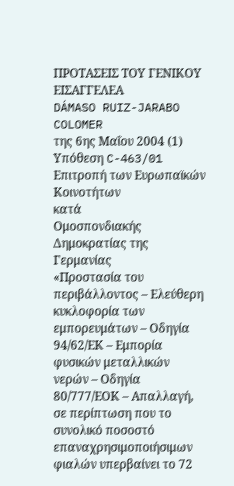ΠΡΟΤΑΣΕΙΣ ΤΟΥ ΓΕΝΙΚΟΥ ΕΙΣΑΓΓΕΛΕΑ
DÁMASO RUIZ-JARABO COLOMER
της 6ης Μαΐου 2004 (1)
Υπόθεση C-463/01
Επιτροπή των Ευρωπαϊκών Κοινοτήτων
κατά
Ομοσπονδιακής Δημοκρατίας της Γερμανίας
«Προστασία του περιβάλλοντος – Ελεύθερη κυκλοφορία των εμπορευμάτων – Οδηγία 94/62/ΕΚ – Εμπορία φυσικών μεταλλικών νερών – Οδηγία 80/777/ΕΟΚ – Απαλλαγή, σε περίπτωση που το συνολικό ποσοστό επαναχρησιμοποιήσιμων φιαλών υπερβαίνει το 72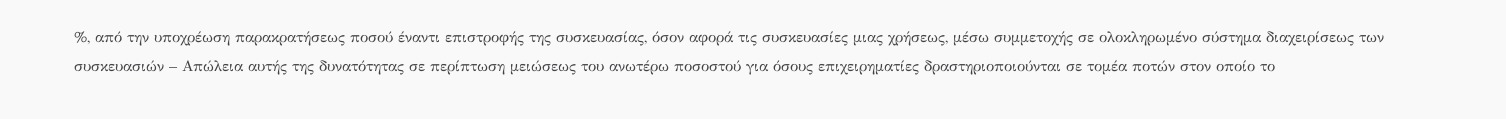%, από την υποχρέωση παρακρατήσεως ποσού έναντι επιστροφής της συσκευασίας, όσον αφορά τις συσκευασίες μιας χρήσεως, μέσω συμμετοχής σε ολοκληρωμένο σύστημα διαχειρίσεως των συσκευασιών – Απώλεια αυτής της δυνατότητας σε περίπτωση μειώσεως του ανωτέρω ποσοστού για όσους επιχειρηματίες δραστηριοποιούνται σε τομέα ποτών στον οποίο το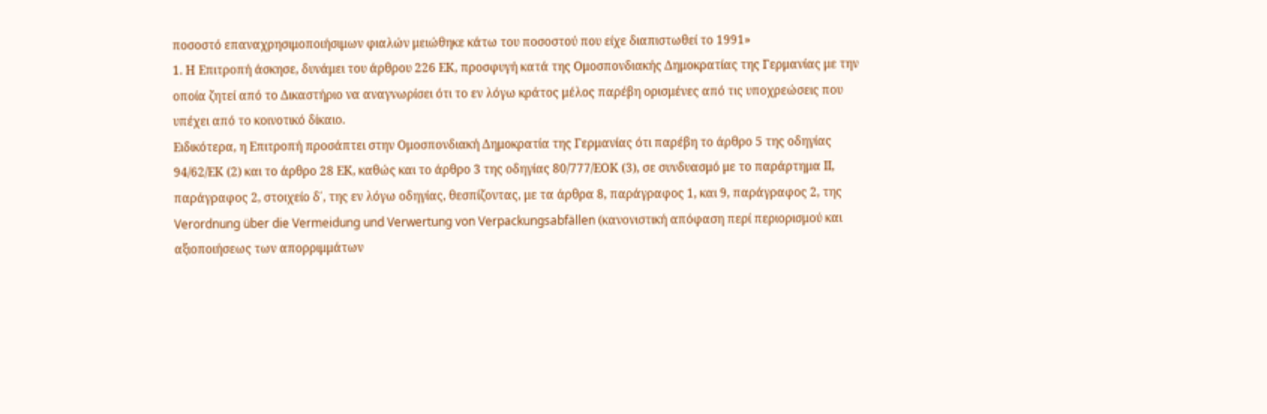ποσοστό επαναχρησιμοποιήσιμων φιαλών μειώθηκε κάτω του ποσοστού που είχε διαπιστωθεί το 1991»
1. Η Επιτροπή άσκησε, δυνάμει του άρθρου 226 ΕΚ, προσφυγή κατά της Ομοσπονδιακής Δημοκρατίας της Γερμανίας με την οποία ζητεί από το Δικαστήριο να αναγνωρίσει ότι το εν λόγω κράτος μέλος παρέβη ορισμένες από τις υποχρεώσεις που υπέχει από το κοινοτικό δίκαιο.
Ειδικότερα, η Επιτροπή προσάπτει στην Ομοσπονδιακή Δημοκρατία της Γερμανίας ότι παρέβη το άρθρο 5 της οδηγίας 94/62/ΕΚ (2) και το άρθρο 28 ΕΚ, καθώς και το άρθρο 3 της οδηγίας 80/777/ΕΟΚ (3), σε συνδυασμό με το παράρτημα ΙΙ, παράγραφος 2, στοιχείο δ΄, της εν λόγω οδηγίας, θεσπίζοντας, με τα άρθρα 8, παράγραφος 1, και 9, παράγραφος 2, της Verordnung über die Vermeidung und Verwertung von Verpackungsabfällen (κανονιστική απόφαση περί περιορισμού και αξιοποιήσεως των απορριμμάτων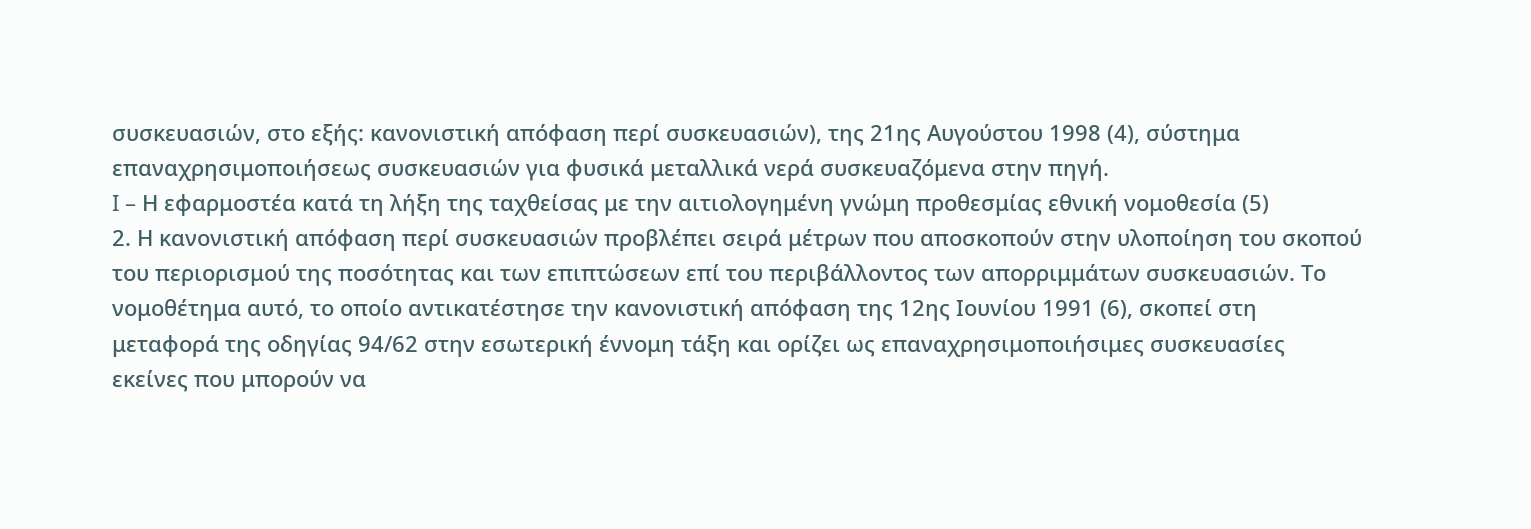συσκευασιών, στο εξής: κανονιστική απόφαση περί συσκευασιών), της 21ης Αυγούστου 1998 (4), σύστημα επαναχρησιμοποιήσεως συσκευασιών για φυσικά μεταλλικά νερά συσκευαζόμενα στην πηγή.
I – Η εφαρμοστέα κατά τη λήξη της ταχθείσας με την αιτιολογημένη γνώμη προθεσμίας εθνική νομοθεσία (5)
2. Η κανονιστική απόφαση περί συσκευασιών προβλέπει σειρά μέτρων που αποσκοπούν στην υλοποίηση του σκοπού του περιορισμού της ποσότητας και των επιπτώσεων επί του περιβάλλοντος των απορριμμάτων συσκευασιών. Το νομοθέτημα αυτό, το οποίο αντικατέστησε την κανονιστική απόφαση της 12ης Ιουνίου 1991 (6), σκοπεί στη μεταφορά της οδηγίας 94/62 στην εσωτερική έννομη τάξη και ορίζει ως επαναχρησιμοποιήσιμες συσκευασίες εκείνες που μπορούν να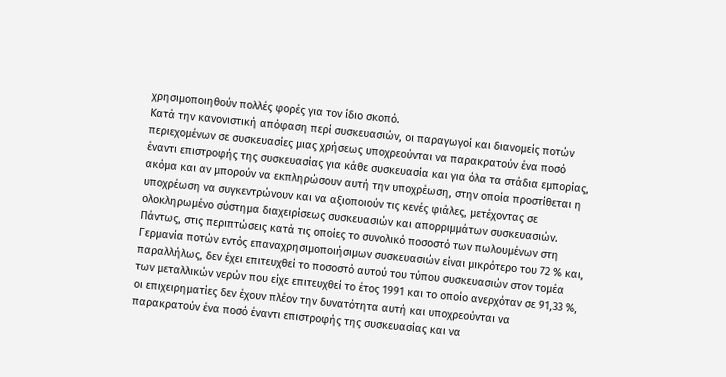χρησιμοποιηθούν πολλές φορές για τον ίδιο σκοπό.
Κατά την κανονιστική απόφαση περί συσκευασιών, οι παραγωγοί και διανομείς ποτών περιεχομένων σε συσκευασίες μιας χρήσεως υποχρεούνται να παρακρατούν ένα ποσό έναντι επιστροφής της συσκευασίας για κάθε συσκευασία και για όλα τα στάδια εμπορίας, ακόμα και αν μπορούν να εκπληρώσουν αυτή την υποχρέωση, στην οποία προστίθεται η υποχρέωση να συγκεντρώνουν και να αξιοποιούν τις κενές φιάλες, μετέχοντας σε ολοκληρωμένο σύστημα διαχειρίσεως συσκευασιών και απορριμμάτων συσκευασιών. Πάντως, στις περιπτώσεις κατά τις οποίες το συνολικό ποσοστό των πωλουμένων στη Γερμανία ποτών εντός επαναχρησιμοποιήσιμων συσκευασιών είναι μικρότερο του 72 % και, παραλλήλως, δεν έχει επιτευχθεί το ποσοστό αυτού του τύπου συσκευασιών στον τομέα των μεταλλικών νερών που είχε επιτευχθεί το έτος 1991 και το οποίο ανερχόταν σε 91,33 %, οι επιχειρηματίες δεν έχουν πλέον την δυνατότητα αυτή και υποχρεούνται να παρακρατούν ένα ποσό έναντι επιστροφής της συσκευασίας και να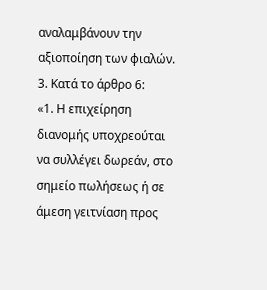αναλαμβάνουν την αξιοποίηση των φιαλών.
3. Κατά το άρθρο 6:
«1. Η επιχείρηση διανομής υποχρεούται να συλλέγει δωρεάν, στο σημείο πωλήσεως ή σε άμεση γειτνίαση προς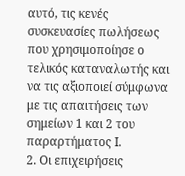αυτό, τις κενές συσκευασίες πωλήσεως που χρησιμοποίησε ο τελικός καταναλωτής και να τις αξιοποιεί σύμφωνα με τις απαιτήσεις των σημείων 1 και 2 του παραρτήματος Ι.
2. Οι επιχειρήσεις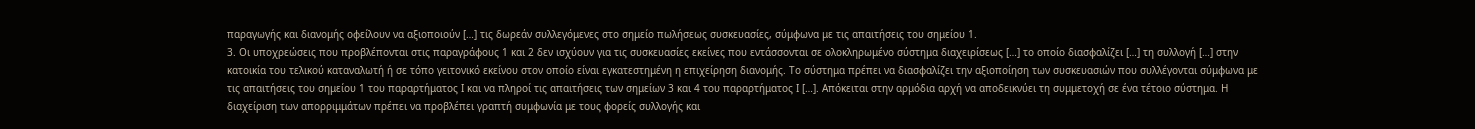παραγωγής και διανομής οφείλουν να αξιοποιούν […] τις δωρεάν συλλεγόμενες στο σημείο πωλήσεως συσκευασίες, σύμφωνα με τις απαιτήσεις του σημείου 1.
3. Οι υποχρεώσεις που προβλέπονται στις παραγράφους 1 και 2 δεν ισχύουν για τις συσκευασίες εκείνες που εντάσσονται σε ολοκληρωμένο σύστημα διαχειρίσεως […] το οποίο διασφαλίζει […] τη συλλογή […] στην κατοικία του τελικού καταναλωτή ή σε τόπο γειτονικό εκείνου στον οποίο είναι εγκατεστημένη η επιχείρηση διανομής. Το σύστημα πρέπει να διασφαλίζει την αξιοποίηση των συσκευασιών που συλλέγονται σύμφωνα με τις απαιτήσεις του σημείου 1 του παραρτήματος Ι και να πληροί τις απαιτήσεις των σημείων 3 και 4 του παραρτήματος Ι […]. Απόκειται στην αρμόδια αρχή να αποδεικνύει τη συμμετοχή σε ένα τέτοιο σύστημα. Η διαχείριση των απορριμμάτων πρέπει να προβλέπει γραπτή συμφωνία με τους φορείς συλλογής και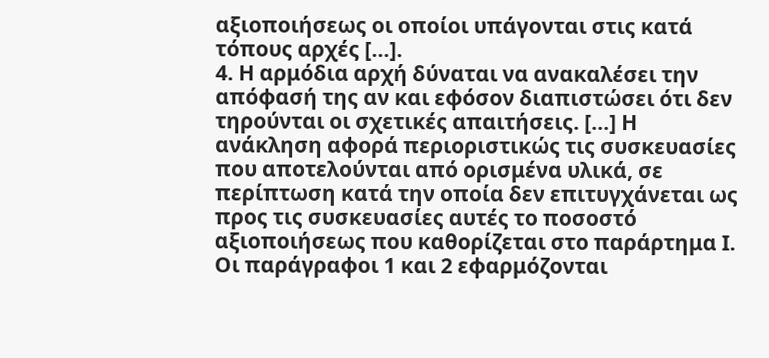αξιοποιήσεως οι οποίοι υπάγονται στις κατά τόπους αρχές […].
4. Η αρμόδια αρχή δύναται να ανακαλέσει την απόφασή της αν και εφόσον διαπιστώσει ότι δεν τηρούνται οι σχετικές απαιτήσεις. […] Η ανάκληση αφορά περιοριστικώς τις συσκευασίες που αποτελούνται από ορισμένα υλικά, σε περίπτωση κατά την οποία δεν επιτυγχάνεται ως προς τις συσκευασίες αυτές το ποσοστό αξιοποιήσεως που καθορίζεται στο παράρτημα Ι. Οι παράγραφοι 1 και 2 εφαρμόζονται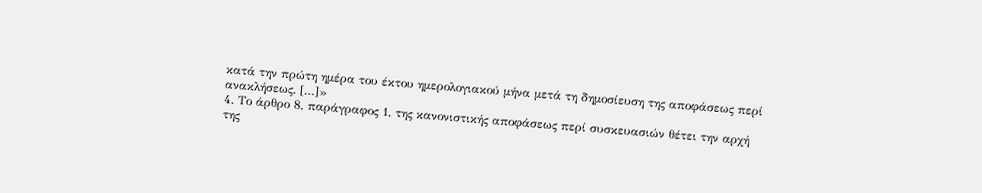κατά την πρώτη ημέρα του έκτου ημερολογιακού μήνα μετά τη δημοσίευση της αποφάσεως περί ανακλήσεως. […]»
4. Το άρθρο 8, παράγραφος 1, της κανονιστικής αποφάσεως περί συσκευασιών θέτει την αρχή της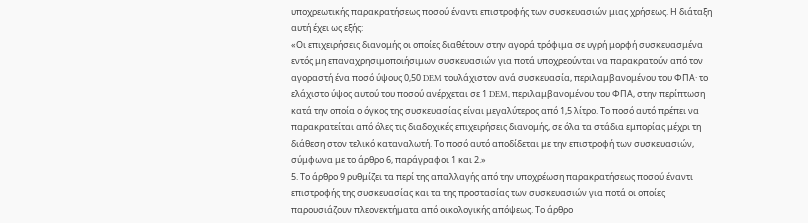υποχρεωτικής παρακρατήσεως ποσού έναντι επιστροφής των συσκευασιών μιας χρήσεως. Η διάταξη αυτή έχει ως εξής:
«Οι επιχειρήσεις διανομής οι οποίες διαθέτουν στην αγορά τρόφιμα σε υγρή μορφή συσκευασμένα εντός μη επαναχρησιμοποιήσιμων συσκευασιών για ποτά υποχρεούνται να παρακρατούν από τον αγοραστή ένα ποσό ύψους 0,50 DEM τουλάχιστον ανά συσκευασία, περιλαμβανομένου του ΦΠΑ· το ελάχιστο ύψος αυτού του ποσού ανέρχεται σε 1 DEM, περιλαμβανομένου του ΦΠΑ, στην περίπτωση κατά την οποία ο όγκος της συσκευασίας είναι μεγαλύτερος από 1,5 λίτρο. Το ποσό αυτό πρέπει να παρακρατείται από όλες τις διαδοχικές επιχειρήσεις διανομής, σε όλα τα στάδια εμπορίας μέχρι τη διάθεση στον τελικό καταναλωτή. Το ποσό αυτό αποδίδεται με την επιστροφή των συσκευασιών, σύμφωνα με το άρθρο 6, παράγραφοι 1 και 2.»
5. Το άρθρο 9 ρυθμίζει τα περί της απαλλαγής από την υποχρέωση παρακρατήσεως ποσού έναντι επιστροφής της συσκευασίας και τα της προστασίας των συσκευασιών για ποτά οι οποίες παρουσιάζουν πλεονεκτήματα από οικολογικής απόψεως. Το άρθρο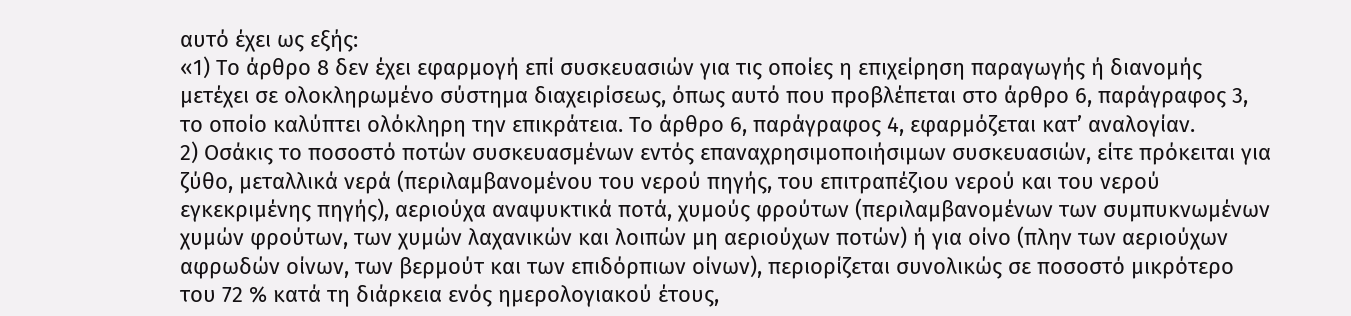αυτό έχει ως εξής:
«1) Το άρθρο 8 δεν έχει εφαρμογή επί συσκευασιών για τις οποίες η επιχείρηση παραγωγής ή διανομής μετέχει σε ολοκληρωμένο σύστημα διαχειρίσεως, όπως αυτό που προβλέπεται στο άρθρο 6, παράγραφος 3, το οποίο καλύπτει ολόκληρη την επικράτεια. Το άρθρο 6, παράγραφος 4, εφαρμόζεται κατ’ αναλογίαν.
2) Οσάκις το ποσοστό ποτών συσκευασμένων εντός επαναχρησιμοποιήσιμων συσκευασιών, είτε πρόκειται για ζύθο, μεταλλικά νερά (περιλαμβανομένου του νερού πηγής, του επιτραπέζιου νερού και του νερού εγκεκριμένης πηγής), αεριούχα αναψυκτικά ποτά, χυμούς φρούτων (περιλαμβανομένων των συμπυκνωμένων χυμών φρούτων, των χυμών λαχανικών και λοιπών μη αεριούχων ποτών) ή για οίνο (πλην των αεριούχων αφρωδών οίνων, των βερμούτ και των επιδόρπιων οίνων), περιορίζεται συνολικώς σε ποσοστό μικρότερο του 72 % κατά τη διάρκεια ενός ημερολογιακού έτους,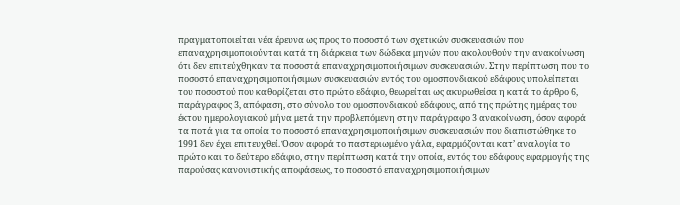πραγματοποιείται νέα έρευνα ως προς το ποσοστό των σχετικών συσκευασιών που επαναχρησιμοποιούνται κατά τη διάρκεια των δώδεκα μηνών που ακολουθούν την ανακοίνωση ότι δεν επιτεύχθηκαν τα ποσοστά επαναχρησιμοποιήσιμων συσκευασιών. Στην περίπτωση που το ποσοστό επαναχρησιμοποιήσιμων συσκευασιών εντός του ομοσπονδιακού εδάφους υπολείπεται του ποσοστού που καθορίζεται στο πρώτο εδάφιο, θεωρείται ως ακυρωθείσα η κατά το άρθρο 6, παράγραφος 3, απόφαση, στο σύνολο του ομοσπονδιακού εδάφους, από της πρώτης ημέρας του έκτου ημερολογιακού μήνα μετά την προβλεπόμενη στην παράγραφο 3 ανακοίνωση, όσον αφορά τα ποτά για τα οποία το ποσοστό επαναχρησιμοποιήσιμων συσκευασιών που διαπιστώθηκε το 1991 δεν έχει επιτευχθεί. Όσον αφορά το παστεριωμένο γάλα, εφαρμόζονται κατ’ αναλογία το πρώτο και το δεύτερο εδάφιο, στην περίπτωση κατά την οποία, εντός του εδάφους εφαρμογής της παρούσας κανονιστικής αποφάσεως, το ποσοστό επαναχρησιμοποιήσιμων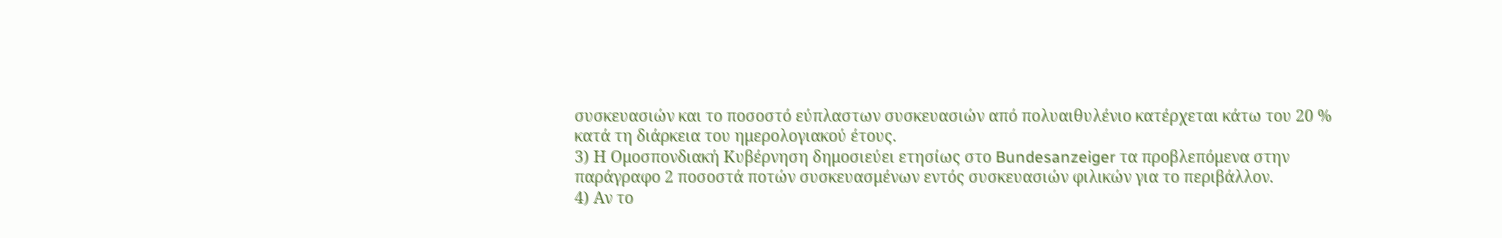συσκευασιών και το ποσοστό εύπλαστων συσκευασιών από πολυαιθυλένιο κατέρχεται κάτω του 20 % κατά τη διάρκεια του ημερολογιακού έτους.
3) Η Ομοσπονδιακή Κυβέρνηση δημοσιεύει ετησίως στο Bundesanzeiger τα προβλεπόμενα στην παράγραφο 2 ποσοστά ποτών συσκευασμένων εντός συσκευασιών φιλικών για το περιβάλλον.
4) Αν το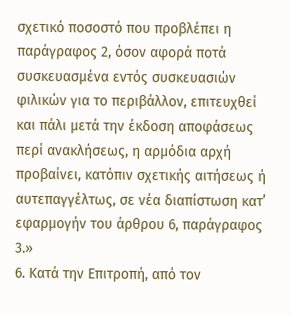σχετικό ποσοστό που προβλέπει η παράγραφος 2, όσον αφορά ποτά συσκευασμένα εντός συσκευασιών φιλικών για το περιβάλλον, επιτευχθεί και πάλι μετά την έκδοση αποφάσεως περί ανακλήσεως, η αρμόδια αρχή προβαίνει, κατόπιν σχετικής αιτήσεως ή αυτεπαγγέλτως, σε νέα διαπίστωση κατ’ εφαρμογήν του άρθρου 6, παράγραφος 3.»
6. Κατά την Επιτροπή, από τον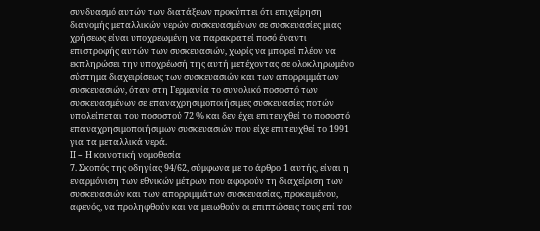συνδυασμό αυτών των διατάξεων προκύπτει ότι επιχείρηση διανομής μεταλλικών νερών συσκευασμένων σε συσκευασίες μιας χρήσεως είναι υποχρεωμένη να παρακρατεί ποσό έναντι επιστροφής αυτών των συσκευασιών, χωρίς να μπορεί πλέον να εκπληρώσει την υποχρέωσή της αυτή μετέχοντας σε ολοκληρωμένο σύστημα διαχειρίσεως των συσκευασιών και των απορριμμάτων συσκευασιών, όταν στη Γερμανία το συνολικό ποσοστό των συσκευασμένων σε επαναχρησιμοποιήσιμες συσκευασίες ποτών υπολείπεται του ποσοστού 72 % και δεν έχει επιτευχθεί το ποσοστό επαναχρησιμοποιήσιμων συσκευασιών που είχε επιτευχθεί το 1991 για τα μεταλλικά νερά.
II – Η κοινοτική νομοθεσία
7. Σκοπός της οδηγίας 94/62, σύμφωνα με το άρθρο 1 αυτής, είναι η εναρμόνιση των εθνικών μέτρων που αφορούν τη διαχείριση των συσκευασιών και των απορριμμάτων συσκευασίας, προκειμένου, αφενός, να προληφθούν και να μειωθούν οι επιπτώσεις τους επί του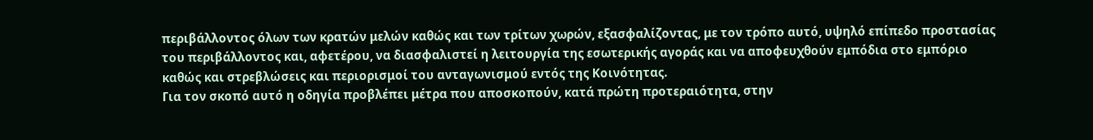περιβάλλοντος όλων των κρατών μελών καθώς και των τρίτων χωρών, εξασφαλίζοντας, με τον τρόπο αυτό, υψηλό επίπεδο προστασίας του περιβάλλοντος και, αφετέρου, να διασφαλιστεί η λειτουργία της εσωτερικής αγοράς και να αποφευχθούν εμπόδια στο εμπόριο καθώς και στρεβλώσεις και περιορισμοί του ανταγωνισμού εντός της Κοινότητας.
Για τον σκοπό αυτό η οδηγία προβλέπει μέτρα που αποσκοπούν, κατά πρώτη προτεραιότητα, στην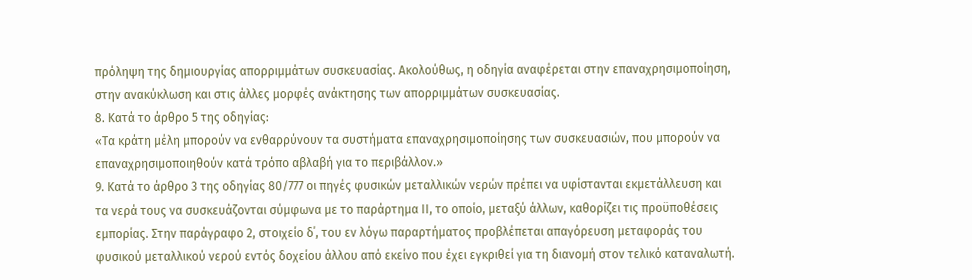πρόληψη της δημιουργίας απορριμμάτων συσκευασίας. Ακολούθως, η οδηγία αναφέρεται στην επαναχρησιμοποίηση, στην ανακύκλωση και στις άλλες μορφές ανάκτησης των απορριμμάτων συσκευασίας.
8. Κατά το άρθρο 5 της οδηγίας:
«Τα κράτη μέλη μπορούν να ενθαρρύνουν τα συστήματα επαναχρησιμοποίησης των συσκευασιών, που μπορούν να επαναχρησιμοποιηθούν κατά τρόπο αβλαβή για το περιβάλλον.»
9. Κατά το άρθρο 3 της οδηγίας 80/777 οι πηγές φυσικών μεταλλικών νερών πρέπει να υφίστανται εκμετάλλευση και τα νερά τους να συσκευάζονται σύμφωνα με το παράρτημα ΙΙ, το οποίο, μεταξύ άλλων, καθορίζει τις προϋποθέσεις εμπορίας. Στην παράγραφο 2, στοιχείο δ΄, του εν λόγω παραρτήματος προβλέπεται απαγόρευση μεταφοράς του φυσικού μεταλλικού νερού εντός δοχείου άλλου από εκείνο που έχει εγκριθεί για τη διανομή στον τελικό καταναλωτή.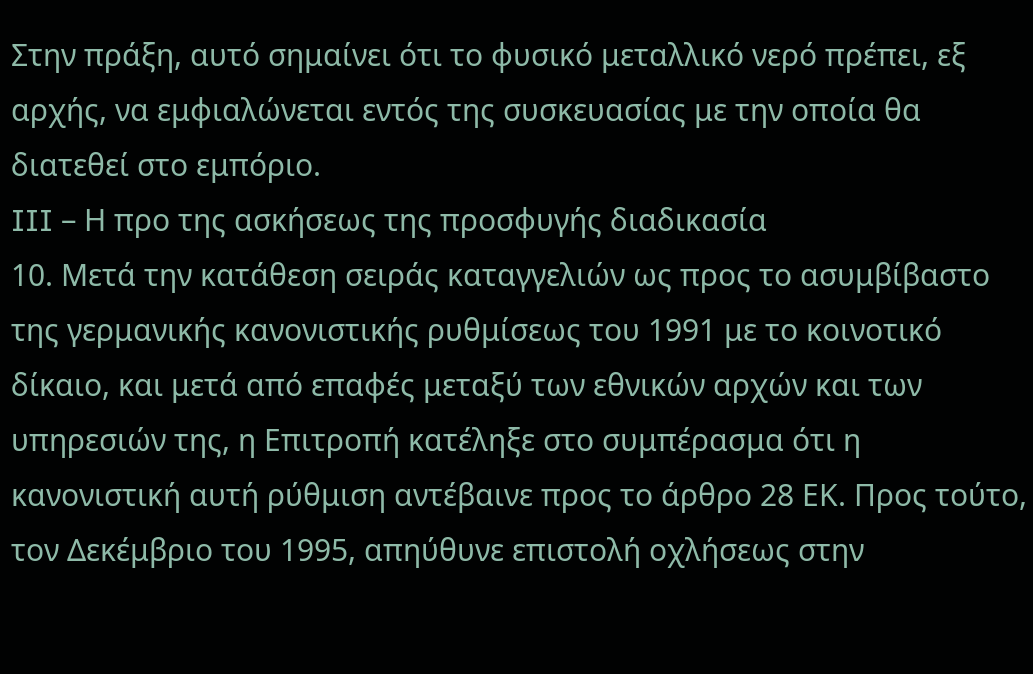Στην πράξη, αυτό σημαίνει ότι το φυσικό μεταλλικό νερό πρέπει, εξ αρχής, να εμφιαλώνεται εντός της συσκευασίας με την οποία θα διατεθεί στο εμπόριο.
III – Η προ της ασκήσεως της προσφυγής διαδικασία
10. Μετά την κατάθεση σειράς καταγγελιών ως προς το ασυμβίβαστο της γερμανικής κανονιστικής ρυθμίσεως του 1991 με το κοινοτικό δίκαιο, και μετά από επαφές μεταξύ των εθνικών αρχών και των υπηρεσιών της, η Επιτροπή κατέληξε στο συμπέρασμα ότι η κανονιστική αυτή ρύθμιση αντέβαινε προς το άρθρο 28 ΕΚ. Προς τούτο, τον Δεκέμβριο του 1995, απηύθυνε επιστολή οχλήσεως στην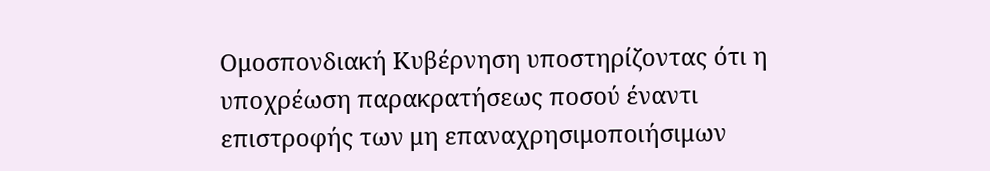Ομοσπονδιακή Κυβέρνηση υποστηρίζοντας ότι η υποχρέωση παρακρατήσεως ποσού έναντι επιστροφής των μη επαναχρησιμοποιήσιμων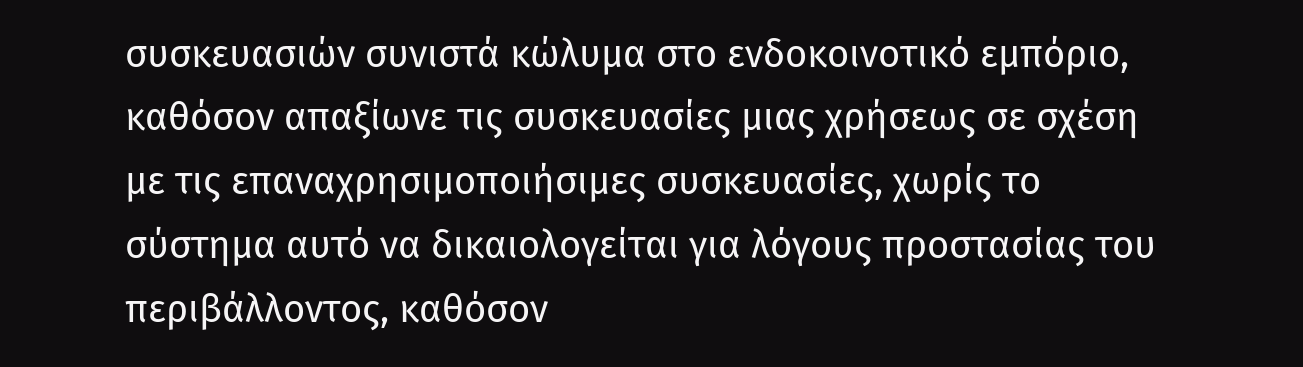συσκευασιών συνιστά κώλυμα στο ενδοκοινοτικό εμπόριο, καθόσον απαξίωνε τις συσκευασίες μιας χρήσεως σε σχέση με τις επαναχρησιμοποιήσιμες συσκευασίες, χωρίς το σύστημα αυτό να δικαιολογείται για λόγους προστασίας του περιβάλλοντος, καθόσον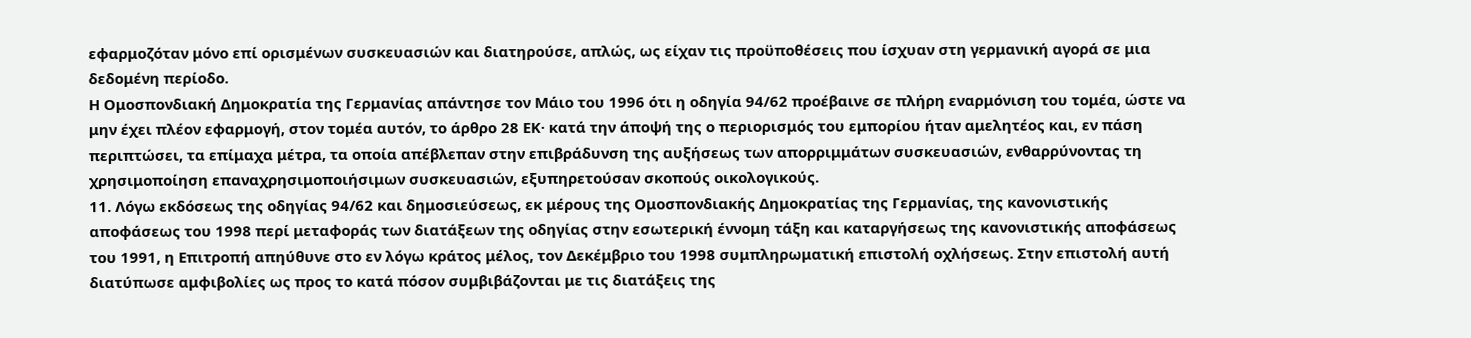εφαρμοζόταν μόνο επί ορισμένων συσκευασιών και διατηρούσε, απλώς, ως είχαν τις προϋποθέσεις που ίσχυαν στη γερμανική αγορά σε μια δεδομένη περίοδο.
Η Ομοσπονδιακή Δημοκρατία της Γερμανίας απάντησε τον Μάιο του 1996 ότι η οδηγία 94/62 προέβαινε σε πλήρη εναρμόνιση του τομέα, ώστε να μην έχει πλέον εφαρμογή, στον τομέα αυτόν, το άρθρο 28 ΕΚ· κατά την άποψή της ο περιορισμός του εμπορίου ήταν αμελητέος και, εν πάση περιπτώσει, τα επίμαχα μέτρα, τα οποία απέβλεπαν στην επιβράδυνση της αυξήσεως των απορριμμάτων συσκευασιών, ενθαρρύνοντας τη χρησιμοποίηση επαναχρησιμοποιήσιμων συσκευασιών, εξυπηρετούσαν σκοπούς οικολογικούς.
11. Λόγω εκδόσεως της οδηγίας 94/62 και δημοσιεύσεως, εκ μέρους της Ομοσπονδιακής Δημοκρατίας της Γερμανίας, της κανονιστικής αποφάσεως του 1998 περί μεταφοράς των διατάξεων της οδηγίας στην εσωτερική έννομη τάξη και καταργήσεως της κανονιστικής αποφάσεως του 1991, η Επιτροπή απηύθυνε στο εν λόγω κράτος μέλος, τον Δεκέμβριο του 1998 συμπληρωματική επιστολή οχλήσεως. Στην επιστολή αυτή διατύπωσε αμφιβολίες ως προς το κατά πόσον συμβιβάζονται με τις διατάξεις της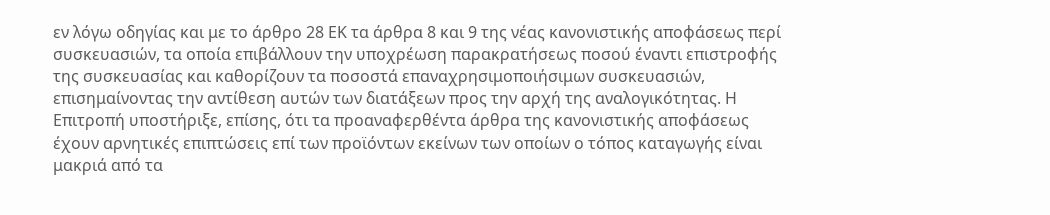εν λόγω οδηγίας και με το άρθρο 28 ΕΚ τα άρθρα 8 και 9 της νέας κανονιστικής αποφάσεως περί συσκευασιών, τα οποία επιβάλλουν την υποχρέωση παρακρατήσεως ποσού έναντι επιστροφής της συσκευασίας και καθορίζουν τα ποσοστά επαναχρησιμοποιήσιμων συσκευασιών, επισημαίνοντας την αντίθεση αυτών των διατάξεων προς την αρχή της αναλογικότητας. Η Επιτροπή υποστήριξε, επίσης, ότι τα προαναφερθέντα άρθρα της κανονιστικής αποφάσεως έχουν αρνητικές επιπτώσεις επί των προϊόντων εκείνων των οποίων ο τόπος καταγωγής είναι μακριά από τα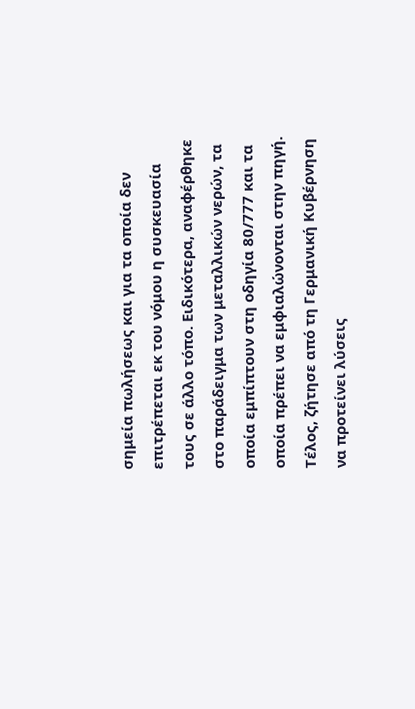σημεία πωλήσεως και για τα οποία δεν επιτρέπεται εκ του νόμου η συσκευασία τους σε άλλο τόπο. Ειδικότερα, αναφέρθηκε στο παράδειγμα των μεταλλικών νερών, τα οποία εμπίπτουν στη οδηγία 80/777 και τα οποία πρέπει να εμφιαλώνονται στην πηγή. Τέλος, ζήτησε από τη Γερμανική Κυβέρνηση να προτείνει λύσεις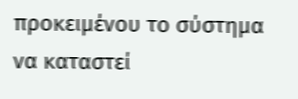προκειμένου το σύστημα να καταστεί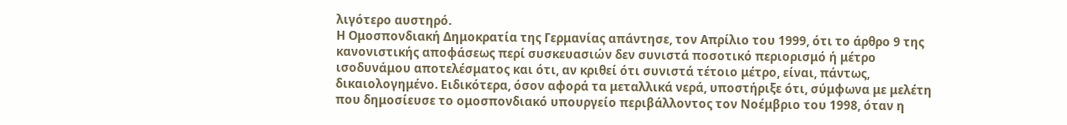λιγότερο αυστηρό.
Η Ομοσπονδιακή Δημοκρατία της Γερμανίας απάντησε, τον Απρίλιο του 1999, ότι το άρθρο 9 της κανονιστικής αποφάσεως περί συσκευασιών δεν συνιστά ποσοτικό περιορισμό ή μέτρο ισοδυνάμου αποτελέσματος και ότι, αν κριθεί ότι συνιστά τέτοιο μέτρο, είναι, πάντως, δικαιολογημένο. Ειδικότερα, όσον αφορά τα μεταλλικά νερά, υποστήριξε ότι, σύμφωνα με μελέτη που δημοσίευσε το ομοσπονδιακό υπουργείο περιβάλλοντος τον Νοέμβριο του 1998, όταν η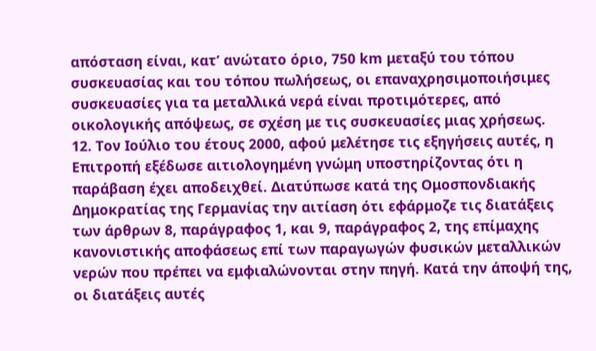απόσταση είναι, κατ’ ανώτατο όριο, 750 km μεταξύ του τόπου συσκευασίας και του τόπου πωλήσεως, οι επαναχρησιμοποιήσιμες συσκευασίες για τα μεταλλικά νερά είναι προτιμότερες, από οικολογικής απόψεως, σε σχέση με τις συσκευασίες μιας χρήσεως.
12. Τον Ιούλιο του έτους 2000, αφού μελέτησε τις εξηγήσεις αυτές, η Επιτροπή εξέδωσε αιτιολογημένη γνώμη υποστηρίζοντας ότι η παράβαση έχει αποδειχθεί. Διατύπωσε κατά της Ομοσπονδιακής Δημοκρατίας της Γερμανίας την αιτίαση ότι εφάρμοζε τις διατάξεις των άρθρων 8, παράγραφος 1, και 9, παράγραφος 2, της επίμαχης κανονιστικής αποφάσεως επί των παραγωγών φυσικών μεταλλικών νερών που πρέπει να εμφιαλώνονται στην πηγή. Κατά την άποψή της, οι διατάξεις αυτές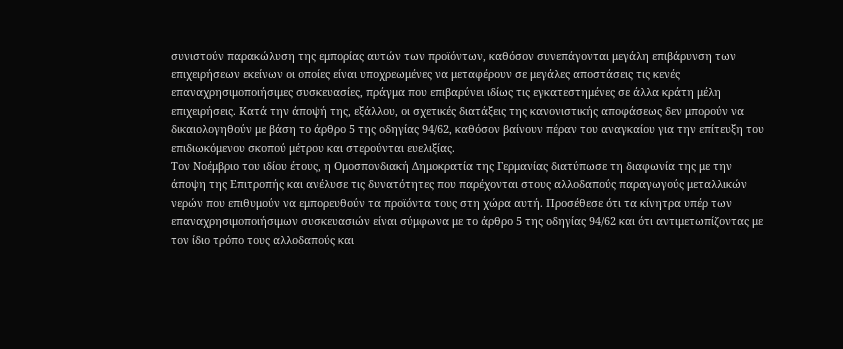συνιστούν παρακώλυση της εμπορίας αυτών των προϊόντων, καθόσον συνεπάγονται μεγάλη επιβάρυνση των επιχειρήσεων εκείνων οι οποίες είναι υποχρεωμένες να μεταφέρουν σε μεγάλες αποστάσεις τις κενές επαναχρησιμοποιήσιμες συσκευασίες, πράγμα που επιβαρύνει ιδίως τις εγκατεστημένες σε άλλα κράτη μέλη επιχειρήσεις. Κατά την άποψή της, εξάλλου, οι σχετικές διατάξεις της κανονιστικής αποφάσεως δεν μπορούν να δικαιολογηθούν με βάση το άρθρο 5 της οδηγίας 94/62, καθόσον βαίνουν πέραν του αναγκαίου για την επίτευξη του επιδιωκόμενου σκοπού μέτρου και στερούνται ευελιξίας.
Τον Νοέμβριο του ιδίου έτους, η Ομοσπονδιακή Δημοκρατία της Γερμανίας διατύπωσε τη διαφωνία της με την άποψη της Επιτροπής και ανέλυσε τις δυνατότητες που παρέχονται στους αλλοδαπούς παραγωγούς μεταλλικών νερών που επιθυμούν να εμπορευθούν τα προϊόντα τους στη χώρα αυτή. Προσέθεσε ότι τα κίνητρα υπέρ των επαναχρησιμοποιήσιμων συσκευασιών είναι σύμφωνα με το άρθρο 5 της οδηγίας 94/62 και ότι αντιμετωπίζοντας με τον ίδιο τρόπο τους αλλοδαπούς και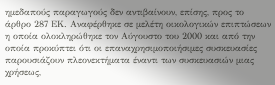ημεδαπούς παραγωγούς δεν αντιβαίνουν, επίσης, προς το άρθρο 287 ΕΚ. Αναφέρθηκε σε μελέτη οικολογικών επιπτώσεων η οποία ολοκληρώθηκε τον Αύγουστο του 2000 και από την οποία προκύπτει ότι οι επαναχρησιμοποιήσιμες συσκευασίες παρουσιάζουν πλεονεκτήματα έναντι των συσκευασιών μιας χρήσεως,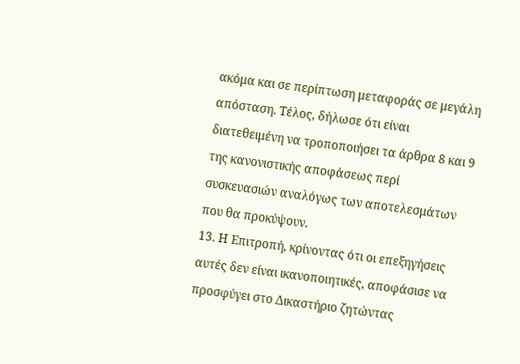ακόμα και σε περίπτωση μεταφοράς σε μεγάλη απόσταση. Τέλος, δήλωσε ότι είναι διατεθειμένη να τροποποιήσει τα άρθρα 8 και 9 της κανονιστικής αποφάσεως περί συσκευασιών αναλόγως των αποτελεσμάτων που θα προκύψουν.
13. Η Επιτροπή, κρίνοντας ότι οι επεξηγήσεις αυτές δεν είναι ικανοποιητικές, αποφάσισε να προσφύγει στο Δικαστήριο ζητώντας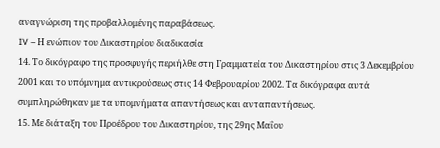αναγνώριση της προβαλλομένης παραβάσεως.
IV – Η ενώπιον του Δικαστηρίου διαδικασία
14. Το δικόγραφο της προσφυγής περιήλθε στη Γραμματεία του Δικαστηρίου στις 3 Δεκεμβρίου 2001 και το υπόμνημα αντικρούσεως στις 14 Φεβρουαρίου 2002. Τα δικόγραφα αυτά συμπληρώθηκαν με τα υπομνήματα απαντήσεως και ανταπαντήσεως.
15. Με διάταξη του Προέδρου του Δικαστηρίου, της 29ης Μαΐου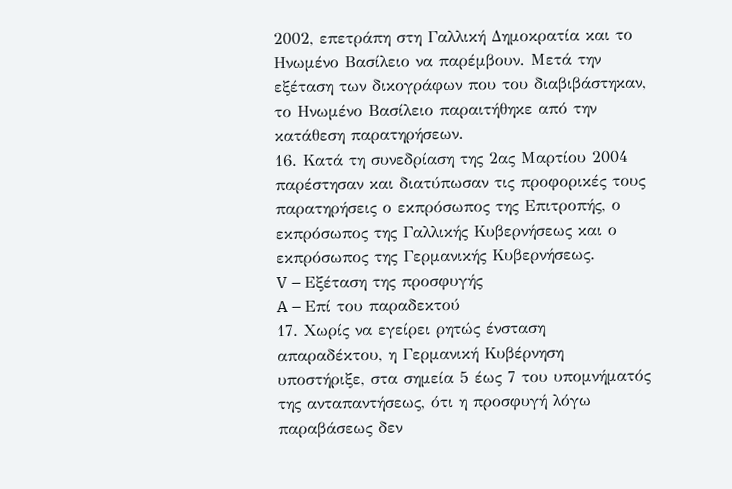2002, επετράπη στη Γαλλική Δημοκρατία και το Ηνωμένο Βασίλειο να παρέμβουν. Μετά την εξέταση των δικογράφων που του διαβιβάστηκαν, το Ηνωμένο Βασίλειο παραιτήθηκε από την κατάθεση παρατηρήσεων.
16. Κατά τη συνεδρίαση της 2ας Μαρτίου 2004 παρέστησαν και διατύπωσαν τις προφορικές τους παρατηρήσεις ο εκπρόσωπος της Επιτροπής, ο εκπρόσωπος της Γαλλικής Κυβερνήσεως και ο εκπρόσωπος της Γερμανικής Κυβερνήσεως.
V – Εξέταση της προσφυγής
A – Επί του παραδεκτού
17. Χωρίς να εγείρει ρητώς ένσταση απαραδέκτου, η Γερμανική Κυβέρνηση υποστήριξε, στα σημεία 5 έως 7 του υπομνήματός της ανταπαντήσεως, ότι η προσφυγή λόγω παραβάσεως δεν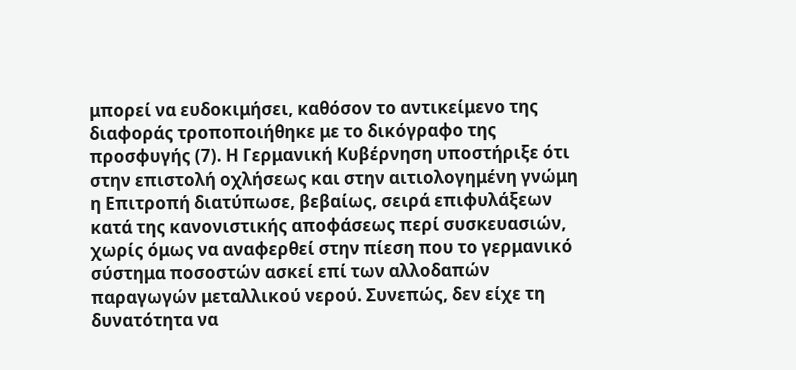μπορεί να ευδοκιμήσει, καθόσον το αντικείμενο της διαφοράς τροποποιήθηκε με το δικόγραφο της προσφυγής (7). Η Γερμανική Κυβέρνηση υποστήριξε ότι στην επιστολή οχλήσεως και στην αιτιολογημένη γνώμη η Επιτροπή διατύπωσε, βεβαίως, σειρά επιφυλάξεων κατά της κανονιστικής αποφάσεως περί συσκευασιών, χωρίς όμως να αναφερθεί στην πίεση που το γερμανικό σύστημα ποσοστών ασκεί επί των αλλοδαπών παραγωγών μεταλλικού νερού. Συνεπώς, δεν είχε τη δυνατότητα να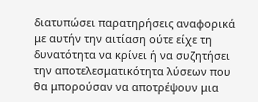διατυπώσει παρατηρήσεις αναφορικά με αυτήν την αιτίαση ούτε είχε τη δυνατότητα να κρίνει ή να συζητήσει την αποτελεσματικότητα λύσεων που θα μπορούσαν να αποτρέψουν μια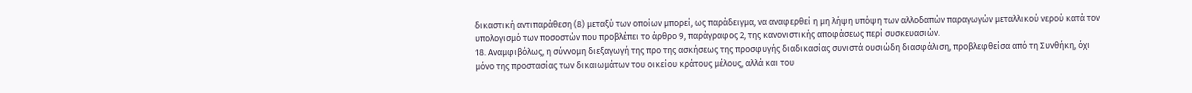δικαστική αντιπαράθεση (8) μεταξύ των οποίων μπορεί, ως παράδειγμα, να αναφερθεί η μη λήψη υπόψη των αλλοδαπών παραγωγών μεταλλικού νερού κατά τον υπολογισμό των ποσοστών που προβλέπει το άρθρο 9, παράγραφος 2, της κανονιστικής αποφάσεως περί συσκευασιών.
18. Αναμφιβόλως, η σύννομη διεξαγωγή της προ της ασκήσεως της προσφυγής διαδικασίας συνιστά ουσιώδη διασφάλιση, προβλεφθείσα από τη Συνθήκη, όχι μόνο της προστασίας των δικαιωμάτων του οικείου κράτους μέλους, αλλά και του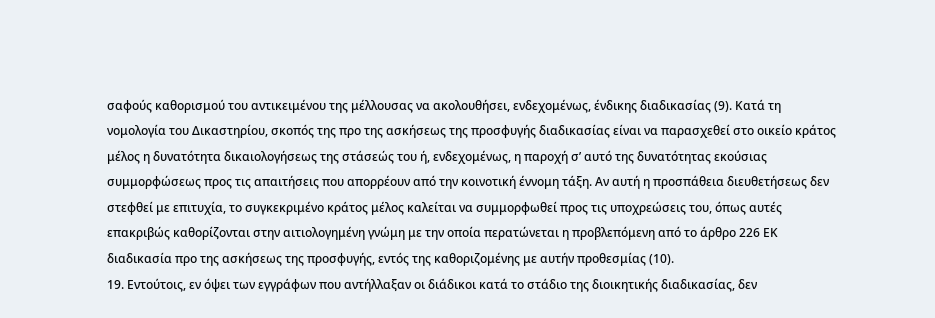σαφούς καθορισμού του αντικειμένου της μέλλουσας να ακολουθήσει, ενδεχομένως, ένδικης διαδικασίας (9). Κατά τη νομολογία του Δικαστηρίου, σκοπός της προ της ασκήσεως της προσφυγής διαδικασίας είναι να παρασχεθεί στο οικείο κράτος μέλος η δυνατότητα δικαιολογήσεως της στάσεώς του ή, ενδεχομένως, η παροχή σ’ αυτό της δυνατότητας εκούσιας συμμορφώσεως προς τις απαιτήσεις που απορρέουν από την κοινοτική έννομη τάξη. Αν αυτή η προσπάθεια διευθετήσεως δεν στεφθεί με επιτυχία, το συγκεκριμένο κράτος μέλος καλείται να συμμορφωθεί προς τις υποχρεώσεις του, όπως αυτές επακριβώς καθορίζονται στην αιτιολογημένη γνώμη με την οποία περατώνεται η προβλεπόμενη από το άρθρο 226 ΕΚ διαδικασία προ της ασκήσεως της προσφυγής, εντός της καθοριζομένης με αυτήν προθεσμίας (10).
19. Εντούτοις, εν όψει των εγγράφων που αντήλλαξαν οι διάδικοι κατά το στάδιο της διοικητικής διαδικασίας, δεν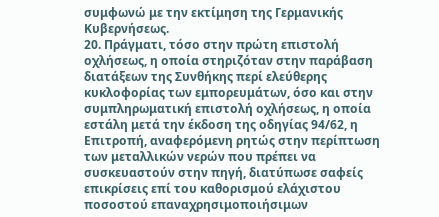συμφωνώ με την εκτίμηση της Γερμανικής Κυβερνήσεως.
20. Πράγματι, τόσο στην πρώτη επιστολή οχλήσεως, η οποία στηριζόταν στην παράβαση διατάξεων της Συνθήκης περί ελεύθερης κυκλοφορίας των εμπορευμάτων, όσο και στην συμπληρωματική επιστολή οχλήσεως, η οποία εστάλη μετά την έκδοση της οδηγίας 94/62, η Επιτροπή, αναφερόμενη ρητώς στην περίπτωση των μεταλλικών νερών που πρέπει να συσκευαστούν στην πηγή, διατύπωσε σαφείς επικρίσεις επί του καθορισμού ελάχιστου ποσοστού επαναχρησιμοποιήσιμων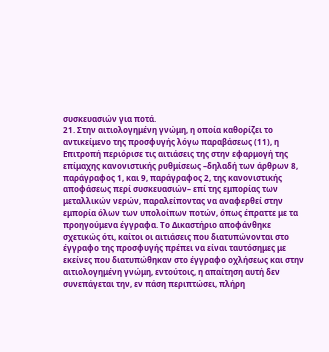συσκευασιών για ποτά.
21. Στην αιτιολογημένη γνώμη, η οποία καθορίζει το αντικείμενο της προσφυγής λόγω παραβάσεως (11), η Επιτροπή περιόρισε τις αιτιάσεις της στην εφαρμογή της επίμαχης κανονιστικής ρυθμίσεως –δηλαδή των άρθρων 8, παράγραφος 1, και 9, παράγραφος 2, της κανονιστικής αποφάσεως περί συσκευασιών– επί της εμπορίας των μεταλλικών νερών, παραλείποντας να αναφερθεί στην εμπορία όλων των υπολοίπων ποτών, όπως έπραττε με τα προηγούμενα έγγραφα. Το Δικαστήριο αποφάνθηκε σχετικώς ότι, καίτοι οι αιτιάσεις που διατυπώνονται στο έγγραφο της προσφυγής πρέπει να είναι ταυτόσημες με εκείνες που διατυπώθηκαν στο έγγραφο οχλήσεως και στην αιτιολογημένη γνώμη, εντούτοις, η απαίτηση αυτή δεν συνεπάγεται την, εν πάση περιπτώσει, πλήρη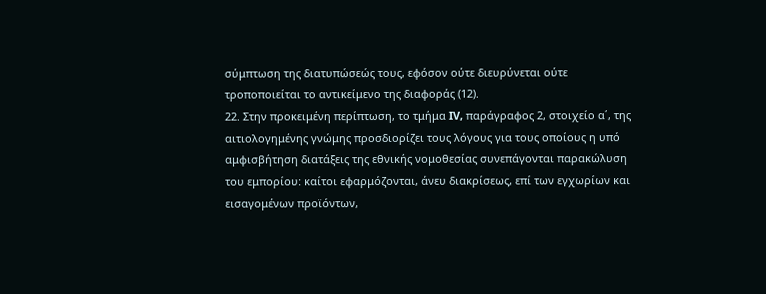σύμπτωση της διατυπώσεώς τους, εφόσον ούτε διευρύνεται ούτε τροποποιείται το αντικείμενο της διαφοράς (12).
22. Στην προκειμένη περίπτωση, το τμήμα IV, παράγραφος 2, στοιχείο α΄, της αιτιολογημένης γνώμης προσδιορίζει τους λόγους για τους οποίους η υπό αμφισβήτηση διατάξεις της εθνικής νομοθεσίας συνεπάγονται παρακώλυση του εμπορίου: καίτοι εφαρμόζονται, άνευ διακρίσεως, επί των εγχωρίων και εισαγομένων προϊόντων,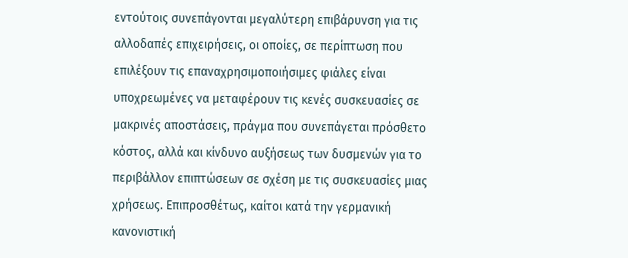εντούτοις συνεπάγονται μεγαλύτερη επιβάρυνση για τις αλλοδαπές επιχειρήσεις, οι οποίες, σε περίπτωση που επιλέξουν τις επαναχρησιμοποιήσιμες φιάλες είναι υποχρεωμένες να μεταφέρουν τις κενές συσκευασίες σε μακρινές αποστάσεις, πράγμα που συνεπάγεται πρόσθετο κόστος, αλλά και κίνδυνο αυξήσεως των δυσμενών για το περιβάλλον επιπτώσεων σε σχέση με τις συσκευασίες μιας χρήσεως. Επιπροσθέτως, καίτοι κατά την γερμανική κανονιστική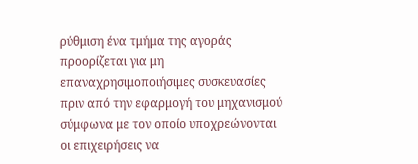ρύθμιση ένα τμήμα της αγοράς προορίζεται για μη επαναχρησιμοποιήσιμες συσκευασίες πριν από την εφαρμογή του μηχανισμού σύμφωνα με τον οποίο υποχρεώνονται οι επιχειρήσεις να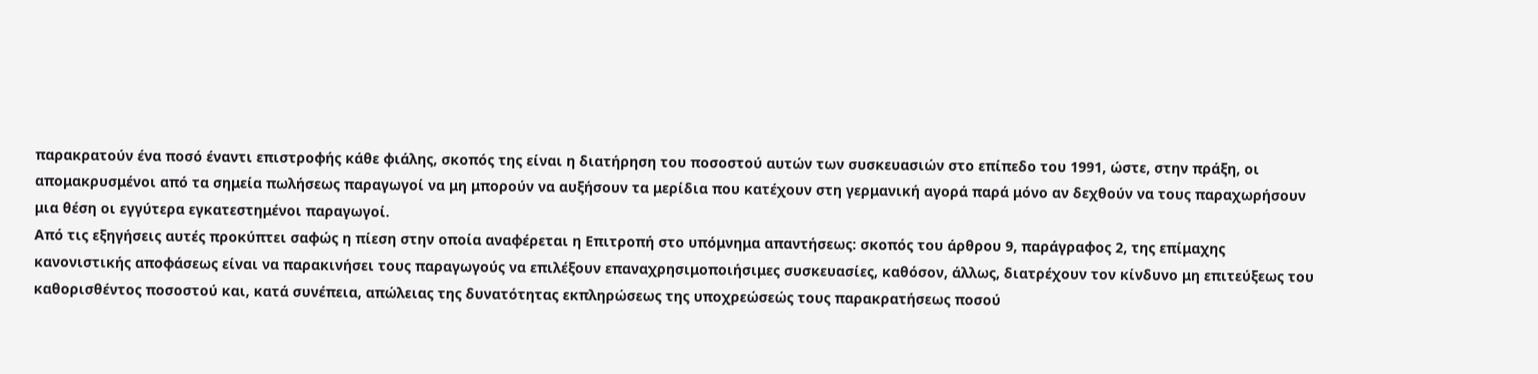παρακρατούν ένα ποσό έναντι επιστροφής κάθε φιάλης, σκοπός της είναι η διατήρηση του ποσοστού αυτών των συσκευασιών στο επίπεδο του 1991, ώστε, στην πράξη, οι απομακρυσμένοι από τα σημεία πωλήσεως παραγωγοί να μη μπορούν να αυξήσουν τα μερίδια που κατέχουν στη γερμανική αγορά παρά μόνο αν δεχθούν να τους παραχωρήσουν μια θέση οι εγγύτερα εγκατεστημένοι παραγωγοί.
Από τις εξηγήσεις αυτές προκύπτει σαφώς η πίεση στην οποία αναφέρεται η Επιτροπή στο υπόμνημα απαντήσεως: σκοπός του άρθρου 9, παράγραφος 2, της επίμαχης κανονιστικής αποφάσεως είναι να παρακινήσει τους παραγωγούς να επιλέξουν επαναχρησιμοποιήσιμες συσκευασίες, καθόσον, άλλως, διατρέχουν τον κίνδυνο μη επιτεύξεως του καθορισθέντος ποσοστού και, κατά συνέπεια, απώλειας της δυνατότητας εκπληρώσεως της υποχρεώσεώς τους παρακρατήσεως ποσού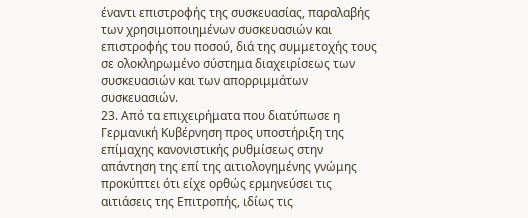έναντι επιστροφής της συσκευασίας, παραλαβής των χρησιμοποιημένων συσκευασιών και επιστροφής του ποσού, διά της συμμετοχής τους σε ολοκληρωμένο σύστημα διαχειρίσεως των συσκευασιών και των απορριμμάτων συσκευασιών.
23. Από τα επιχειρήματα που διατύπωσε η Γερμανική Κυβέρνηση προς υποστήριξη της επίμαχης κανονιστικής ρυθμίσεως στην απάντηση της επί της αιτιολογημένης γνώμης προκύπτει ότι είχε ορθώς ερμηνεύσει τις αιτιάσεις της Επιτροπής, ιδίως τις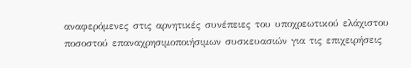αναφερόμενες στις αρνητικές συνέπειες του υποχρεωτικού ελάχιστου ποσοστού επαναχρησιμοποιήσιμων συσκευασιών για τις επιχειρήσεις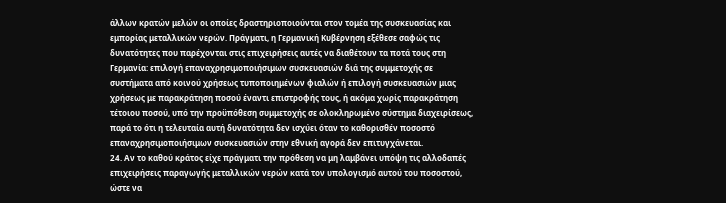άλλων κρατών μελών οι οποίες δραστηριοποιούνται στον τομέα της συσκευασίας και εμπορίας μεταλλικών νερών. Πράγματι, η Γερμανική Κυβέρνηση εξέθεσε σαφώς τις δυνατότητες που παρέχονται στις επιχειρήσεις αυτές να διαθέτουν τα ποτά τους στη Γερμανία: επιλογή επαναχρησιμοποιήσιμων συσκευασιών διά της συμμετοχής σε συστήματα από κοινού χρήσεως τυποποιημένων φιαλών ή επιλογή συσκευασιών μιας χρήσεως με παρακράτηση ποσού έναντι επιστροφής τους, ή ακόμα χωρίς παρακράτηση τέτοιου ποσού, υπό την προϋπόθεση συμμετοχής σε ολοκληρωμένο σύστημα διαχειρίσεως, παρά το ότι η τελευταία αυτή δυνατότητα δεν ισχύει όταν το καθορισθέν ποσοστό επαναχρησιμοποιήσιμων συσκευασιών στην εθνική αγορά δεν επιτυγχάνεται.
24. Αν το καθού κράτος είχε πράγματι την πρόθεση να μη λαμβάνει υπόψη τις αλλοδαπές επιχειρήσεις παραγωγής μεταλλικών νερών κατά τον υπολογισμό αυτού του ποσοστού, ώστε να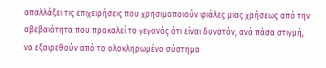απαλλάξει τις επιχειρήσεις που χρησιμοποιούν φιάλες μιας χρήσεως από την αβεβαιότητα που προκαλεί το γεγονός ότι είναι δυνατόν, ανά πάσα στιγμή, να εξαιρεθούν από το ολοκληρωμένο σύστημα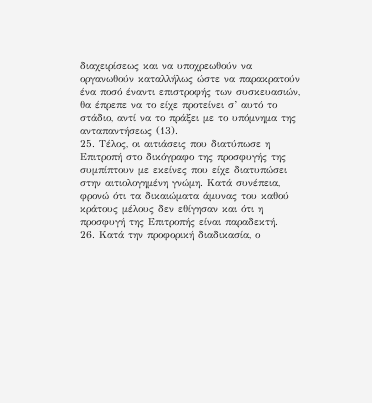διαχειρίσεως και να υποχρεωθούν να οργανωθούν καταλλήλως ώστε να παρακρατούν ένα ποσό έναντι επιστροφής των συσκευασιών, θα έπρεπε να το είχε προτείνει σ’ αυτό το στάδιο, αντί να το πράξει με το υπόμνημα της ανταπαντήσεως (13).
25. Τέλος, οι αιτιάσεις που διατύπωσε η Επιτροπή στο δικόγραφο της προσφυγής της συμπίπτουν με εκείνες που είχε διατυπώσει στην αιτιολογημένη γνώμη. Κατά συνέπεια, φρονώ ότι τα δικαιώματα άμυνας του καθού κράτους μέλους δεν εθίγησαν και ότι η προσφυγή της Επιτροπής είναι παραδεκτή.
26. Κατά την προφορική διαδικασία, ο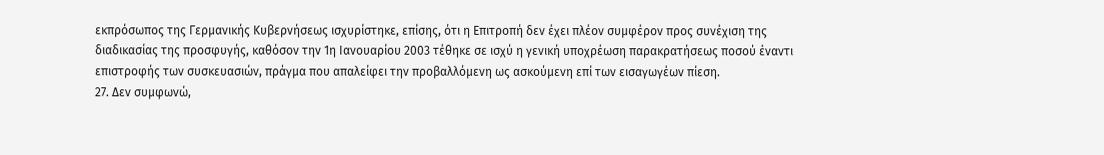εκπρόσωπος της Γερμανικής Κυβερνήσεως ισχυρίστηκε, επίσης, ότι η Επιτροπή δεν έχει πλέον συμφέρον προς συνέχιση της διαδικασίας της προσφυγής, καθόσον την 1η Ιανουαρίου 2003 τέθηκε σε ισχύ η γενική υποχρέωση παρακρατήσεως ποσού έναντι επιστροφής των συσκευασιών, πράγμα που απαλείφει την προβαλλόμενη ως ασκούμενη επί των εισαγωγέων πίεση.
27. Δεν συμφωνώ,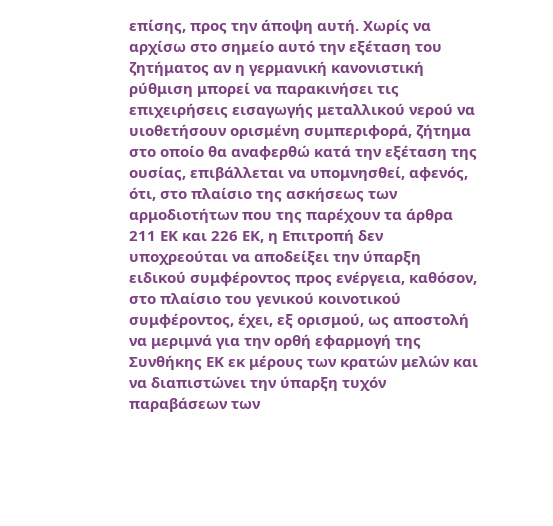επίσης, προς την άποψη αυτή. Χωρίς να αρχίσω στο σημείο αυτό την εξέταση του ζητήματος αν η γερμανική κανονιστική ρύθμιση μπορεί να παρακινήσει τις επιχειρήσεις εισαγωγής μεταλλικού νερού να υιοθετήσουν ορισμένη συμπεριφορά, ζήτημα στο οποίο θα αναφερθώ κατά την εξέταση της ουσίας, επιβάλλεται να υπομνησθεί, αφενός, ότι, στο πλαίσιο της ασκήσεως των αρμοδιοτήτων που της παρέχουν τα άρθρα 211 ΕΚ και 226 ΕΚ, η Επιτροπή δεν υποχρεούται να αποδείξει την ύπαρξη ειδικού συμφέροντος προς ενέργεια, καθόσον, στο πλαίσιο του γενικού κοινοτικού συμφέροντος, έχει, εξ ορισμού, ως αποστολή να μεριμνά για την ορθή εφαρμογή της Συνθήκης ΕΚ εκ μέρους των κρατών μελών και να διαπιστώνει την ύπαρξη τυχόν παραβάσεων των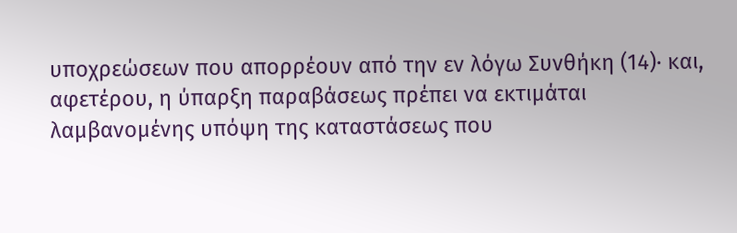υποχρεώσεων που απορρέουν από την εν λόγω Συνθήκη (14)· και, αφετέρου, η ύπαρξη παραβάσεως πρέπει να εκτιμάται λαμβανομένης υπόψη της καταστάσεως που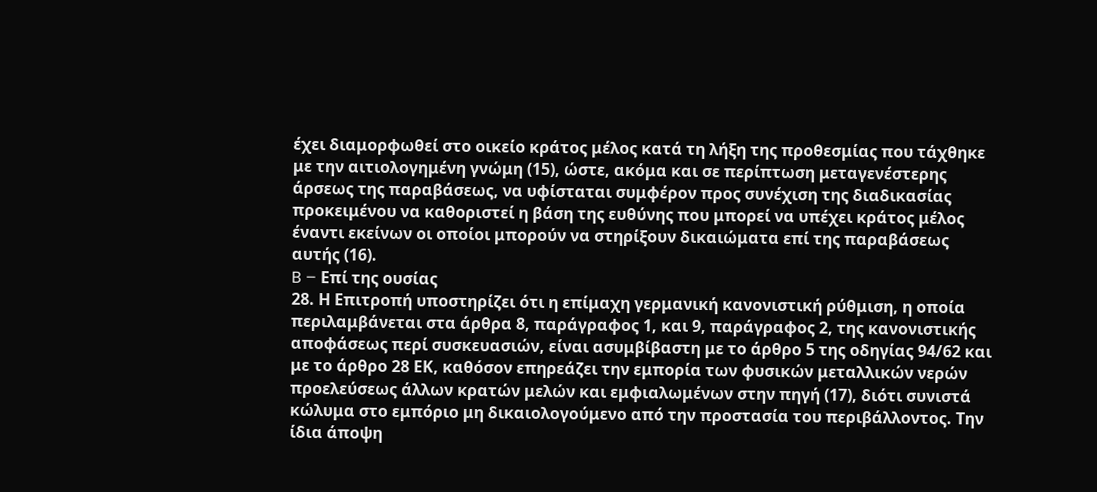έχει διαμορφωθεί στο οικείο κράτος μέλος κατά τη λήξη της προθεσμίας που τάχθηκε με την αιτιολογημένη γνώμη (15), ώστε, ακόμα και σε περίπτωση μεταγενέστερης άρσεως της παραβάσεως, να υφίσταται συμφέρον προς συνέχιση της διαδικασίας προκειμένου να καθοριστεί η βάση της ευθύνης που μπορεί να υπέχει κράτος μέλος έναντι εκείνων οι οποίοι μπορούν να στηρίξουν δικαιώματα επί της παραβάσεως αυτής (16).
B – Επί της ουσίας
28. Η Επιτροπή υποστηρίζει ότι η επίμαχη γερμανική κανονιστική ρύθμιση, η οποία περιλαμβάνεται στα άρθρα 8, παράγραφος 1, και 9, παράγραφος 2, της κανονιστικής αποφάσεως περί συσκευασιών, είναι ασυμβίβαστη με το άρθρο 5 της οδηγίας 94/62 και με το άρθρο 28 ΕΚ, καθόσον επηρεάζει την εμπορία των φυσικών μεταλλικών νερών προελεύσεως άλλων κρατών μελών και εμφιαλωμένων στην πηγή (17), διότι συνιστά κώλυμα στο εμπόριο μη δικαιολογούμενο από την προστασία του περιβάλλοντος. Την ίδια άποψη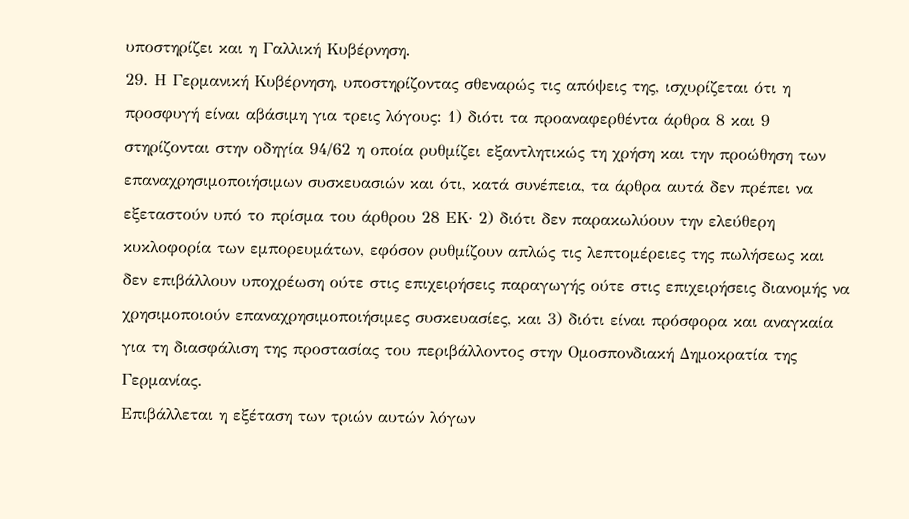υποστηρίζει και η Γαλλική Κυβέρνηση.
29. Η Γερμανική Κυβέρνηση, υποστηρίζοντας σθεναρώς τις απόψεις της, ισχυρίζεται ότι η προσφυγή είναι αβάσιμη για τρεις λόγους: 1) διότι τα προαναφερθέντα άρθρα 8 και 9 στηρίζονται στην οδηγία 94/62 η οποία ρυθμίζει εξαντλητικώς τη χρήση και την προώθηση των επαναχρησιμοποιήσιμων συσκευασιών και ότι, κατά συνέπεια, τα άρθρα αυτά δεν πρέπει να εξεταστούν υπό το πρίσμα του άρθρου 28 ΕΚ· 2) διότι δεν παρακωλύουν την ελεύθερη κυκλοφορία των εμπορευμάτων, εφόσον ρυθμίζουν απλώς τις λεπτομέρειες της πωλήσεως και δεν επιβάλλουν υποχρέωση ούτε στις επιχειρήσεις παραγωγής ούτε στις επιχειρήσεις διανομής να χρησιμοποιούν επαναχρησιμοποιήσιμες συσκευασίες, και 3) διότι είναι πρόσφορα και αναγκαία για τη διασφάλιση της προστασίας του περιβάλλοντος στην Ομοσπονδιακή Δημοκρατία της Γερμανίας.
Επιβάλλεται η εξέταση των τριών αυτών λόγων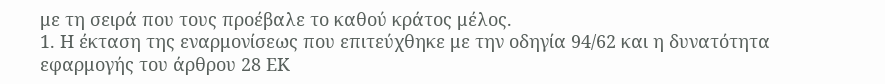με τη σειρά που τους προέβαλε το καθού κράτος μέλος.
1. Η έκταση της εναρμονίσεως που επιτεύχθηκε με την οδηγία 94/62 και η δυνατότητα εφαρμογής του άρθρου 28 ΕΚ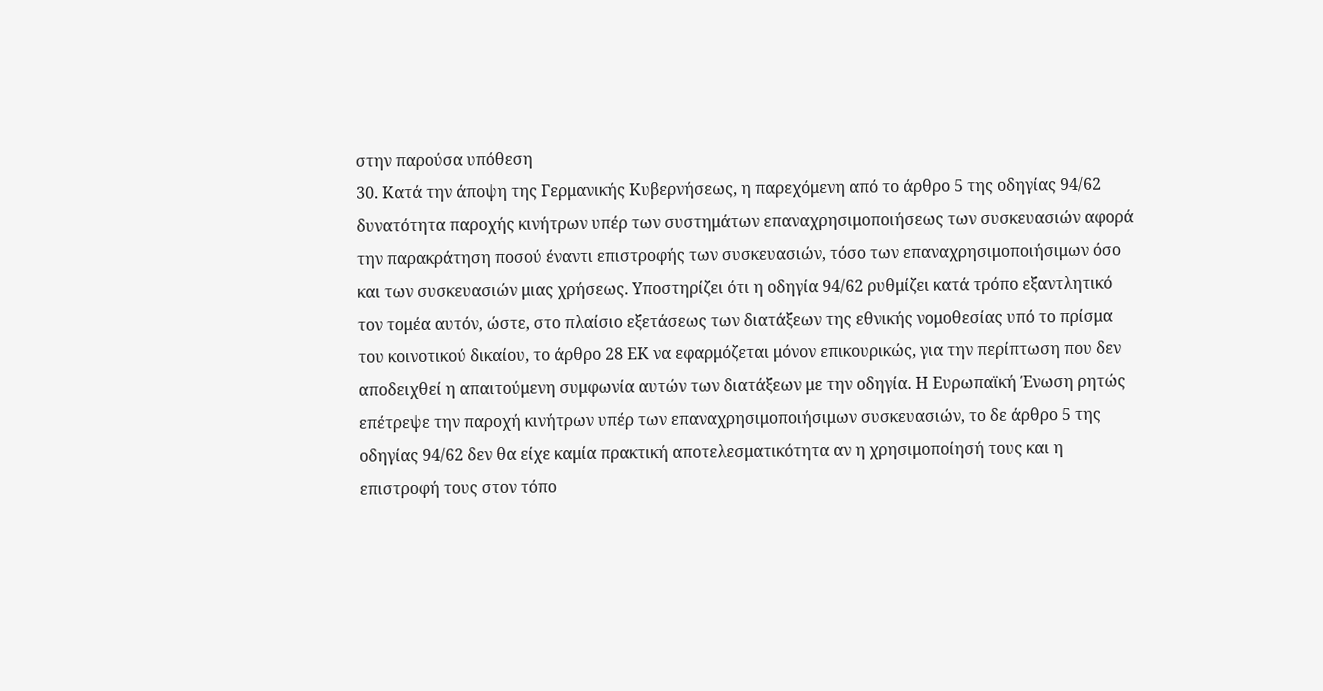στην παρούσα υπόθεση
30. Κατά την άποψη της Γερμανικής Κυβερνήσεως, η παρεχόμενη από το άρθρο 5 της οδηγίας 94/62 δυνατότητα παροχής κινήτρων υπέρ των συστημάτων επαναχρησιμοποιήσεως των συσκευασιών αφορά την παρακράτηση ποσού έναντι επιστροφής των συσκευασιών, τόσο των επαναχρησιμοποιήσιμων όσο και των συσκευασιών μιας χρήσεως. Υποστηρίζει ότι η οδηγία 94/62 ρυθμίζει κατά τρόπο εξαντλητικό τον τομέα αυτόν, ώστε, στο πλαίσιο εξετάσεως των διατάξεων της εθνικής νομοθεσίας υπό το πρίσμα του κοινοτικού δικαίου, το άρθρο 28 ΕΚ να εφαρμόζεται μόνον επικουρικώς, για την περίπτωση που δεν αποδειχθεί η απαιτούμενη συμφωνία αυτών των διατάξεων με την οδηγία. Η Ευρωπαϊκή Ένωση ρητώς επέτρεψε την παροχή κινήτρων υπέρ των επαναχρησιμοποιήσιμων συσκευασιών, το δε άρθρο 5 της οδηγίας 94/62 δεν θα είχε καμία πρακτική αποτελεσματικότητα αν η χρησιμοποίησή τους και η επιστροφή τους στον τόπο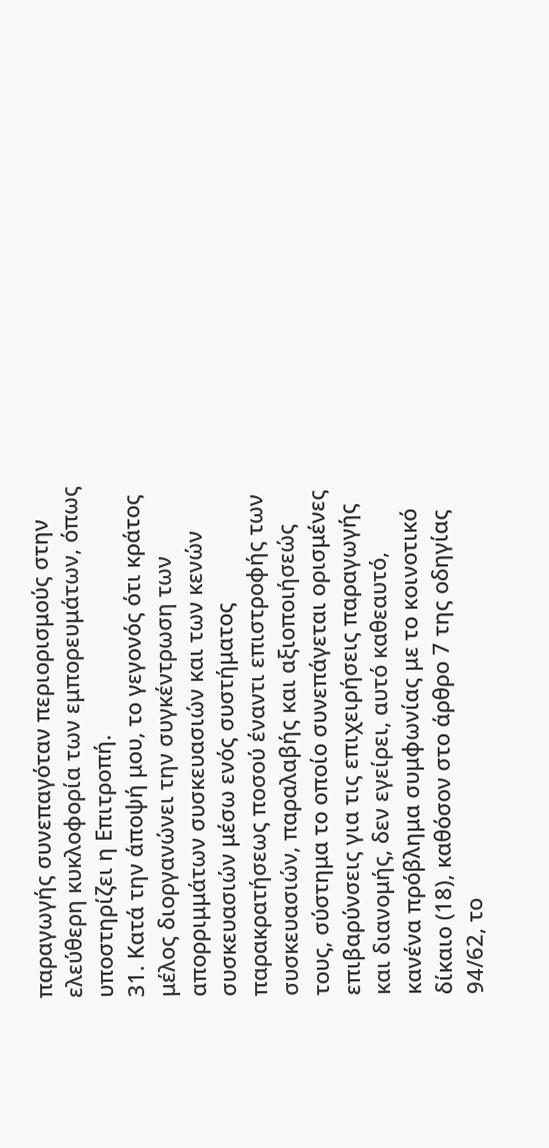παραγωγής συνεπαγόταν περιορισμούς στην ελεύθερη κυκλοφορία των εμπορευμάτων, όπως υποστηρίζει η Επιτροπή.
31. Κατά την άποψή μου, το γεγονός ότι κράτος μέλος διοργανώνει την συγκέντρωση των απορριμμάτων συσκευασιών και των κενών συσκευασιών μέσω ενός συστήματος παρακρατήσεως ποσού έναντι επιστροφής των συσκευασιών, παραλαβής και αξιοποιήσεώς τους, σύστημα το οποίο συνεπάγεται ορισμένες επιβαρύνσεις για τις επιχειρήσεις παραγωγής και διανομής, δεν εγείρει, αυτό καθεαυτό, κανένα πρόβλημα συμφωνίας με το κοινοτικό δίκαιο (18), καθόσον στο άρθρο 7 της οδηγίας 94/62, το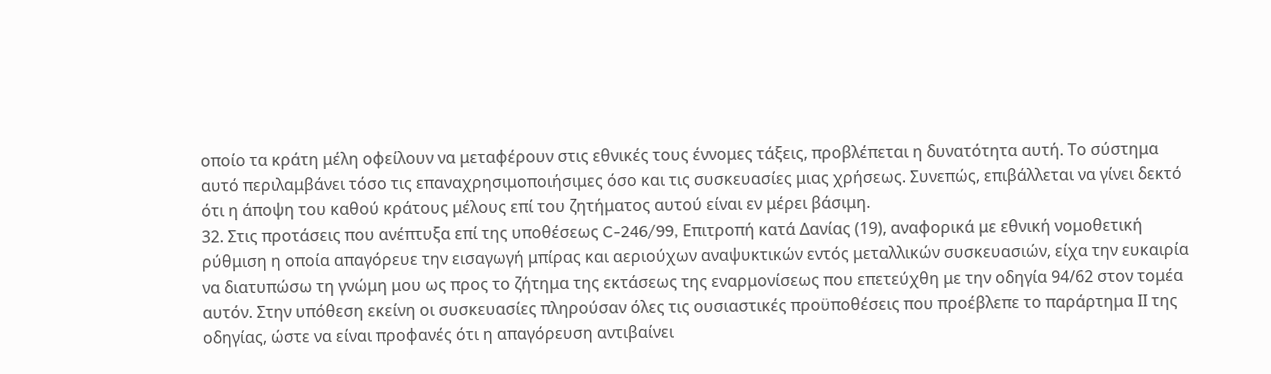οποίο τα κράτη μέλη οφείλουν να μεταφέρουν στις εθνικές τους έννομες τάξεις, προβλέπεται η δυνατότητα αυτή. Το σύστημα αυτό περιλαμβάνει τόσο τις επαναχρησιμοποιήσιμες όσο και τις συσκευασίες μιας χρήσεως. Συνεπώς, επιβάλλεται να γίνει δεκτό ότι η άποψη του καθού κράτους μέλους επί του ζητήματος αυτού είναι εν μέρει βάσιμη.
32. Στις προτάσεις που ανέπτυξα επί της υποθέσεως C-246/99, Επιτροπή κατά Δανίας (19), αναφορικά με εθνική νομοθετική ρύθμιση η οποία απαγόρευε την εισαγωγή μπίρας και αεριούχων αναψυκτικών εντός μεταλλικών συσκευασιών, είχα την ευκαιρία να διατυπώσω τη γνώμη μου ως προς το ζήτημα της εκτάσεως της εναρμονίσεως που επετεύχθη με την οδηγία 94/62 στον τομέα αυτόν. Στην υπόθεση εκείνη οι συσκευασίες πληρούσαν όλες τις ουσιαστικές προϋποθέσεις που προέβλεπε το παράρτημα ΙΙ της οδηγίας, ώστε να είναι προφανές ότι η απαγόρευση αντιβαίνει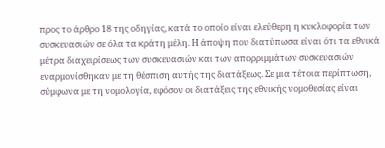προς το άρθρο 18 της οδηγίας, κατά το οποίο είναι ελεύθερη η κυκλοφορία των συσκευασιών σε όλα τα κράτη μέλη. Η άποψη που διατύπωσα είναι ότι τα εθνικά μέτρα διαχειρίσεως των συσκευασιών και των απορριμμάτων συσκευασιών εναρμονίσθηκαν με τη θέσπιση αυτής της διατάξεως. Σε μια τέτοια περίπτωση, σύμφωνα με τη νομολογία, εφόσον οι διατάξεις της εθνικής νομοθεσίας είναι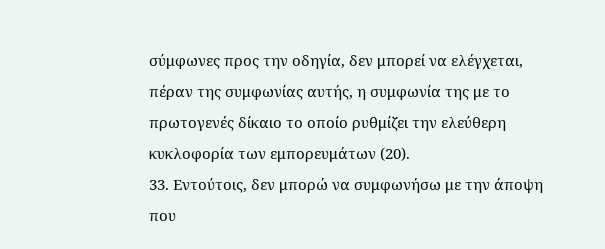σύμφωνες προς την οδηγία, δεν μπορεί να ελέγχεται, πέραν της συμφωνίας αυτής, η συμφωνία της με το πρωτογενές δίκαιο το οποίο ρυθμίζει την ελεύθερη κυκλοφορία των εμπορευμάτων (20).
33. Εντούτοις, δεν μπορώ να συμφωνήσω με την άποψη που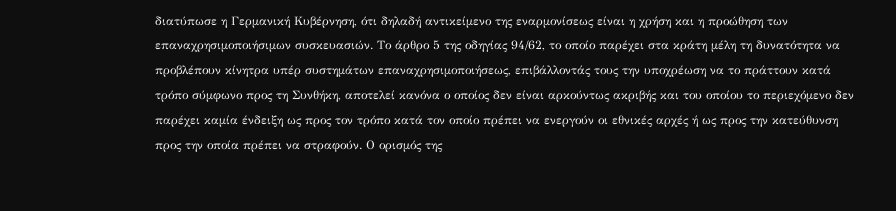διατύπωσε η Γερμανική Κυβέρνηση, ότι δηλαδή αντικείμενο της εναρμονίσεως είναι η χρήση και η προώθηση των επαναχρησιμοποιήσιμων συσκευασιών. Το άρθρο 5 της οδηγίας 94/62, το οποίο παρέχει στα κράτη μέλη τη δυνατότητα να προβλέπουν κίνητρα υπέρ συστημάτων επαναχρησιμοποιήσεως, επιβάλλοντάς τους την υποχρέωση να το πράττουν κατά τρόπο σύμφωνο προς τη Συνθήκη, αποτελεί κανόνα ο οποίος δεν είναι αρκούντως ακριβής και του οποίου το περιεχόμενο δεν παρέχει καμία ένδειξη ως προς τον τρόπο κατά τον οποίο πρέπει να ενεργούν οι εθνικές αρχές ή ως προς την κατεύθυνση προς την οποία πρέπει να στραφούν. Ο ορισμός της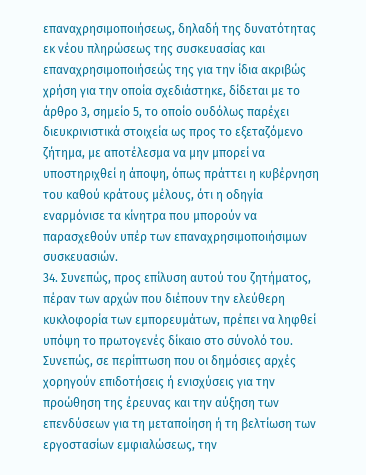επαναχρησιμοποιήσεως, δηλαδή της δυνατότητας εκ νέου πληρώσεως της συσκευασίας και επαναχρησιμοποιήσεώς της για την ίδια ακριβώς χρήση για την οποία σχεδιάστηκε, δίδεται με το άρθρο 3, σημείο 5, το οποίο ουδόλως παρέχει διευκρινιστικά στοιχεία ως προς το εξεταζόμενο ζήτημα, με αποτέλεσμα να μην μπορεί να υποστηριχθεί η άποψη, όπως πράττει η κυβέρνηση του καθού κράτους μέλους, ότι η οδηγία εναρμόνισε τα κίνητρα που μπορούν να παρασχεθούν υπέρ των επαναχρησιμοποιήσιμων συσκευασιών.
34. Συνεπώς, προς επίλυση αυτού του ζητήματος, πέραν των αρχών που διέπουν την ελεύθερη κυκλοφορία των εμπορευμάτων, πρέπει να ληφθεί υπόψη το πρωτογενές δίκαιο στο σύνολό του. Συνεπώς, σε περίπτωση που οι δημόσιες αρχές χορηγούν επιδοτήσεις ή ενισχύσεις για την προώθηση της έρευνας και την αύξηση των επενδύσεων για τη μεταποίηση ή τη βελτίωση των εργοστασίων εμφιαλώσεως, την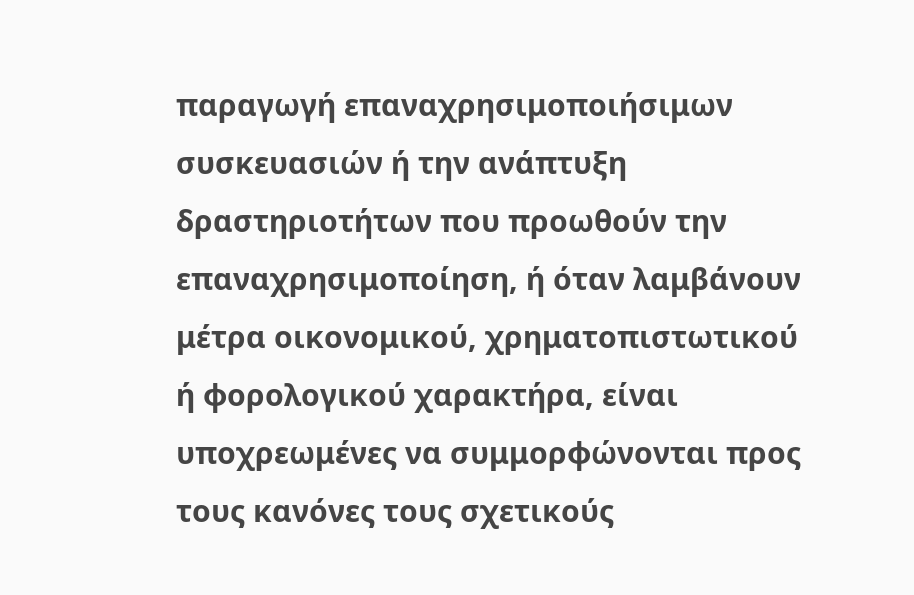παραγωγή επαναχρησιμοποιήσιμων συσκευασιών ή την ανάπτυξη δραστηριοτήτων που προωθούν την επαναχρησιμοποίηση, ή όταν λαμβάνουν μέτρα οικονομικού, χρηματοπιστωτικού ή φορολογικού χαρακτήρα, είναι υποχρεωμένες να συμμορφώνονται προς τους κανόνες τους σχετικούς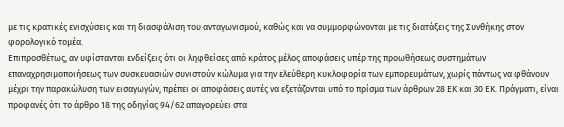με τις κρατικές ενισχύσεις και τη διασφάλιση του ανταγωνισμού, καθώς και να συμμορφώνονται με τις διατάξεις της Συνθήκης στον φορολογικό τομέα.
Επιπροσθέτως, αν υφίστανται ενδείξεις ότι οι ληφθείσες από κράτος μέλος αποφάσεις υπέρ της προωθήσεως συστημάτων επαναχρησιμοποιήσεως των συσκευασιών συνιστούν κώλυμα για την ελεύθερη κυκλοφορία των εμπορευμάτων, χωρίς πάντως να φθάνουν μέχρι την παρακώλυση των εισαγωγών, πρέπει οι αποφάσεις αυτές να εξετάζονται υπό το πρίσμα των άρθρων 28 ΕΚ και 30 ΕΚ. Πράγματι, είναι προφανές ότι το άρθρο 18 της οδηγίας 94/62 απαγορεύει στα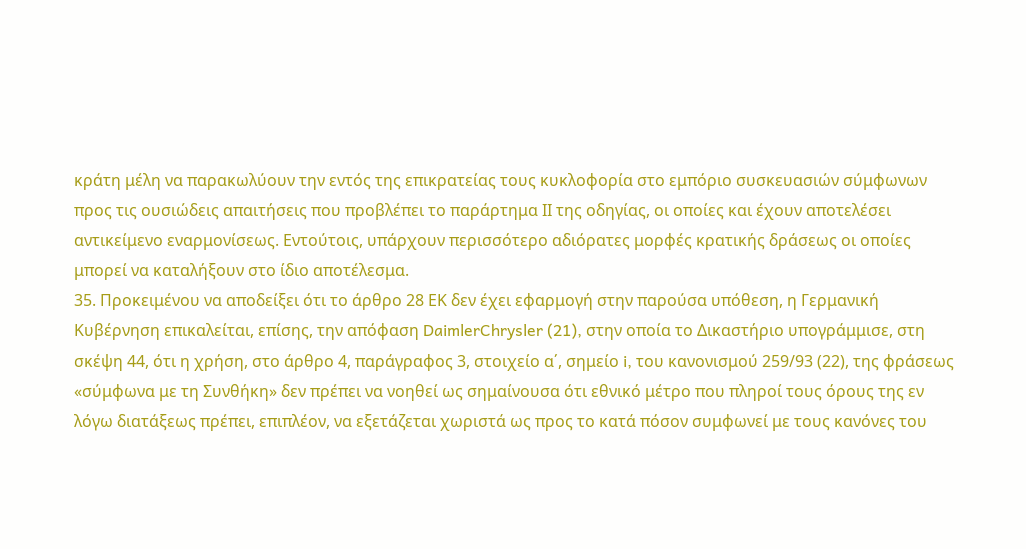κράτη μέλη να παρακωλύουν την εντός της επικρατείας τους κυκλοφορία στο εμπόριο συσκευασιών σύμφωνων προς τις ουσιώδεις απαιτήσεις που προβλέπει το παράρτημα ΙΙ της οδηγίας, οι οποίες και έχουν αποτελέσει αντικείμενο εναρμονίσεως. Εντούτοις, υπάρχουν περισσότερο αδιόρατες μορφές κρατικής δράσεως οι οποίες μπορεί να καταλήξουν στο ίδιο αποτέλεσμα.
35. Προκειμένου να αποδείξει ότι το άρθρο 28 ΕΚ δεν έχει εφαρμογή στην παρούσα υπόθεση, η Γερμανική Κυβέρνηση επικαλείται, επίσης, την απόφαση DaimlerChrysler (21), στην οποία το Δικαστήριο υπογράμμισε, στη σκέψη 44, ότι η χρήση, στο άρθρο 4, παράγραφος 3, στοιχείο α΄, σημείο i, του κανονισμού 259/93 (22), της φράσεως «σύμφωνα με τη Συνθήκη» δεν πρέπει να νοηθεί ως σημαίνουσα ότι εθνικό μέτρο που πληροί τους όρους της εν λόγω διατάξεως πρέπει, επιπλέον, να εξετάζεται χωριστά ως προς το κατά πόσον συμφωνεί με τους κανόνες του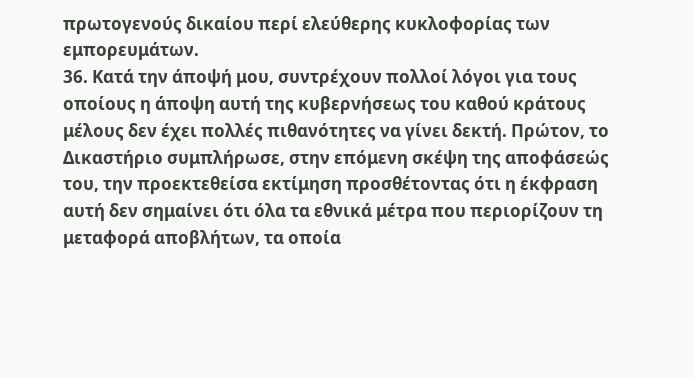πρωτογενούς δικαίου περί ελεύθερης κυκλοφορίας των εμπορευμάτων.
36. Κατά την άποψή μου, συντρέχουν πολλοί λόγοι για τους οποίους η άποψη αυτή της κυβερνήσεως του καθού κράτους μέλους δεν έχει πολλές πιθανότητες να γίνει δεκτή. Πρώτον, το Δικαστήριο συμπλήρωσε, στην επόμενη σκέψη της αποφάσεώς του, την προεκτεθείσα εκτίμηση προσθέτοντας ότι η έκφραση αυτή δεν σημαίνει ότι όλα τα εθνικά μέτρα που περιορίζουν τη μεταφορά αποβλήτων, τα οποία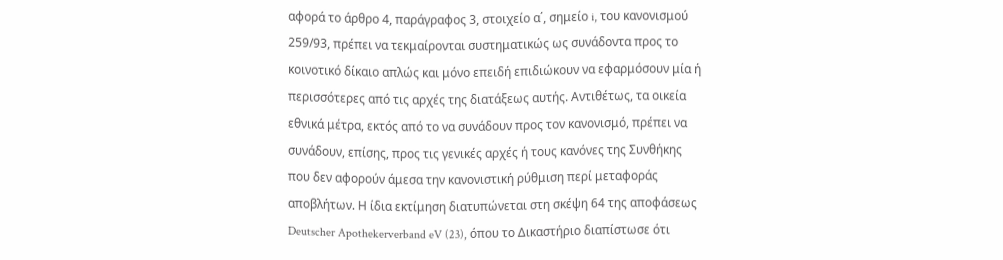αφορά το άρθρο 4, παράγραφος 3, στοιχείο α΄, σημείο i, του κανονισμού 259/93, πρέπει να τεκμαίρονται συστηματικώς ως συνάδοντα προς το κοινοτικό δίκαιο απλώς και μόνο επειδή επιδιώκουν να εφαρμόσουν μία ή περισσότερες από τις αρχές της διατάξεως αυτής. Αντιθέτως, τα οικεία εθνικά μέτρα, εκτός από το να συνάδουν προς τον κανονισμό, πρέπει να συνάδουν, επίσης, προς τις γενικές αρχές ή τους κανόνες της Συνθήκης που δεν αφορούν άμεσα την κανονιστική ρύθμιση περί μεταφοράς αποβλήτων. Η ίδια εκτίμηση διατυπώνεται στη σκέψη 64 της αποφάσεως Deutscher Apothekerverband eV (23), όπου το Δικαστήριο διαπίστωσε ότι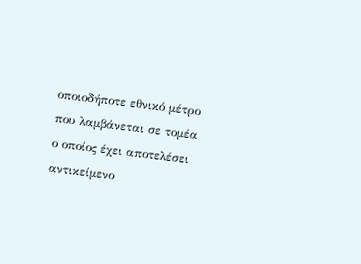οποιοδήποτε εθνικό μέτρο που λαμβάνεται σε τομέα ο οποίος έχει αποτελέσει αντικείμενο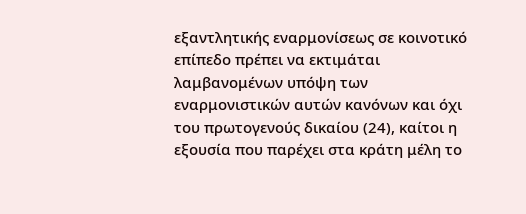εξαντλητικής εναρμονίσεως σε κοινοτικό επίπεδο πρέπει να εκτιμάται λαμβανομένων υπόψη των εναρμονιστικών αυτών κανόνων και όχι του πρωτογενούς δικαίου (24), καίτοι η εξουσία που παρέχει στα κράτη μέλη το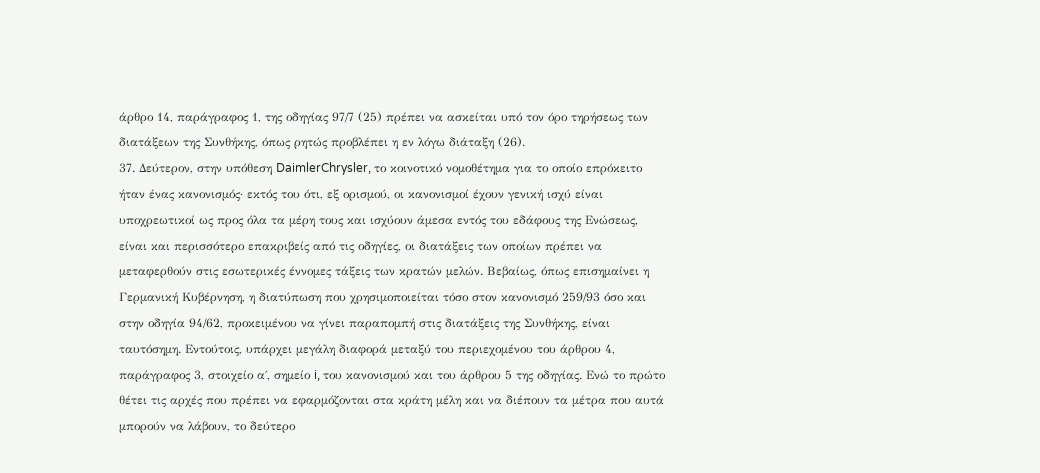άρθρο 14, παράγραφος 1, της οδηγίας 97/7 (25) πρέπει να ασκείται υπό τον όρο τηρήσεως των διατάξεων της Συνθήκης, όπως ρητώς προβλέπει η εν λόγω διάταξη (26).
37. Δεύτερον, στην υπόθεση DaimlerChrysler, το κοινοτικό νομοθέτημα για το οποίο επρόκειτο ήταν ένας κανονισμός· εκτός του ότι, εξ ορισμού, οι κανονισμοί έχουν γενική ισχύ είναι υποχρεωτικοί ως προς όλα τα μέρη τους και ισχύουν άμεσα εντός του εδάφους της Ενώσεως, είναι και περισσότερο επακριβείς από τις οδηγίες, οι διατάξεις των οποίων πρέπει να μεταφερθούν στις εσωτερικές έννομες τάξεις των κρατών μελών. Βεβαίως, όπως επισημαίνει η Γερμανική Κυβέρνηση, η διατύπωση που χρησιμοποιείται τόσο στον κανονισμό 259/93 όσο και στην οδηγία 94/62, προκειμένου να γίνει παραπομπή στις διατάξεις της Συνθήκης, είναι ταυτόσημη. Εντούτοις, υπάρχει μεγάλη διαφορά μεταξύ του περιεχομένου του άρθρου 4, παράγραφος 3, στοιχείο α΄, σημείο i, του κανονισμού και του άρθρου 5 της οδηγίας. Ενώ το πρώτο θέτει τις αρχές που πρέπει να εφαρμόζονται στα κράτη μέλη και να διέπουν τα μέτρα που αυτά μπορούν να λάβουν, το δεύτερο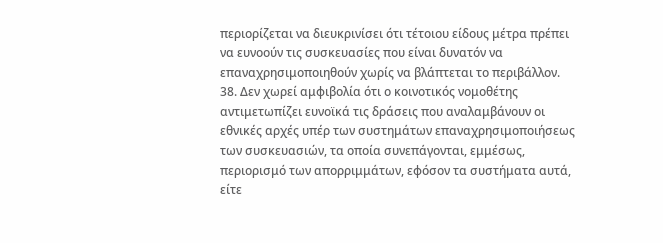περιορίζεται να διευκρινίσει ότι τέτοιου είδους μέτρα πρέπει να ευνοούν τις συσκευασίες που είναι δυνατόν να επαναχρησιμοποιηθούν χωρίς να βλάπτεται το περιβάλλον.
38. Δεν χωρεί αμφιβολία ότι ο κοινοτικός νομοθέτης αντιμετωπίζει ευνοϊκά τις δράσεις που αναλαμβάνουν οι εθνικές αρχές υπέρ των συστημάτων επαναχρησιμοποιήσεως των συσκευασιών, τα οποία συνεπάγονται, εμμέσως, περιορισμό των απορριμμάτων, εφόσον τα συστήματα αυτά, είτε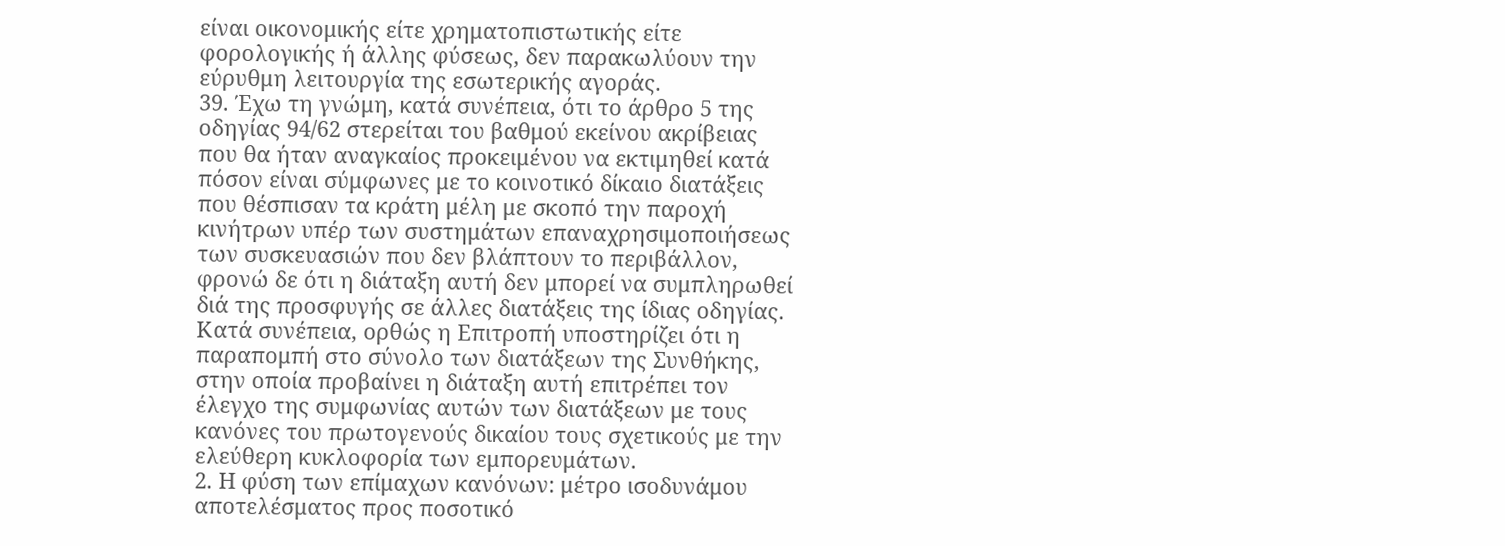είναι οικονομικής είτε χρηματοπιστωτικής είτε φορολογικής ή άλλης φύσεως, δεν παρακωλύουν την εύρυθμη λειτουργία της εσωτερικής αγοράς.
39. Έχω τη γνώμη, κατά συνέπεια, ότι το άρθρο 5 της οδηγίας 94/62 στερείται του βαθμού εκείνου ακρίβειας που θα ήταν αναγκαίος προκειμένου να εκτιμηθεί κατά πόσον είναι σύμφωνες με το κοινοτικό δίκαιο διατάξεις που θέσπισαν τα κράτη μέλη με σκοπό την παροχή κινήτρων υπέρ των συστημάτων επαναχρησιμοποιήσεως των συσκευασιών που δεν βλάπτουν το περιβάλλον, φρονώ δε ότι η διάταξη αυτή δεν μπορεί να συμπληρωθεί διά της προσφυγής σε άλλες διατάξεις της ίδιας οδηγίας. Κατά συνέπεια, ορθώς η Επιτροπή υποστηρίζει ότι η παραπομπή στο σύνολο των διατάξεων της Συνθήκης, στην οποία προβαίνει η διάταξη αυτή επιτρέπει τον έλεγχο της συμφωνίας αυτών των διατάξεων με τους κανόνες του πρωτογενούς δικαίου τους σχετικούς με την ελεύθερη κυκλοφορία των εμπορευμάτων.
2. Η φύση των επίμαχων κανόνων: μέτρο ισοδυνάμου αποτελέσματος προς ποσοτικό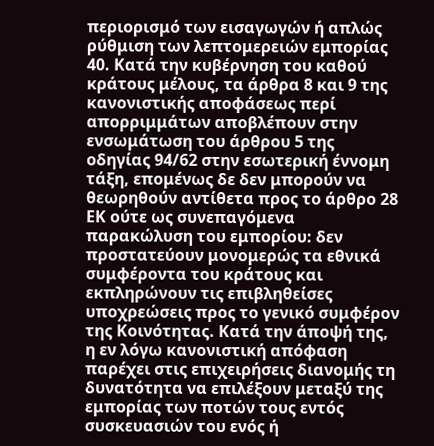περιορισμό των εισαγωγών ή απλώς ρύθμιση των λεπτομερειών εμπορίας
40. Κατά την κυβέρνηση του καθού κράτους μέλους, τα άρθρα 8 και 9 της κανονιστικής αποφάσεως περί απορριμμάτων αποβλέπουν στην ενσωμάτωση του άρθρου 5 της οδηγίας 94/62 στην εσωτερική έννομη τάξη, επομένως δε δεν μπορούν να θεωρηθούν αντίθετα προς το άρθρο 28 ΕΚ ούτε ως συνεπαγόμενα παρακώλυση του εμπορίου: δεν προστατεύουν μονομερώς τα εθνικά συμφέροντα του κράτους και εκπληρώνουν τις επιβληθείσες υποχρεώσεις προς το γενικό συμφέρον της Κοινότητας. Κατά την άποψή της, η εν λόγω κανονιστική απόφαση παρέχει στις επιχειρήσεις διανομής τη δυνατότητα να επιλέξουν μεταξύ της εμπορίας των ποτών τους εντός συσκευασιών του ενός ή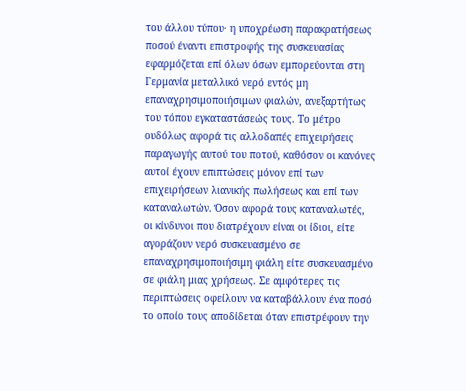του άλλου τύπου· η υποχρέωση παρακρατήσεως ποσού έναντι επιστροφής της συσκευασίας εφαρμόζεται επί όλων όσων εμπορεύονται στη Γερμανία μεταλλικό νερό εντός μη επαναχρησιμοποιήσιμων φιαλών, ανεξαρτήτως του τόπου εγκαταστάσεώς τους. Το μέτρο ουδόλως αφορά τις αλλοδαπές επιχειρήσεις παραγωγής αυτού του ποτού, καθόσον οι κανόνες αυτοί έχουν επιπτώσεις μόνον επί των επιχειρήσεων λιανικής πωλήσεως και επί των καταναλωτών. Όσον αφορά τους καταναλωτές, οι κίνδυνοι που διατρέχουν είναι οι ίδιοι, είτε αγοράζουν νερό συσκευασμένο σε επαναχρησιμοποιήσιμη φιάλη είτε συσκευασμένο σε φιάλη μιας χρήσεως. Σε αμφότερες τις περιπτώσεις οφείλουν να καταβάλλουν ένα ποσό το οποίο τους αποδίδεται όταν επιστρέφουν την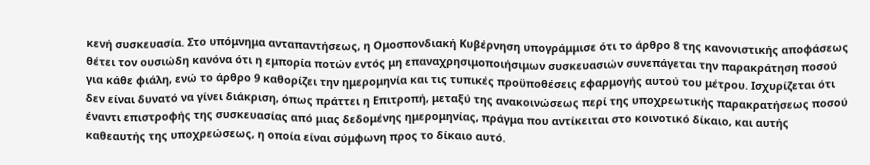κενή συσκευασία. Στο υπόμνημα ανταπαντήσεως, η Ομοσπονδιακή Κυβέρνηση υπογράμμισε ότι το άρθρο 8 της κανονιστικής αποφάσεως θέτει τον ουσιώδη κανόνα ότι η εμπορία ποτών εντός μη επαναχρησιμοποιήσιμων συσκευασιών συνεπάγεται την παρακράτηση ποσού για κάθε φιάλη, ενώ το άρθρο 9 καθορίζει την ημερομηνία και τις τυπικές προϋποθέσεις εφαρμογής αυτού του μέτρου. Ισχυρίζεται ότι δεν είναι δυνατό να γίνει διάκριση, όπως πράττει η Επιτροπή, μεταξύ της ανακοινώσεως περί της υποχρεωτικής παρακρατήσεως ποσού έναντι επιστροφής της συσκευασίας από μιας δεδομένης ημερομηνίας, πράγμα που αντίκειται στο κοινοτικό δίκαιο, και αυτής καθεαυτής της υποχρεώσεως, η οποία είναι σύμφωνη προς το δίκαιο αυτό.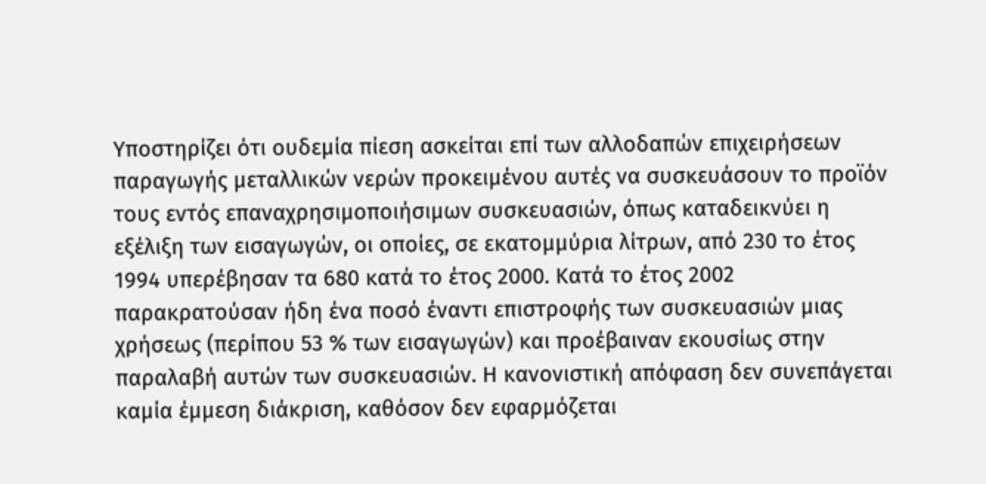Υποστηρίζει ότι ουδεμία πίεση ασκείται επί των αλλοδαπών επιχειρήσεων παραγωγής μεταλλικών νερών προκειμένου αυτές να συσκευάσουν το προϊόν τους εντός επαναχρησιμοποιήσιμων συσκευασιών, όπως καταδεικνύει η εξέλιξη των εισαγωγών, οι οποίες, σε εκατομμύρια λίτρων, από 230 το έτος 1994 υπερέβησαν τα 680 κατά το έτος 2000. Κατά το έτος 2002 παρακρατούσαν ήδη ένα ποσό έναντι επιστροφής των συσκευασιών μιας χρήσεως (περίπου 53 % των εισαγωγών) και προέβαιναν εκουσίως στην παραλαβή αυτών των συσκευασιών. Η κανονιστική απόφαση δεν συνεπάγεται καμία έμμεση διάκριση, καθόσον δεν εφαρμόζεται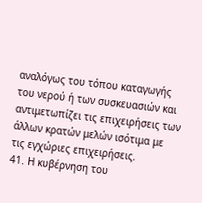αναλόγως του τόπου καταγωγής του νερού ή των συσκευασιών και αντιμετωπίζει τις επιχειρήσεις των άλλων κρατών μελών ισότιμα με τις εγχώριες επιχειρήσεις.
41. Η κυβέρνηση του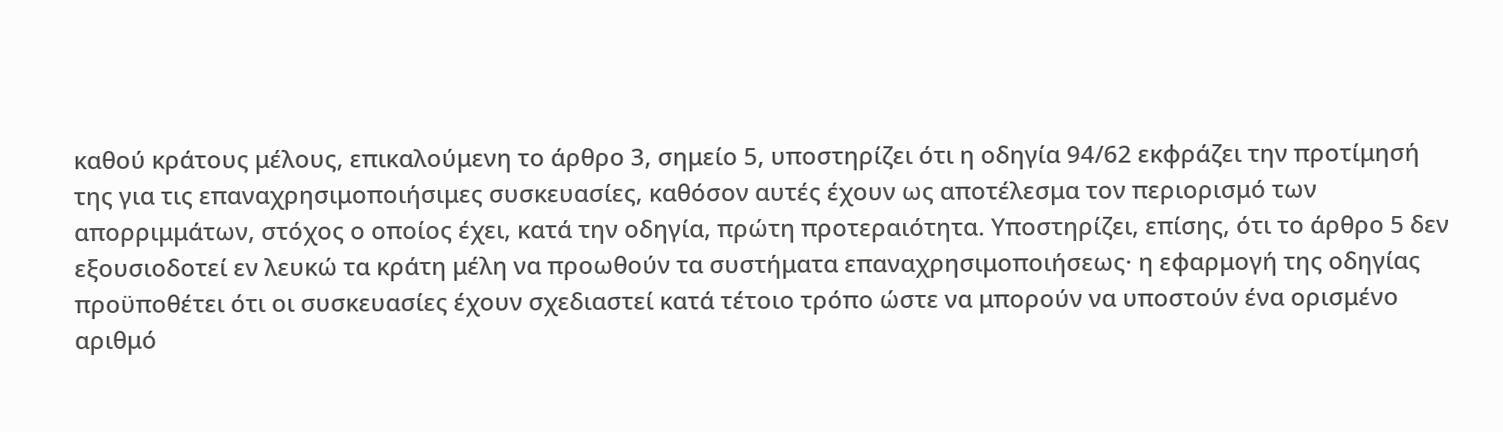καθού κράτους μέλους, επικαλούμενη το άρθρο 3, σημείο 5, υποστηρίζει ότι η οδηγία 94/62 εκφράζει την προτίμησή της για τις επαναχρησιμοποιήσιμες συσκευασίες, καθόσον αυτές έχουν ως αποτέλεσμα τον περιορισμό των απορριμμάτων, στόχος ο οποίος έχει, κατά την οδηγία, πρώτη προτεραιότητα. Υποστηρίζει, επίσης, ότι το άρθρο 5 δεν εξουσιοδοτεί εν λευκώ τα κράτη μέλη να προωθούν τα συστήματα επαναχρησιμοποιήσεως· η εφαρμογή της οδηγίας προϋποθέτει ότι οι συσκευασίες έχουν σχεδιαστεί κατά τέτοιο τρόπο ώστε να μπορούν να υποστούν ένα ορισμένο αριθμό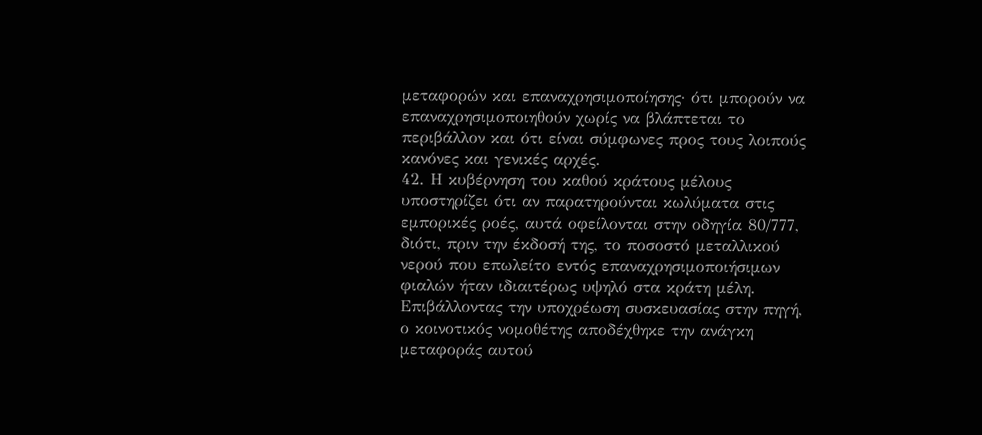μεταφορών και επαναχρησιμοποίησης· ότι μπορούν να επαναχρησιμοποιηθούν χωρίς να βλάπτεται το περιβάλλον και ότι είναι σύμφωνες προς τους λοιπούς κανόνες και γενικές αρχές.
42. Η κυβέρνηση του καθού κράτους μέλους υποστηρίζει ότι αν παρατηρούνται κωλύματα στις εμπορικές ροές, αυτά οφείλονται στην οδηγία 80/777, διότι, πριν την έκδοσή της, το ποσοστό μεταλλικού νερού που επωλείτο εντός επαναχρησιμοποιήσιμων φιαλών ήταν ιδιαιτέρως υψηλό στα κράτη μέλη. Επιβάλλοντας την υποχρέωση συσκευασίας στην πηγή, ο κοινοτικός νομοθέτης αποδέχθηκε την ανάγκη μεταφοράς αυτού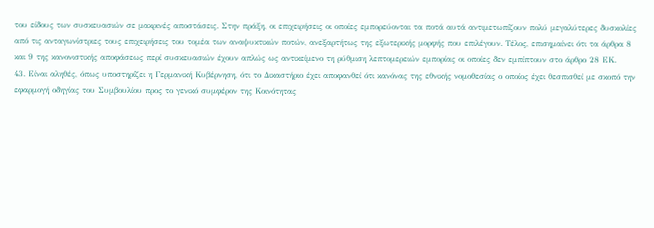του είδους των συσκευασιών σε μακρινές αποστάσεις. Στην πράξη, οι επιχειρήσεις οι οποίες εμπορεύονται τα ποτά αυτά αντιμετωπίζουν πολύ μεγαλύτερες δυσκολίες από τις ανταγωνίστριες τους επιχειρήσεις του τομέα των αναψυκτικών ποτών, ανεξαρτήτως της εξωτερικής μορφής που επιλέγουν. Τέλος, επισημαίνει ότι τα άρθρα 8 και 9 της κανονιστικής αποφάσεως περί συσκευασιών έχουν απλώς ως αντικείμενο τη ρύθμιση λεπτομερειών εμπορίας οι οποίες δεν εμπίπτουν στο άρθρο 28 ΕΚ.
43. Είναι αληθές, όπως υποστηρίζει η Γερμανική Κυβέρνηση, ότι το Δικαστήριο έχει αποφανθεί ότι κανόνας της εθνικής νομοθεσίας ο οποίος έχει θεσπισθεί με σκοπό την εφαρμογή οδηγίας του Συμβουλίου προς το γενικό συμφέρον της Κοινότητας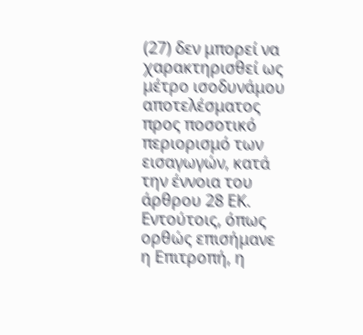(27) δεν μπορεί να χαρακτηρισθεί ως μέτρο ισοδυνάμου αποτελέσματος προς ποσοτικό περιορισμό των εισαγωγών, κατά την έννοια του άρθρου 28 ΕΚ. Εντούτοις, όπως ορθώς επισήμανε η Επιτροπή, η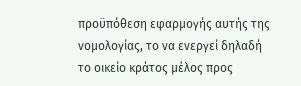προϋπόθεση εφαρμογής αυτής της νομολογίας, το να ενεργεί δηλαδή το οικείο κράτος μέλος προς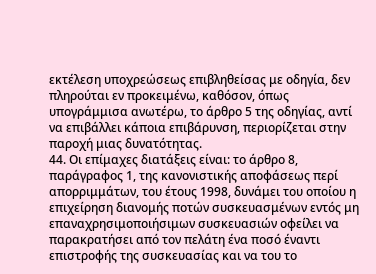εκτέλεση υποχρεώσεως επιβληθείσας με οδηγία, δεν πληρούται εν προκειμένω, καθόσον, όπως υπογράμμισα ανωτέρω, το άρθρο 5 της οδηγίας, αντί να επιβάλλει κάποια επιβάρυνση, περιορίζεται στην παροχή μιας δυνατότητας.
44. Οι επίμαχες διατάξεις είναι: το άρθρο 8, παράγραφος 1, της κανονιστικής αποφάσεως περί απορριμμάτων, του έτους 1998, δυνάμει του οποίου η επιχείρηση διανομής ποτών συσκευασμένων εντός μη επαναχρησιμοποιήσιμων συσκευασιών οφείλει να παρακρατήσει από τον πελάτη ένα ποσό έναντι επιστροφής της συσκευασίας και να του το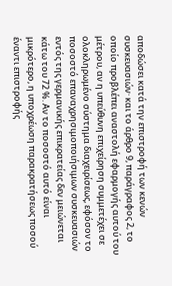αποδώσει κατά την επιστροφή των κενών συσκευασιών· και το άρθρο 9, παράγραφος 2, το οποίο προβλέπει αναστολή εφαρμογής αυτού του μέτρου, αν η υπεύθυνη επιχείρηση συμμετέχει σε ολοκληρωμένο σύστημα διαχειρίσεως, εφόσον το ποσοστό επαναχρησιμοποιήσιμων συσκευασιών εντός της γερμανικής επικρατείας δεν μειώνεται κάτω του 72 %. Αν το ποσοστό αυτό είναι μικρότερο, η υποχρέωση παρακρατήσεως ποσού έναντι επιστροφής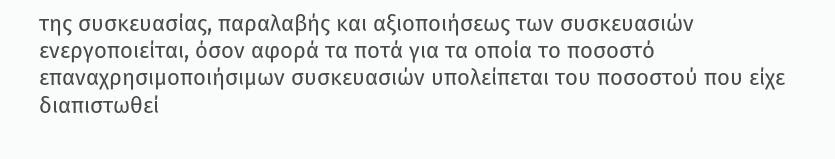της συσκευασίας, παραλαβής και αξιοποιήσεως των συσκευασιών ενεργοποιείται, όσον αφορά τα ποτά για τα οποία το ποσοστό επαναχρησιμοποιήσιμων συσκευασιών υπολείπεται του ποσοστού που είχε διαπιστωθεί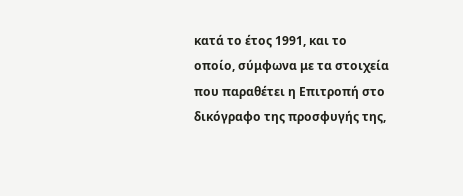κατά το έτος 1991, και το οποίο, σύμφωνα με τα στοιχεία που παραθέτει η Επιτροπή στο δικόγραφο της προσφυγής της,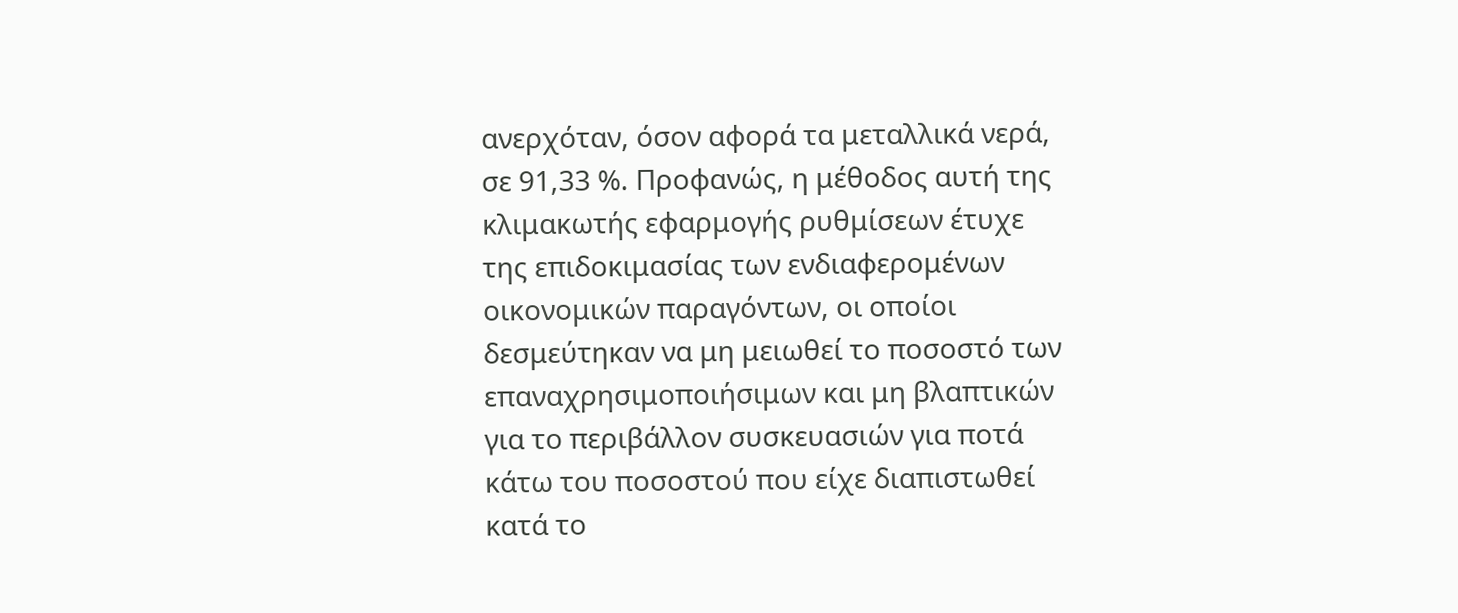ανερχόταν, όσον αφορά τα μεταλλικά νερά, σε 91,33 %. Προφανώς, η μέθοδος αυτή της κλιμακωτής εφαρμογής ρυθμίσεων έτυχε της επιδοκιμασίας των ενδιαφερομένων οικονομικών παραγόντων, οι οποίοι δεσμεύτηκαν να μη μειωθεί το ποσοστό των επαναχρησιμοποιήσιμων και μη βλαπτικών για το περιβάλλον συσκευασιών για ποτά κάτω του ποσοστού που είχε διαπιστωθεί κατά το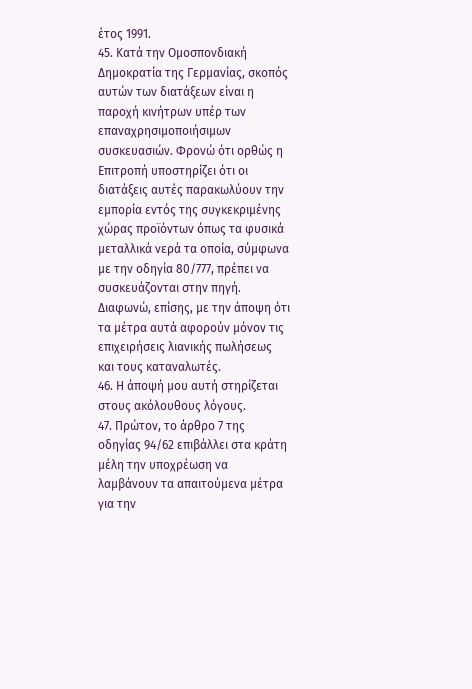έτος 1991.
45. Κατά την Ομοσπονδιακή Δημοκρατία της Γερμανίας, σκοπός αυτών των διατάξεων είναι η παροχή κινήτρων υπέρ των επαναχρησιμοποιήσιμων συσκευασιών. Φρονώ ότι ορθώς η Επιτροπή υποστηρίζει ότι οι διατάξεις αυτές παρακωλύουν την εμπορία εντός της συγκεκριμένης χώρας προϊόντων όπως τα φυσικά μεταλλικά νερά τα οποία, σύμφωνα με την οδηγία 80/777, πρέπει να συσκευάζονται στην πηγή. Διαφωνώ, επίσης, με την άποψη ότι τα μέτρα αυτά αφορούν μόνον τις επιχειρήσεις λιανικής πωλήσεως και τους καταναλωτές.
46. Η άποψή μου αυτή στηρίζεται στους ακόλουθους λόγους.
47. Πρώτον, το άρθρο 7 της οδηγίας 94/62 επιβάλλει στα κράτη μέλη την υποχρέωση να λαμβάνουν τα απαιτούμενα μέτρα για την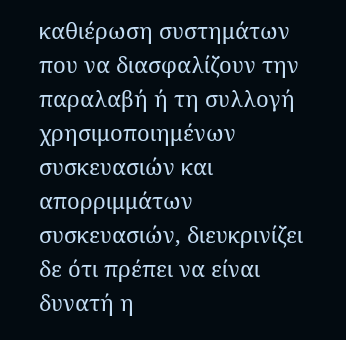καθιέρωση συστημάτων που να διασφαλίζουν την παραλαβή ή τη συλλογή χρησιμοποιημένων συσκευασιών και απορριμμάτων συσκευασιών, διευκρινίζει δε ότι πρέπει να είναι δυνατή η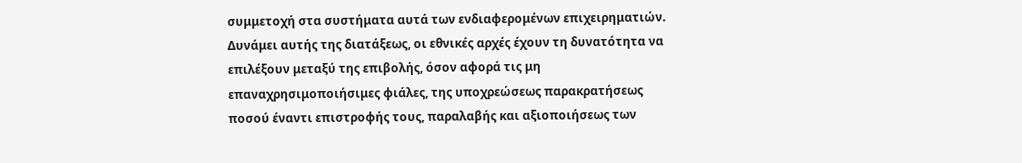συμμετοχή στα συστήματα αυτά των ενδιαφερομένων επιχειρηματιών. Δυνάμει αυτής της διατάξεως, οι εθνικές αρχές έχουν τη δυνατότητα να επιλέξουν μεταξύ της επιβολής, όσον αφορά τις μη επαναχρησιμοποιήσιμες φιάλες, της υποχρεώσεως παρακρατήσεως ποσού έναντι επιστροφής τους, παραλαβής και αξιοποιήσεως των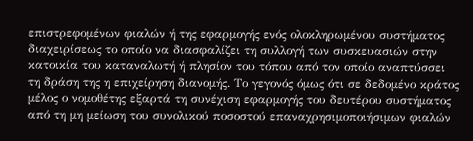επιστρεφομένων φιαλών ή της εφαρμογής ενός ολοκληρωμένου συστήματος διαχειρίσεως το οποίο να διασφαλίζει τη συλλογή των συσκευασιών στην κατοικία του καταναλωτή ή πλησίον του τόπου από τον οποίο αναπτύσσει τη δράση της η επιχείρηση διανομής. Το γεγονός όμως ότι σε δεδομένο κράτος μέλος ο νομοθέτης εξαρτά τη συνέχιση εφαρμογής του δευτέρου συστήματος από τη μη μείωση του συνολικού ποσοστού επαναχρησιμοποιήσιμων φιαλών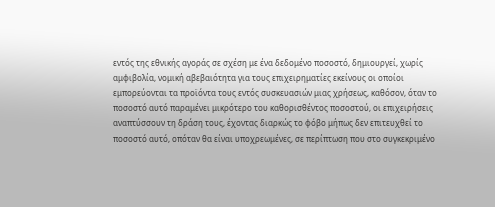εντός της εθνικής αγοράς σε σχέση με ένα δεδομένο ποσοστό, δημιουργεί, χωρίς αμφιβολία, νομική αβεβαιότητα για τους επιχειρηματίες εκείνους οι οποίοι εμπορεύονται τα προϊόντα τους εντός συσκευασιών μιας χρήσεως, καθόσον, όταν το ποσοστό αυτό παραμένει μικρότερο του καθορισθέντος ποσοστού, οι επιχειρήσεις αναπτύσσουν τη δράση τους, έχοντας διαρκώς το φόβο μήπως δεν επιτευχθεί το ποσοστό αυτό, οπόταν θα είναι υποχρεωμένες, σε περίπτωση που στο συγκεκριμένο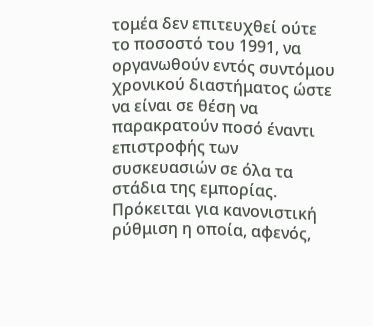τομέα δεν επιτευχθεί ούτε το ποσοστό του 1991, να οργανωθούν εντός συντόμου χρονικού διαστήματος ώστε να είναι σε θέση να παρακρατούν ποσό έναντι επιστροφής των συσκευασιών σε όλα τα στάδια της εμπορίας.
Πρόκειται για κανονιστική ρύθμιση η οποία, αφενός,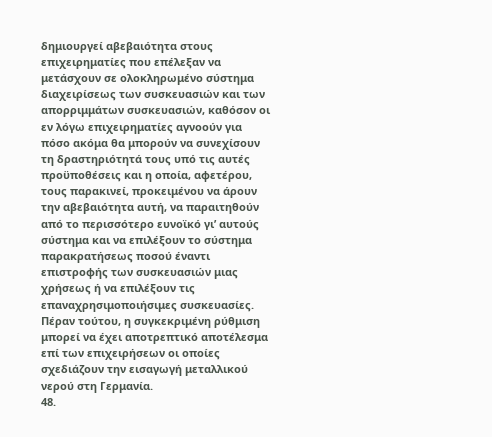δημιουργεί αβεβαιότητα στους επιχειρηματίες που επέλεξαν να μετάσχουν σε ολοκληρωμένο σύστημα διαχειρίσεως των συσκευασιών και των απορριμμάτων συσκευασιών, καθόσον οι εν λόγω επιχειρηματίες αγνοούν για πόσο ακόμα θα μπορούν να συνεχίσουν τη δραστηριότητά τους υπό τις αυτές προϋποθέσεις και η οποία, αφετέρου, τους παρακινεί, προκειμένου να άρουν την αβεβαιότητα αυτή, να παραιτηθούν από το περισσότερο ευνοϊκό γι’ αυτούς σύστημα και να επιλέξουν το σύστημα παρακρατήσεως ποσού έναντι επιστροφής των συσκευασιών μιας χρήσεως ή να επιλέξουν τις επαναχρησιμοποιήσιμες συσκευασίες. Πέραν τούτου, η συγκεκριμένη ρύθμιση μπορεί να έχει αποτρεπτικό αποτέλεσμα επί των επιχειρήσεων οι οποίες σχεδιάζουν την εισαγωγή μεταλλικού νερού στη Γερμανία.
48.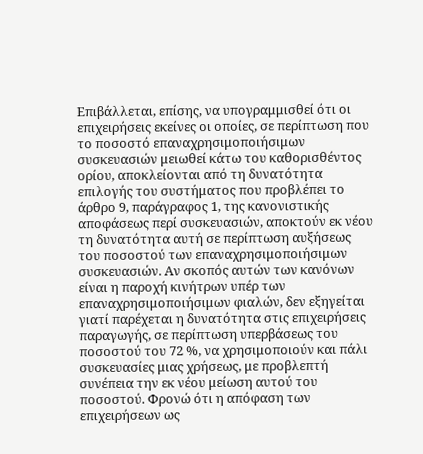Επιβάλλεται, επίσης, να υπογραμμισθεί ότι οι επιχειρήσεις εκείνες οι οποίες, σε περίπτωση που το ποσοστό επαναχρησιμοποιήσιμων συσκευασιών μειωθεί κάτω του καθορισθέντος ορίου, αποκλείονται από τη δυνατότητα επιλογής του συστήματος που προβλέπει το άρθρο 9, παράγραφος 1, της κανονιστικής αποφάσεως περί συσκευασιών, αποκτούν εκ νέου τη δυνατότητα αυτή σε περίπτωση αυξήσεως του ποσοστού των επαναχρησιμοποιήσιμων συσκευασιών. Αν σκοπός αυτών των κανόνων είναι η παροχή κινήτρων υπέρ των επαναχρησιμοποιήσιμων φιαλών, δεν εξηγείται γιατί παρέχεται η δυνατότητα στις επιχειρήσεις παραγωγής, σε περίπτωση υπερβάσεως του ποσοστού του 72 %, να χρησιμοποιούν και πάλι συσκευασίες μιας χρήσεως, με προβλεπτή συνέπεια την εκ νέου μείωση αυτού του ποσοστού. Φρονώ ότι η απόφαση των επιχειρήσεων ως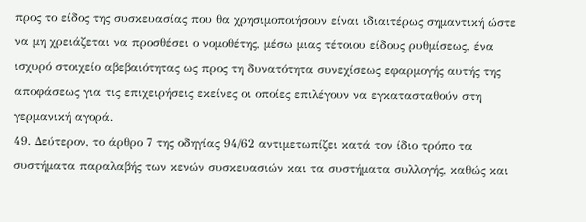προς το είδος της συσκευασίας που θα χρησιμοποιήσουν είναι ιδιαιτέρως σημαντική ώστε να μη χρειάζεται να προσθέσει ο νομοθέτης, μέσω μιας τέτοιου είδους ρυθμίσεως, ένα ισχυρό στοιχείο αβεβαιότητας ως προς τη δυνατότητα συνεχίσεως εφαρμογής αυτής της αποφάσεως για τις επιχειρήσεις εκείνες οι οποίες επιλέγουν να εγκατασταθούν στη γερμανική αγορά.
49. Δεύτερον, το άρθρο 7 της οδηγίας 94/62 αντιμετωπίζει κατά τον ίδιο τρόπο τα συστήματα παραλαβής των κενών συσκευασιών και τα συστήματα συλλογής, καθώς και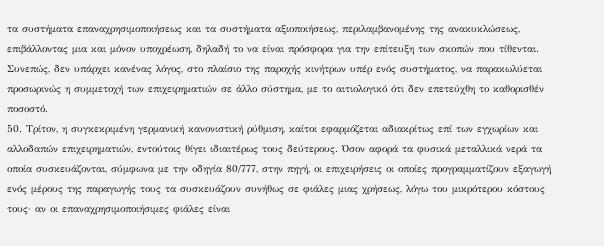τα συστήματα επαναχρησιμοποιήσεως και τα συστήματα αξιοποιήσεως, περιλαμβανομένης της ανακυκλώσεως, επιβάλλοντας μια και μόνον υποχρέωση, δηλαδή το να είναι πρόσφορα για την επίτευξη των σκοπών που τίθενται. Συνεπώς, δεν υπάρχει κανένας λόγος, στο πλαίσιο της παροχής κινήτρων υπέρ ενός συστήματος, να παρακωλύεται προσωρινώς η συμμετοχή των επιχειρηματιών σε άλλο σύστημα, με το αιτιολογικό ότι δεν επετεύχθη το καθορισθέν ποσοστό.
50. Τρίτον, η συγκεκριμένη γερμανική κανονιστική ρύθμιση, καίτοι εφαρμόζεται αδιακρίτως επί των εγχωρίων και αλλοδαπών επιχειρηματιών, εντούτοις θίγει ιδιαιτέρως τους δεύτερους. Όσον αφορά τα φυσικά μεταλλικά νερά τα οποία συσκευάζονται, σύμφωνα με την οδηγία 80/777, στην πηγή, οι επιχειρήσεις οι οποίες προγραμματίζουν εξαγωγή ενός μέρους της παραγωγής τους τα συσκευάζουν συνήθως σε φιάλες μιας χρήσεως, λόγω του μικρότερου κόστους τους· αν οι επαναχρησιμοποιήσιμες φιάλες είναι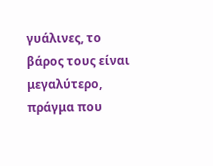γυάλινες, το βάρος τους είναι μεγαλύτερο, πράγμα που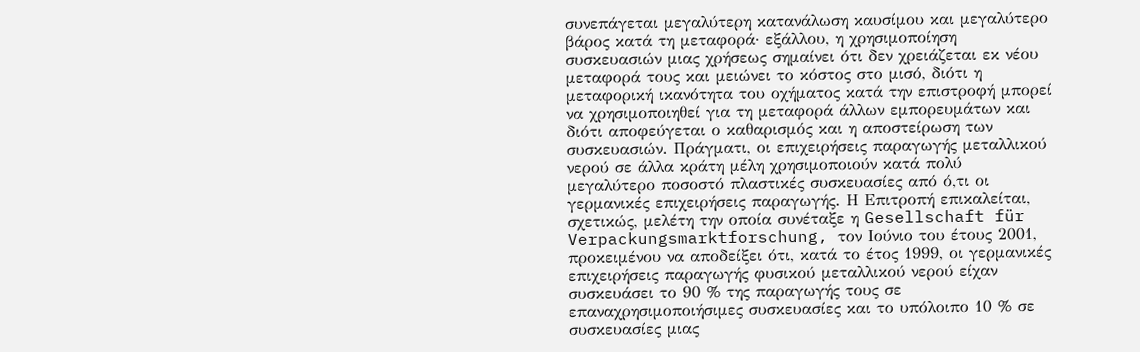συνεπάγεται μεγαλύτερη κατανάλωση καυσίμου και μεγαλύτερο βάρος κατά τη μεταφορά· εξάλλου, η χρησιμοποίηση συσκευασιών μιας χρήσεως σημαίνει ότι δεν χρειάζεται εκ νέου μεταφορά τους και μειώνει το κόστος στο μισό, διότι η μεταφορική ικανότητα του οχήματος κατά την επιστροφή μπορεί να χρησιμοποιηθεί για τη μεταφορά άλλων εμπορευμάτων και διότι αποφεύγεται ο καθαρισμός και η αποστείρωση των συσκευασιών. Πράγματι, οι επιχειρήσεις παραγωγής μεταλλικού νερού σε άλλα κράτη μέλη χρησιμοποιούν κατά πολύ μεγαλύτερο ποσοστό πλαστικές συσκευασίες από ό,τι οι γερμανικές επιχειρήσεις παραγωγής. Η Επιτροπή επικαλείται, σχετικώς, μελέτη την οποία συνέταξε η Gesellschaft für Verpackungsmarktforschung, τον Ιούνιο του έτους 2001, προκειμένου να αποδείξει ότι, κατά το έτος 1999, οι γερμανικές επιχειρήσεις παραγωγής φυσικού μεταλλικού νερού είχαν συσκευάσει το 90 % της παραγωγής τους σε επαναχρησιμοποιήσιμες συσκευασίες και το υπόλοιπο 10 % σε συσκευασίες μιας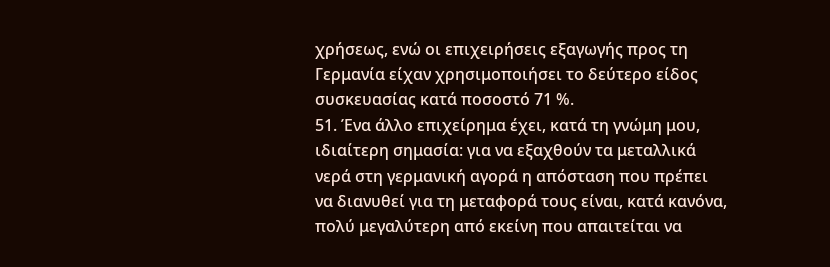χρήσεως, ενώ οι επιχειρήσεις εξαγωγής προς τη Γερμανία είχαν χρησιμοποιήσει το δεύτερο είδος συσκευασίας κατά ποσοστό 71 %.
51. Ένα άλλο επιχείρημα έχει, κατά τη γνώμη μου, ιδιαίτερη σημασία: για να εξαχθούν τα μεταλλικά νερά στη γερμανική αγορά η απόσταση που πρέπει να διανυθεί για τη μεταφορά τους είναι, κατά κανόνα, πολύ μεγαλύτερη από εκείνη που απαιτείται να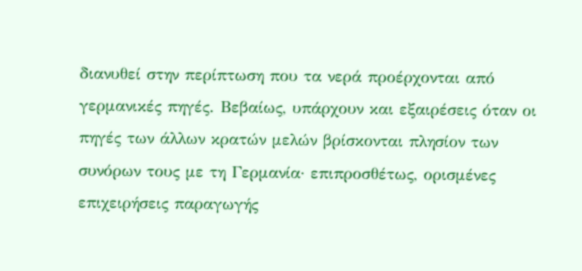διανυθεί στην περίπτωση που τα νερά προέρχονται από γερμανικές πηγές. Βεβαίως, υπάρχουν και εξαιρέσεις όταν οι πηγές των άλλων κρατών μελών βρίσκονται πλησίον των συνόρων τους με τη Γερμανία· επιπροσθέτως, ορισμένες επιχειρήσεις παραγωγής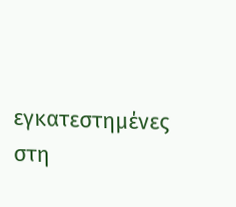εγκατεστημένες στη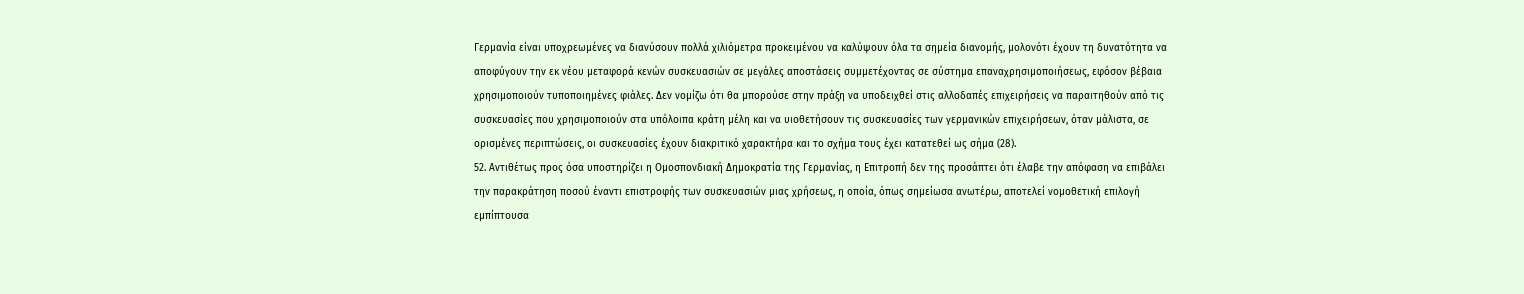Γερμανία είναι υποχρεωμένες να διανύσουν πολλά χιλιόμετρα προκειμένου να καλύψουν όλα τα σημεία διανομής, μολονότι έχουν τη δυνατότητα να αποφύγουν την εκ νέου μεταφορά κενών συσκευασιών σε μεγάλες αποστάσεις συμμετέχοντας σε σύστημα επαναχρησιμοποιήσεως, εφόσον βέβαια χρησιμοποιούν τυποποιημένες φιάλες. Δεν νομίζω ότι θα μπορούσε στην πράξη να υποδειχθεί στις αλλοδαπές επιχειρήσεις να παραιτηθούν από τις συσκευασίες που χρησιμοποιούν στα υπόλοιπα κράτη μέλη και να υιοθετήσουν τις συσκευασίες των γερμανικών επιχειρήσεων, όταν μάλιστα, σε ορισμένες περιπτώσεις, οι συσκευασίες έχουν διακριτικό χαρακτήρα και το σχήμα τους έχει κατατεθεί ως σήμα (28).
52. Αντιθέτως προς όσα υποστηρίζει η Ομοσπονδιακή Δημοκρατία της Γερμανίας, η Επιτροπή δεν της προσάπτει ότι έλαβε την απόφαση να επιβάλει την παρακράτηση ποσού έναντι επιστροφής των συσκευασιών μιας χρήσεως, η οποία, όπως σημείωσα ανωτέρω, αποτελεί νομοθετική επιλογή εμπίπτουσα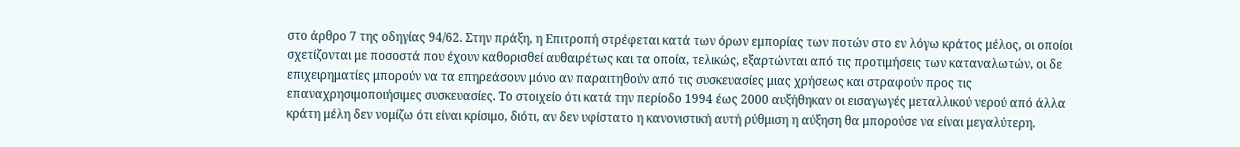στο άρθρο 7 της οδηγίας 94/62. Στην πράξη, η Επιτροπή στρέφεται κατά των όρων εμπορίας των ποτών στο εν λόγω κράτος μέλος, οι οποίοι σχετίζονται με ποσοστά που έχουν καθορισθεί αυθαιρέτως και τα οποία, τελικώς, εξαρτώνται από τις προτιμήσεις των καταναλωτών, οι δε επιχειρηματίες μπορούν να τα επηρεάσουν μόνο αν παραιτηθούν από τις συσκευασίες μιας χρήσεως και στραφούν προς τις επαναχρησιμοποιήσιμες συσκευασίες. Το στοιχείο ότι κατά την περίοδο 1994 έως 2000 αυξήθηκαν οι εισαγωγές μεταλλικού νερού από άλλα κράτη μέλη δεν νομίζω ότι είναι κρίσιμο, διότι, αν δεν υφίστατο η κανονιστική αυτή ρύθμιση η αύξηση θα μπορούσε να είναι μεγαλύτερη.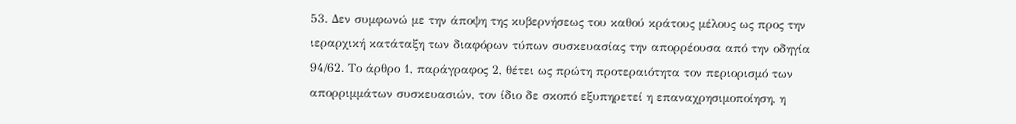53. Δεν συμφωνώ με την άποψη της κυβερνήσεως του καθού κράτους μέλους ως προς την ιεραρχική κατάταξη των διαφόρων τύπων συσκευασίας την απορρέουσα από την οδηγία 94/62. Το άρθρο 1, παράγραφος 2, θέτει ως πρώτη προτεραιότητα τον περιορισμό των απορριμμάτων συσκευασιών, τον ίδιο δε σκοπό εξυπηρετεί η επαναχρησιμοποίηση, η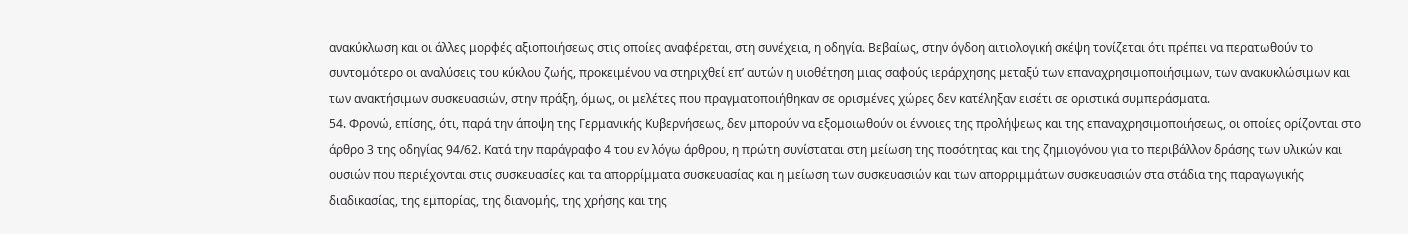ανακύκλωση και οι άλλες μορφές αξιοποιήσεως στις οποίες αναφέρεται, στη συνέχεια, η οδηγία. Βεβαίως, στην όγδοη αιτιολογική σκέψη τονίζεται ότι πρέπει να περατωθούν το συντομότερο οι αναλύσεις του κύκλου ζωής, προκειμένου να στηριχθεί επ’ αυτών η υιοθέτηση μιας σαφούς ιεράρχησης μεταξύ των επαναχρησιμοποιήσιμων, των ανακυκλώσιμων και των ανακτήσιμων συσκευασιών, στην πράξη, όμως, οι μελέτες που πραγματοποιήθηκαν σε ορισμένες χώρες δεν κατέληξαν εισέτι σε οριστικά συμπεράσματα.
54. Φρονώ, επίσης, ότι, παρά την άποψη της Γερμανικής Κυβερνήσεως, δεν μπορούν να εξομοιωθούν οι έννοιες της προλήψεως και της επαναχρησιμοποιήσεως, οι οποίες ορίζονται στο άρθρο 3 της οδηγίας 94/62. Κατά την παράγραφο 4 του εν λόγω άρθρου, η πρώτη συνίσταται στη μείωση της ποσότητας και της ζημιογόνου για το περιβάλλον δράσης των υλικών και ουσιών που περιέχονται στις συσκευασίες και τα απορρίμματα συσκευασίας και η μείωση των συσκευασιών και των απορριμμάτων συσκευασιών στα στάδια της παραγωγικής διαδικασίας, της εμπορίας, της διανομής, της χρήσης και της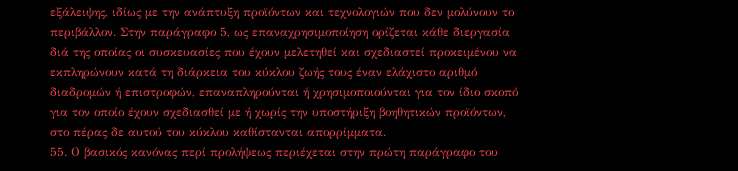εξάλειψης, ιδίως με την ανάπτυξη προϊόντων και τεχνολογιών που δεν μολύνουν το περιβάλλον. Στην παράγραφο 5, ως επαναχρησιμοποίηση ορίζεται κάθε διεργασία διά της οποίας οι συσκευασίες που έχουν μελετηθεί και σχεδιαστεί προκειμένου να εκπληρώνουν κατά τη διάρκεια του κύκλου ζωής τους έναν ελάχιστο αριθμό διαδρομών ή επιστροφών, επαναπληρούνται ή χρησιμοποιούνται για τον ίδιο σκοπό για τον οποίο έχουν σχεδιασθεί με ή χωρίς την υποστήριξη βοηθητικών προϊόντων, στο πέρας δε αυτού του κύκλου καθίστανται απορρίμματα.
55. Ο βασικός κανόνας περί προλήψεως περιέχεται στην πρώτη παράγραφο του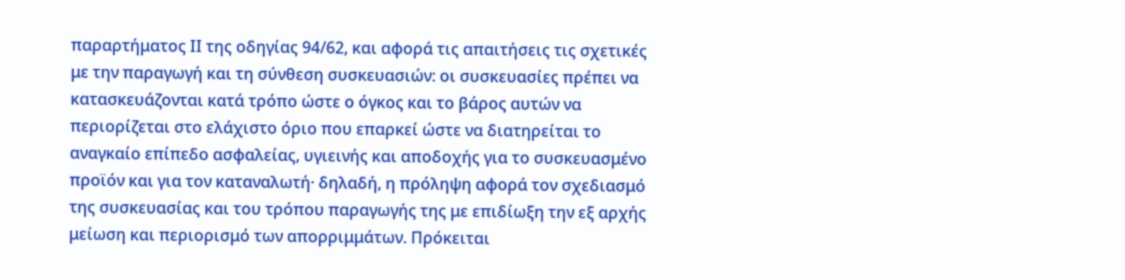παραρτήματος ΙΙ της οδηγίας 94/62, και αφορά τις απαιτήσεις τις σχετικές με την παραγωγή και τη σύνθεση συσκευασιών: οι συσκευασίες πρέπει να κατασκευάζονται κατά τρόπο ώστε ο όγκος και το βάρος αυτών να περιορίζεται στο ελάχιστο όριο που επαρκεί ώστε να διατηρείται το αναγκαίο επίπεδο ασφαλείας, υγιεινής και αποδοχής για το συσκευασμένο προϊόν και για τον καταναλωτή· δηλαδή, η πρόληψη αφορά τον σχεδιασμό της συσκευασίας και του τρόπου παραγωγής της με επιδίωξη την εξ αρχής μείωση και περιορισμό των απορριμμάτων. Πρόκειται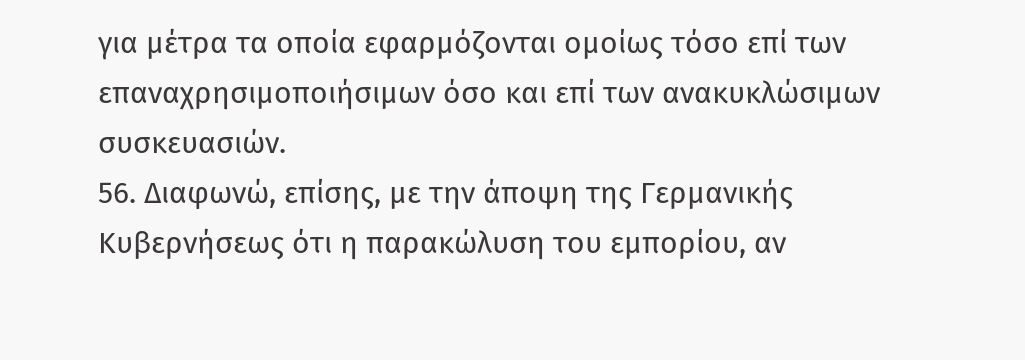για μέτρα τα οποία εφαρμόζονται ομοίως τόσο επί των επαναχρησιμοποιήσιμων όσο και επί των ανακυκλώσιμων συσκευασιών.
56. Διαφωνώ, επίσης, με την άποψη της Γερμανικής Κυβερνήσεως ότι η παρακώλυση του εμπορίου, αν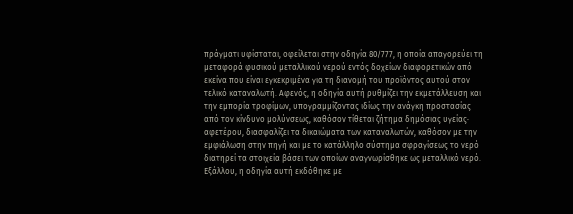πράγματι υφίσταται, οφείλεται στην οδηγία 80/777, η οποία απαγορεύει τη μεταφορά φυσικού μεταλλικού νερού εντός δοχείων διαφορετικών από εκείνα που είναι εγκεκριμένα για τη διανομή του προϊόντος αυτού στον τελικό καταναλωτή. Αφενός, η οδηγία αυτή ρυθμίζει την εκμετάλλευση και την εμπορία τροφίμων, υπογραμμίζοντας ιδίως την ανάγκη προστασίας από τον κίνδυνο μολύνσεως, καθόσον τίθεται ζήτημα δημόσιας υγείας· αφετέρου, διασφαλίζει τα δικαιώματα των καταναλωτών, καθόσον με την εμφιάλωση στην πηγή και με το κατάλληλο σύστημα σφραγίσεως το νερό διατηρεί τα στοιχεία βάσει των οποίων αναγνωρίσθηκε ως μεταλλικό νερό. Εξάλλου, η οδηγία αυτή εκδόθηκε με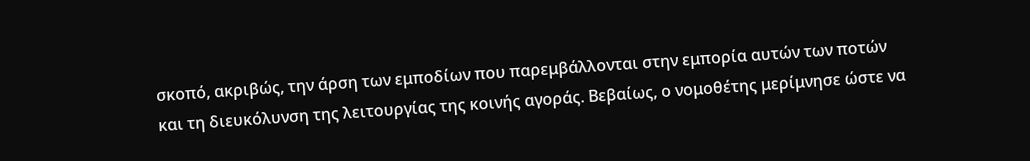σκοπό, ακριβώς, την άρση των εμποδίων που παρεμβάλλονται στην εμπορία αυτών των ποτών και τη διευκόλυνση της λειτουργίας της κοινής αγοράς. Βεβαίως, ο νομοθέτης μερίμνησε ώστε να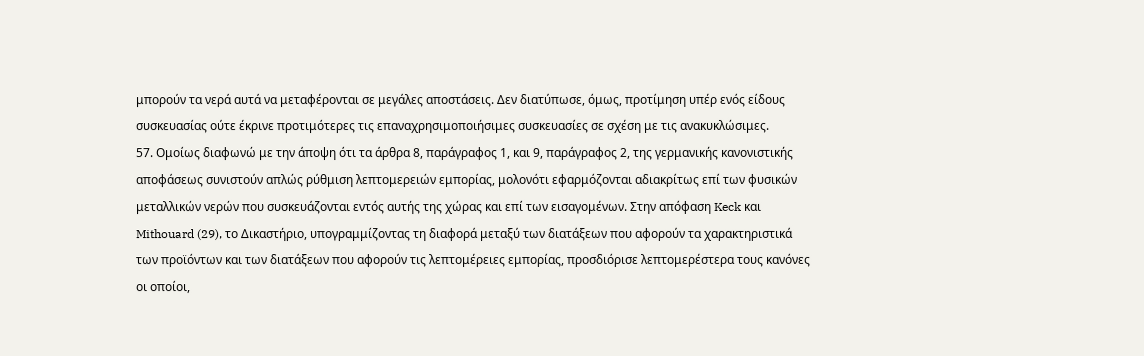μπορούν τα νερά αυτά να μεταφέρονται σε μεγάλες αποστάσεις. Δεν διατύπωσε, όμως, προτίμηση υπέρ ενός είδους συσκευασίας ούτε έκρινε προτιμότερες τις επαναχρησιμοποιήσιμες συσκευασίες σε σχέση με τις ανακυκλώσιμες.
57. Ομοίως διαφωνώ με την άποψη ότι τα άρθρα 8, παράγραφος 1, και 9, παράγραφος 2, της γερμανικής κανονιστικής αποφάσεως συνιστούν απλώς ρύθμιση λεπτομερειών εμπορίας, μολονότι εφαρμόζονται αδιακρίτως επί των φυσικών μεταλλικών νερών που συσκευάζονται εντός αυτής της χώρας και επί των εισαγομένων. Στην απόφαση Keck και Mithouard (29), το Δικαστήριο, υπογραμμίζοντας τη διαφορά μεταξύ των διατάξεων που αφορούν τα χαρακτηριστικά των προϊόντων και των διατάξεων που αφορούν τις λεπτομέρειες εμπορίας, προσδιόρισε λεπτομερέστερα τους κανόνες οι οποίοι,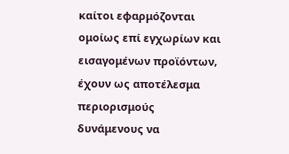καίτοι εφαρμόζονται ομοίως επί εγχωρίων και εισαγομένων προϊόντων, έχουν ως αποτέλεσμα περιορισμούς δυνάμενους να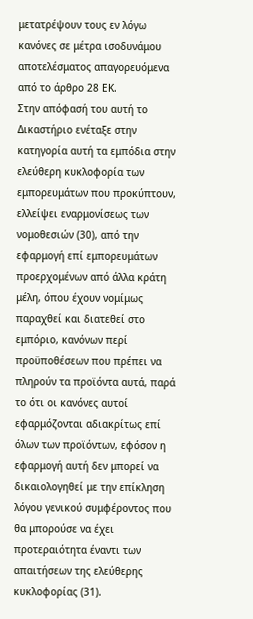μετατρέψουν τους εν λόγω κανόνες σε μέτρα ισοδυνάμου αποτελέσματος απαγορευόμενα από το άρθρο 28 ΕΚ.
Στην απόφασή του αυτή το Δικαστήριο ενέταξε στην κατηγορία αυτή τα εμπόδια στην ελεύθερη κυκλοφορία των εμπορευμάτων που προκύπτουν, ελλείψει εναρμονίσεως των νομοθεσιών (30), από την εφαρμογή επί εμπορευμάτων προερχομένων από άλλα κράτη μέλη, όπου έχουν νομίμως παραχθεί και διατεθεί στο εμπόριο, κανόνων περί προϋποθέσεων που πρέπει να πληρούν τα προϊόντα αυτά, παρά το ότι οι κανόνες αυτοί εφαρμόζονται αδιακρίτως επί όλων των προϊόντων, εφόσον η εφαρμογή αυτή δεν μπορεί να δικαιολογηθεί με την επίκληση λόγου γενικού συμφέροντος που θα μπορούσε να έχει προτεραιότητα έναντι των απαιτήσεων της ελεύθερης κυκλοφορίας (31).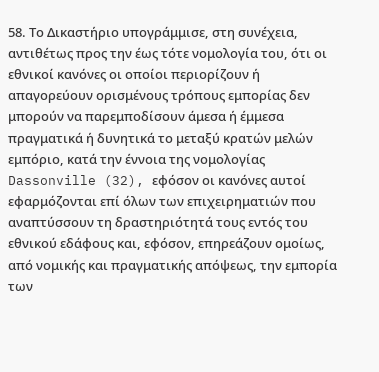58. Το Δικαστήριο υπογράμμισε, στη συνέχεια, αντιθέτως προς την έως τότε νομολογία του, ότι οι εθνικοί κανόνες οι οποίοι περιορίζουν ή απαγορεύουν ορισμένους τρόπους εμπορίας δεν μπορούν να παρεμποδίσουν άμεσα ή έμμεσα πραγματικά ή δυνητικά το μεταξύ κρατών μελών εμπόριο, κατά την έννοια της νομολογίας Dassonville (32), εφόσον οι κανόνες αυτοί εφαρμόζονται επί όλων των επιχειρηματιών που αναπτύσσουν τη δραστηριότητά τους εντός του εθνικού εδάφους και, εφόσον, επηρεάζουν ομοίως, από νομικής και πραγματικής απόψεως, την εμπορία των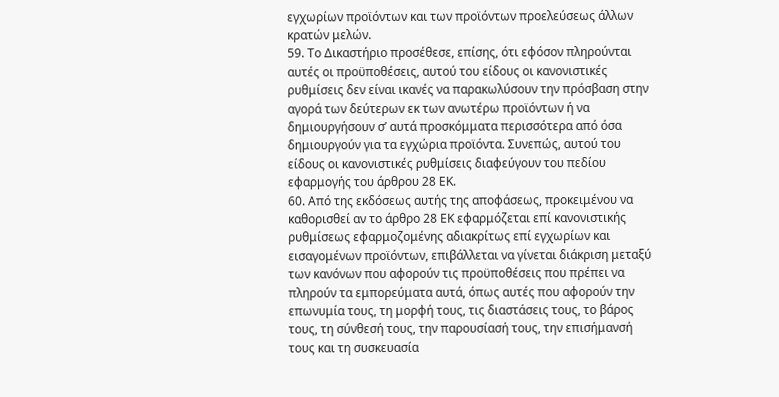εγχωρίων προϊόντων και των προϊόντων προελεύσεως άλλων κρατών μελών.
59. Το Δικαστήριο προσέθεσε, επίσης, ότι εφόσον πληρούνται αυτές οι προϋποθέσεις, αυτού του είδους οι κανονιστικές ρυθμίσεις δεν είναι ικανές να παρακωλύσουν την πρόσβαση στην αγορά των δεύτερων εκ των ανωτέρω προϊόντων ή να δημιουργήσουν σ’ αυτά προσκόμματα περισσότερα από όσα δημιουργούν για τα εγχώρια προϊόντα. Συνεπώς, αυτού του είδους οι κανονιστικές ρυθμίσεις διαφεύγουν του πεδίου εφαρμογής του άρθρου 28 ΕΚ.
60. Από της εκδόσεως αυτής της αποφάσεως, προκειμένου να καθορισθεί αν το άρθρο 28 ΕΚ εφαρμόζεται επί κανονιστικής ρυθμίσεως εφαρμοζομένης αδιακρίτως επί εγχωρίων και εισαγομένων προϊόντων, επιβάλλεται να γίνεται διάκριση μεταξύ των κανόνων που αφορούν τις προϋποθέσεις που πρέπει να πληρούν τα εμπορεύματα αυτά, όπως αυτές που αφορούν την επωνυμία τους, τη μορφή τους, τις διαστάσεις τους, το βάρος τους, τη σύνθεσή τους, την παρουσίασή τους, την επισήμανσή τους και τη συσκευασία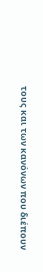τους και των κανόνων που διέπουν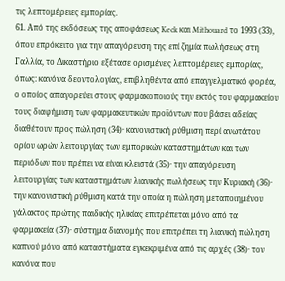τις λεπτομέρειες εμπορίας.
61. Από της εκδόσεως της αποφάσεως Keck και Mithouard το 1993 (33), όπου επρόκειτο για την απαγόρευση της επί ζημία πωλήσεως στη Γαλλία, το Δικαστήριο εξέτασε ορισμένες λεπτομέρειες εμπορίας, όπως: κανόνα δεοντολογίας, επιβληθέντα από επαγγελματικό φορέα, ο οποίος απαγορεύει στους φαρμακοποιούς την εκτός του φαρμακείου τους διαφήμιση των φαρμακευτικών προϊόντων που βάσει αδείας διαθέτουν προς πώληση (34)· κανονιστική ρύθμιση περί ανωτάτου ορίου ωρών λειτουργίας των εμπορικών καταστημάτων και των περιόδων που πρέπει να είναι κλειστά (35)· την απαγόρευση λειτουργίας των καταστημάτων λιανικής πωλήσεως την Κυριακή (36)· την κανονιστική ρύθμιση κατά την οποία η πώληση μεταποιημένου γάλακτος πρώτης παιδικής ηλικίας επιτρέπεται μόνο από τα φαρμακεία (37)· σύστημα διανομής που επιτρέπει τη λιανική πώληση καπνού μόνο από καταστήματα εγκεκριμένα από τις αρχές (38)· τον κανόνα που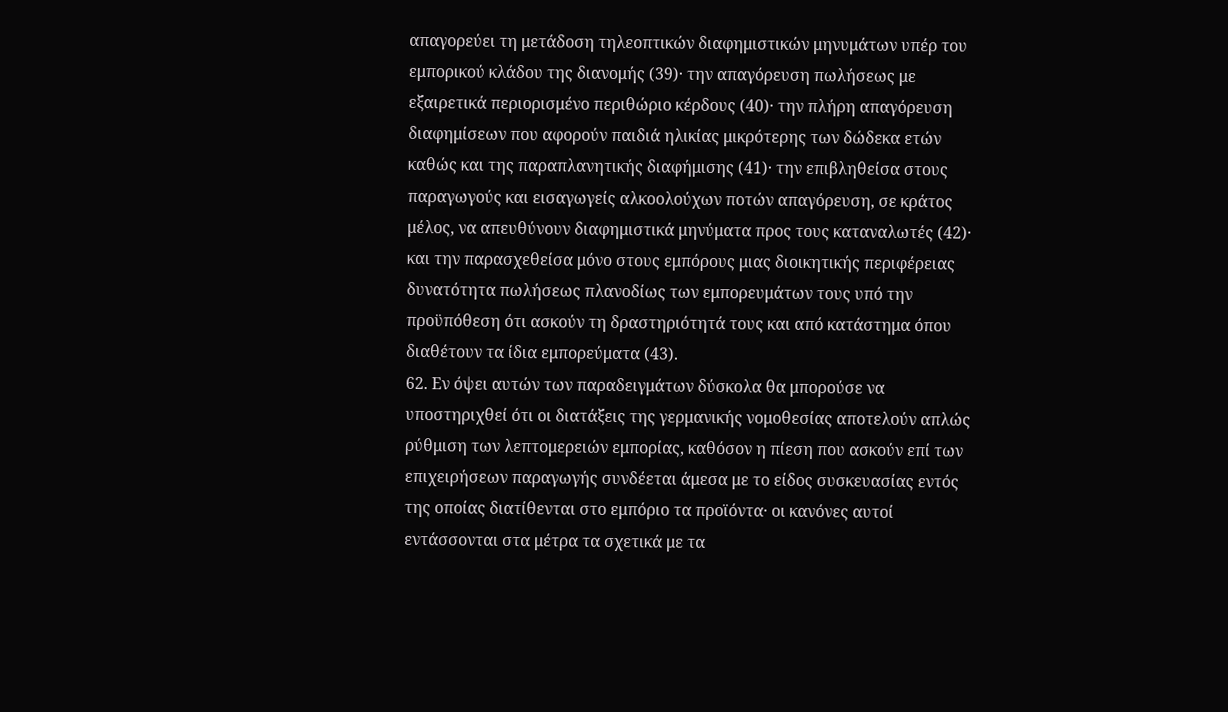απαγορεύει τη μετάδοση τηλεοπτικών διαφημιστικών μηνυμάτων υπέρ του εμπορικού κλάδου της διανομής (39)· την απαγόρευση πωλήσεως με εξαιρετικά περιορισμένο περιθώριο κέρδους (40)· την πλήρη απαγόρευση διαφημίσεων που αφορούν παιδιά ηλικίας μικρότερης των δώδεκα ετών καθώς και της παραπλανητικής διαφήμισης (41)· την επιβληθείσα στους παραγωγούς και εισαγωγείς αλκοολούχων ποτών απαγόρευση, σε κράτος μέλος, να απευθύνουν διαφημιστικά μηνύματα προς τους καταναλωτές (42)· και την παρασχεθείσα μόνο στους εμπόρους μιας διοικητικής περιφέρειας δυνατότητα πωλήσεως πλανοδίως των εμπορευμάτων τους υπό την προϋπόθεση ότι ασκούν τη δραστηριότητά τους και από κατάστημα όπου διαθέτουν τα ίδια εμπορεύματα (43).
62. Εν όψει αυτών των παραδειγμάτων δύσκολα θα μπορούσε να υποστηριχθεί ότι οι διατάξεις της γερμανικής νομοθεσίας αποτελούν απλώς ρύθμιση των λεπτομερειών εμπορίας, καθόσον η πίεση που ασκούν επί των επιχειρήσεων παραγωγής συνδέεται άμεσα με το είδος συσκευασίας εντός της οποίας διατίθενται στο εμπόριο τα προϊόντα· οι κανόνες αυτοί εντάσσονται στα μέτρα τα σχετικά με τα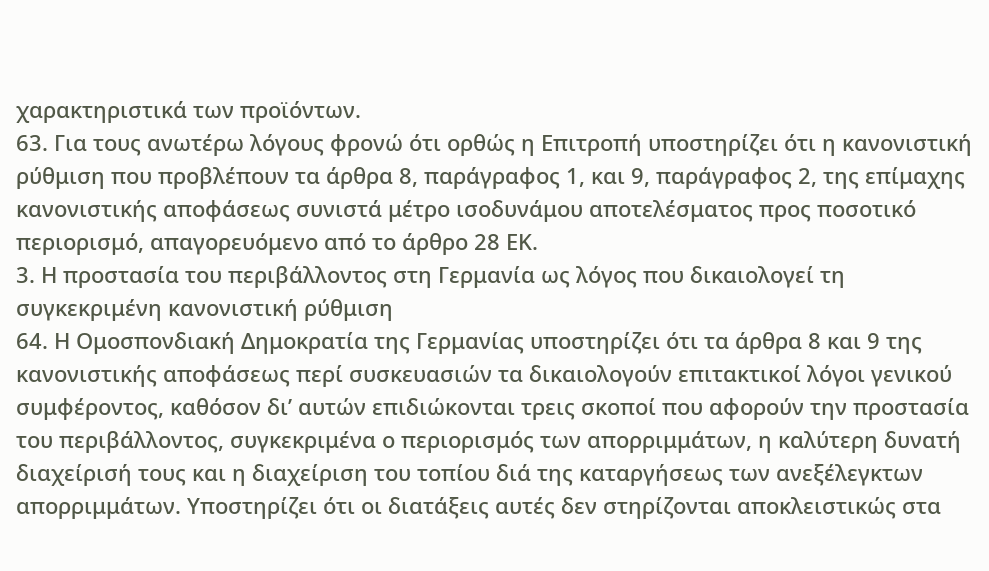χαρακτηριστικά των προϊόντων.
63. Για τους ανωτέρω λόγους φρονώ ότι ορθώς η Επιτροπή υποστηρίζει ότι η κανονιστική ρύθμιση που προβλέπουν τα άρθρα 8, παράγραφος 1, και 9, παράγραφος 2, της επίμαχης κανονιστικής αποφάσεως συνιστά μέτρο ισοδυνάμου αποτελέσματος προς ποσοτικό περιορισμό, απαγορευόμενο από το άρθρο 28 ΕΚ.
3. Η προστασία του περιβάλλοντος στη Γερμανία ως λόγος που δικαιολογεί τη συγκεκριμένη κανονιστική ρύθμιση
64. Η Ομοσπονδιακή Δημοκρατία της Γερμανίας υποστηρίζει ότι τα άρθρα 8 και 9 της κανονιστικής αποφάσεως περί συσκευασιών τα δικαιολογούν επιτακτικοί λόγοι γενικού συμφέροντος, καθόσον δι’ αυτών επιδιώκονται τρεις σκοποί που αφορούν την προστασία του περιβάλλοντος, συγκεκριμένα ο περιορισμός των απορριμμάτων, η καλύτερη δυνατή διαχείρισή τους και η διαχείριση του τοπίου διά της καταργήσεως των ανεξέλεγκτων απορριμμάτων. Υποστηρίζει ότι οι διατάξεις αυτές δεν στηρίζονται αποκλειστικώς στα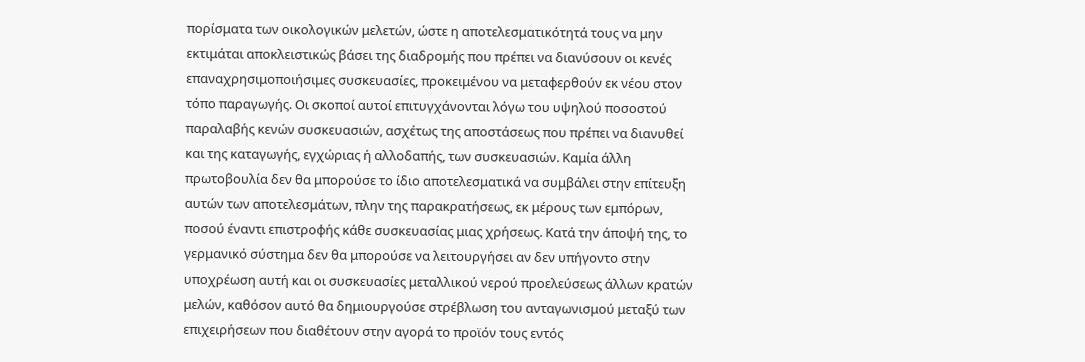πορίσματα των οικολογικών μελετών, ώστε η αποτελεσματικότητά τους να μην εκτιμάται αποκλειστικώς βάσει της διαδρομής που πρέπει να διανύσουν οι κενές επαναχρησιμοποιήσιμες συσκευασίες, προκειμένου να μεταφερθούν εκ νέου στον τόπο παραγωγής. Οι σκοποί αυτοί επιτυγχάνονται λόγω του υψηλού ποσοστού παραλαβής κενών συσκευασιών, ασχέτως της αποστάσεως που πρέπει να διανυθεί και της καταγωγής, εγχώριας ή αλλοδαπής, των συσκευασιών. Καμία άλλη πρωτοβουλία δεν θα μπορούσε το ίδιο αποτελεσματικά να συμβάλει στην επίτευξη αυτών των αποτελεσμάτων, πλην της παρακρατήσεως, εκ μέρους των εμπόρων, ποσού έναντι επιστροφής κάθε συσκευασίας μιας χρήσεως. Κατά την άποψή της, το γερμανικό σύστημα δεν θα μπορούσε να λειτουργήσει αν δεν υπήγοντο στην υποχρέωση αυτή και οι συσκευασίες μεταλλικού νερού προελεύσεως άλλων κρατών μελών, καθόσον αυτό θα δημιουργούσε στρέβλωση του ανταγωνισμού μεταξύ των επιχειρήσεων που διαθέτουν στην αγορά το προϊόν τους εντός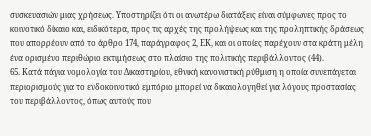συσκευασιών μιας χρήσεως. Υποστηρίζει ότι οι ανωτέρω διατάξεις είναι σύμφωνες προς το κοινοτικό δίκαιο και, ειδικότερα, προς τις αρχές της προλήψεως και της προληπτικής δράσεως που απορρέουν από το άρθρο 174, παράγραφος 2, ΕΚ, και οι οποίες παρέχουν στα κράτη μέλη ένα ορισμένο περιθώριο εκτιμήσεως στο πλαίσιο της πολιτικής περιβάλλοντος (44).
65. Κατά πάγια νομολογία του Δικαστηρίου, εθνική κανονιστική ρύθμιση η οποία συνεπάγεται περιορισμούς για το ενδοκοινοτικό εμπόριο μπορεί να δικαιολογηθεί για λόγους προστασίας του περιβάλλοντος, όπως αυτούς που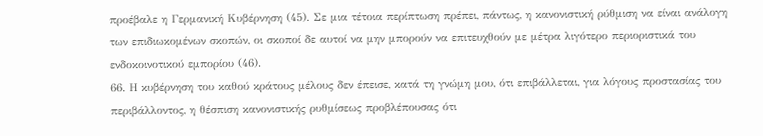προέβαλε η Γερμανική Κυβέρνηση (45). Σε μια τέτοια περίπτωση πρέπει, πάντως, η κανονιστική ρύθμιση να είναι ανάλογη των επιδιωκομένων σκοπών, οι σκοποί δε αυτοί να μην μπορούν να επιτευχθούν με μέτρα λιγότερο περιοριστικά του ενδοκοινοτικού εμπορίου (46).
66. Η κυβέρνηση του καθού κράτους μέλους δεν έπεισε, κατά τη γνώμη μου, ότι επιβάλλεται, για λόγους προστασίας του περιβάλλοντος, η θέσπιση κανονιστικής ρυθμίσεως προβλέπουσας ότι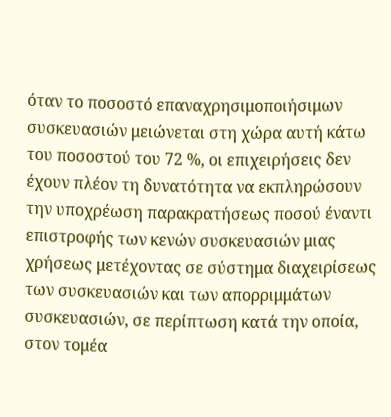όταν το ποσοστό επαναχρησιμοποιήσιμων συσκευασιών μειώνεται στη χώρα αυτή κάτω του ποσοστού του 72 %, οι επιχειρήσεις δεν έχουν πλέον τη δυνατότητα να εκπληρώσουν την υποχρέωση παρακρατήσεως ποσού έναντι επιστροφής των κενών συσκευασιών μιας χρήσεως μετέχοντας σε σύστημα διαχειρίσεως των συσκευασιών και των απορριμμάτων συσκευασιών, σε περίπτωση κατά την οποία, στον τομέα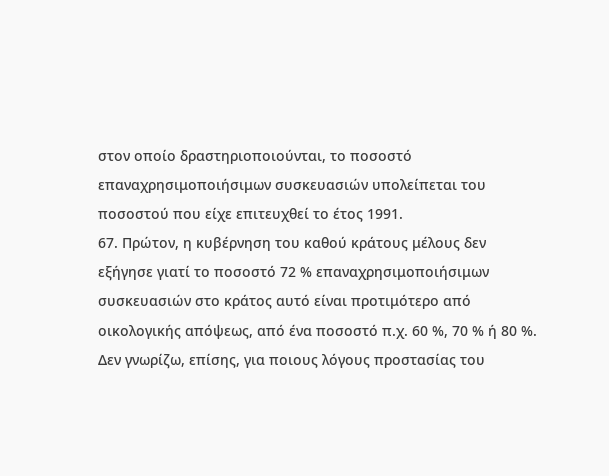στον οποίο δραστηριοποιούνται, το ποσοστό επαναχρησιμοποιήσιμων συσκευασιών υπολείπεται του ποσοστού που είχε επιτευχθεί το έτος 1991.
67. Πρώτον, η κυβέρνηση του καθού κράτους μέλους δεν εξήγησε γιατί το ποσοστό 72 % επαναχρησιμοποιήσιμων συσκευασιών στο κράτος αυτό είναι προτιμότερο από οικολογικής απόψεως, από ένα ποσοστό π.χ. 60 %, 70 % ή 80 %. Δεν γνωρίζω, επίσης, για ποιους λόγους προστασίας του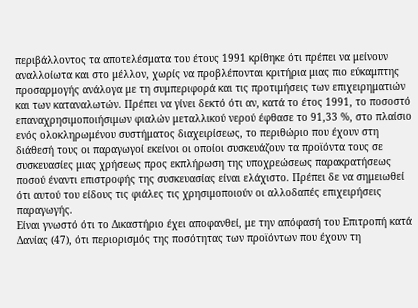περιβάλλοντος τα αποτελέσματα του έτους 1991 κρίθηκε ότι πρέπει να μείνουν αναλλοίωτα και στο μέλλον, χωρίς να προβλέπονται κριτήρια μιας πιο εύκαμπτης προσαρμογής ανάλογα με τη συμπεριφορά και τις προτιμήσεις των επιχειρηματιών και των καταναλωτών. Πρέπει να γίνει δεκτό ότι αν, κατά το έτος 1991, το ποσοστό επαναχρησιμοποιήσιμων φιαλών μεταλλικού νερού έφθασε το 91,33 %, στο πλαίσιο ενός ολοκληρωμένου συστήματος διαχειρίσεως, το περιθώριο που έχουν στη διάθεσή τους οι παραγωγοί εκείνοι οι οποίοι συσκευάζουν τα προϊόντα τους σε συσκευασίες μιας χρήσεως προς εκπλήρωση της υποχρεώσεως παρακρατήσεως ποσού έναντι επιστροφής της συσκευασίας είναι ελάχιστο. Πρέπει δε να σημειωθεί ότι αυτού του είδους τις φιάλες τις χρησιμοποιούν οι αλλοδαπές επιχειρήσεις παραγωγής.
Είναι γνωστό ότι το Δικαστήριο έχει αποφανθεί, με την απόφασή του Επιτροπή κατά Δανίας (47), ότι περιορισμός της ποσότητας των προϊόντων που έχουν τη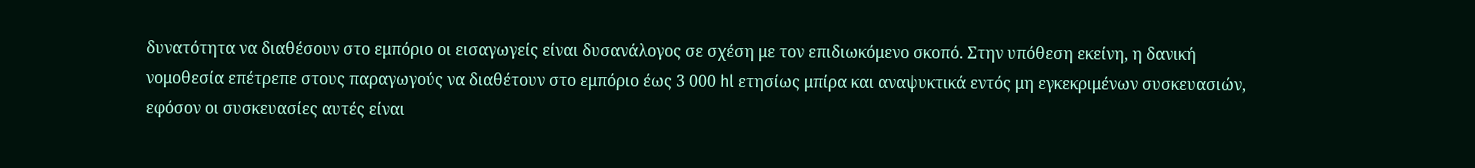δυνατότητα να διαθέσουν στο εμπόριο οι εισαγωγείς είναι δυσανάλογος σε σχέση με τον επιδιωκόμενο σκοπό. Στην υπόθεση εκείνη, η δανική νομοθεσία επέτρεπε στους παραγωγούς να διαθέτουν στο εμπόριο έως 3 000 hl ετησίως μπίρα και αναψυκτικά εντός μη εγκεκριμένων συσκευασιών, εφόσον οι συσκευασίες αυτές είναι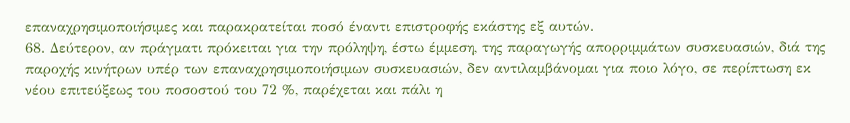επαναχρησιμοποιήσιμες και παρακρατείται ποσό έναντι επιστροφής εκάστης εξ αυτών.
68. Δεύτερον, αν πράγματι πρόκειται για την πρόληψη, έστω έμμεση, της παραγωγής απορριμμάτων συσκευασιών, διά της παροχής κινήτρων υπέρ των επαναχρησιμοποιήσιμων συσκευασιών, δεν αντιλαμβάνομαι για ποιο λόγο, σε περίπτωση εκ νέου επιτεύξεως του ποσοστού του 72 %, παρέχεται και πάλι η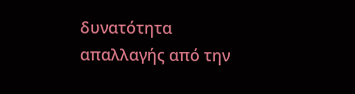δυνατότητα απαλλαγής από την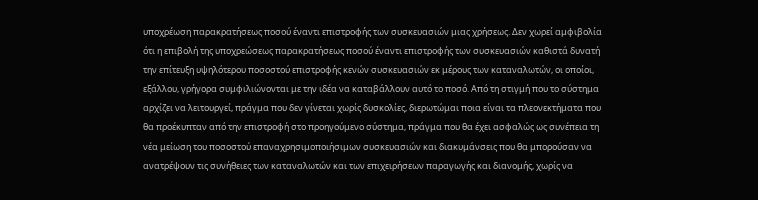υποχρέωση παρακρατήσεως ποσού έναντι επιστροφής των συσκευασιών μιας χρήσεως. Δεν χωρεί αμφιβολία ότι η επιβολή της υποχρεώσεως παρακρατήσεως ποσού έναντι επιστροφής των συσκευασιών καθιστά δυνατή την επίτευξη υψηλότερου ποσοστού επιστροφής κενών συσκευασιών εκ μέρους των καταναλωτών, οι οποίοι, εξάλλου, γρήγορα συμφιλιώνονται με την ιδέα να καταβάλλουν αυτό το ποσό. Από τη στιγμή που το σύστημα αρχίζει να λειτουργεί, πράγμα που δεν γίνεται χωρίς δυσκολίες, διερωτώμαι ποια είναι τα πλεονεκτήματα που θα προέκυπταν από την επιστροφή στο προηγούμενο σύστημα, πράγμα που θα έχει ασφαλώς ως συνέπεια τη νέα μείωση του ποσοστού επαναχρησιμοποιήσιμων συσκευασιών και διακυμάνσεις που θα μπορούσαν να ανατρέψουν τις συνήθειες των καταναλωτών και των επιχειρήσεων παραγωγής και διανομής, χωρίς να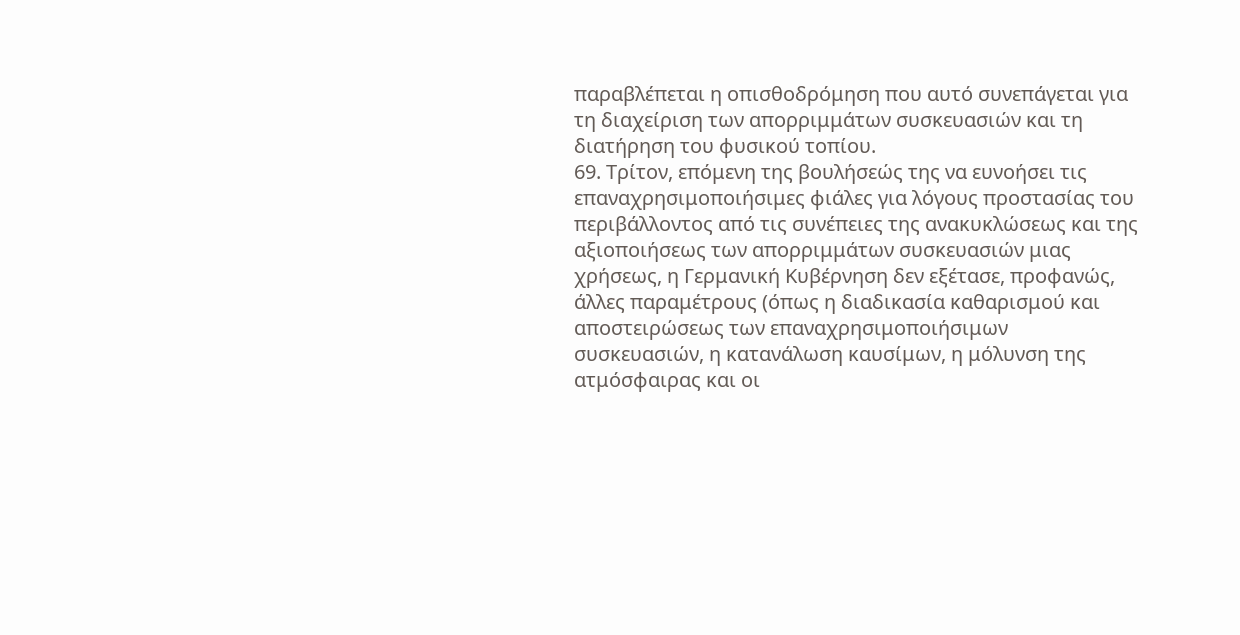παραβλέπεται η οπισθοδρόμηση που αυτό συνεπάγεται για τη διαχείριση των απορριμμάτων συσκευασιών και τη διατήρηση του φυσικού τοπίου.
69. Τρίτον, επόμενη της βουλήσεώς της να ευνοήσει τις επαναχρησιμοποιήσιμες φιάλες για λόγους προστασίας του περιβάλλοντος από τις συνέπειες της ανακυκλώσεως και της αξιοποιήσεως των απορριμμάτων συσκευασιών μιας χρήσεως, η Γερμανική Κυβέρνηση δεν εξέτασε, προφανώς, άλλες παραμέτρους (όπως η διαδικασία καθαρισμού και αποστειρώσεως των επαναχρησιμοποιήσιμων συσκευασιών, η κατανάλωση καυσίμων, η μόλυνση της ατμόσφαιρας και οι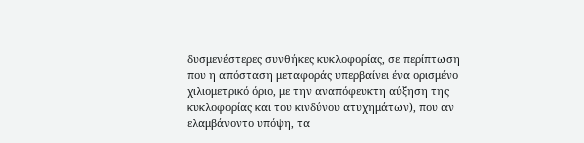δυσμενέστερες συνθήκες κυκλοφορίας, σε περίπτωση που η απόσταση μεταφοράς υπερβαίνει ένα ορισμένο χιλιομετρικό όριο, με την αναπόφευκτη αύξηση της κυκλοφορίας και του κινδύνου ατυχημάτων), που αν ελαμβάνοντο υπόψη, τα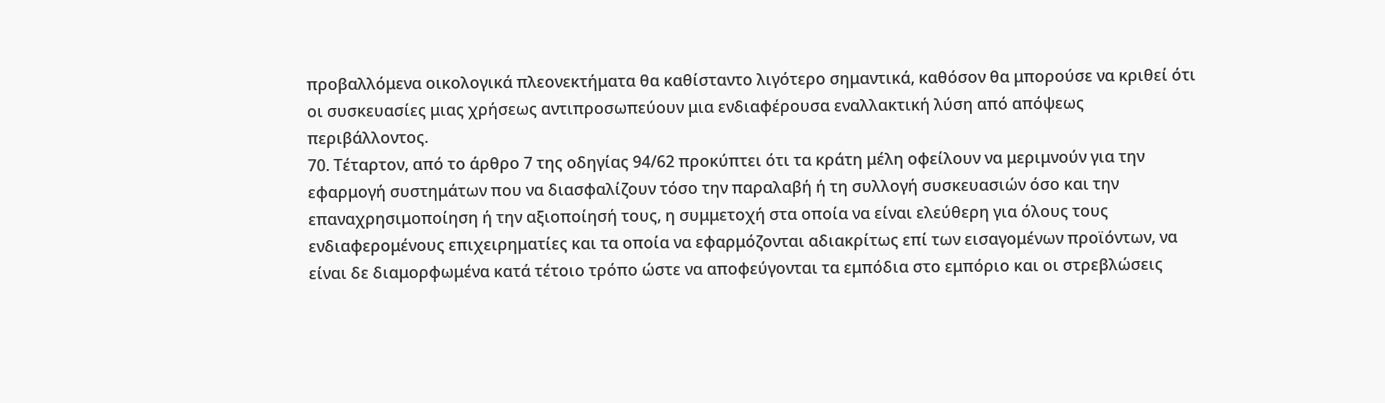προβαλλόμενα οικολογικά πλεονεκτήματα θα καθίσταντο λιγότερο σημαντικά, καθόσον θα μπορούσε να κριθεί ότι οι συσκευασίες μιας χρήσεως αντιπροσωπεύουν μια ενδιαφέρουσα εναλλακτική λύση από απόψεως περιβάλλοντος.
70. Τέταρτον, από το άρθρο 7 της οδηγίας 94/62 προκύπτει ότι τα κράτη μέλη οφείλουν να μεριμνούν για την εφαρμογή συστημάτων που να διασφαλίζουν τόσο την παραλαβή ή τη συλλογή συσκευασιών όσο και την επαναχρησιμοποίηση ή την αξιοποίησή τους, η συμμετοχή στα οποία να είναι ελεύθερη για όλους τους ενδιαφερομένους επιχειρηματίες και τα οποία να εφαρμόζονται αδιακρίτως επί των εισαγομένων προϊόντων, να είναι δε διαμορφωμένα κατά τέτοιο τρόπο ώστε να αποφεύγονται τα εμπόδια στο εμπόριο και οι στρεβλώσεις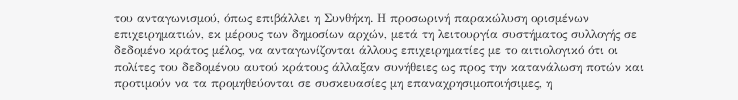του ανταγωνισμού, όπως επιβάλλει η Συνθήκη. Η προσωρινή παρακώλυση ορισμένων επιχειρηματιών, εκ μέρους των δημοσίων αρχών, μετά τη λειτουργία συστήματος συλλογής σε δεδομένο κράτος μέλος, να ανταγωνίζονται άλλους επιχειρηματίες με το αιτιολογικό ότι οι πολίτες του δεδομένου αυτού κράτους άλλαξαν συνήθειες ως προς την κατανάλωση ποτών και προτιμούν να τα προμηθεύονται σε συσκευασίες μη επαναχρησιμοποιήσιμες, η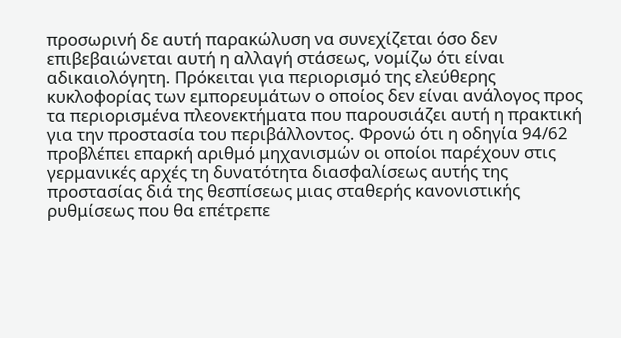προσωρινή δε αυτή παρακώλυση να συνεχίζεται όσο δεν επιβεβαιώνεται αυτή η αλλαγή στάσεως, νομίζω ότι είναι αδικαιολόγητη. Πρόκειται για περιορισμό της ελεύθερης κυκλοφορίας των εμπορευμάτων ο οποίος δεν είναι ανάλογος προς τα περιορισμένα πλεονεκτήματα που παρουσιάζει αυτή η πρακτική για την προστασία του περιβάλλοντος. Φρονώ ότι η οδηγία 94/62 προβλέπει επαρκή αριθμό μηχανισμών οι οποίοι παρέχουν στις γερμανικές αρχές τη δυνατότητα διασφαλίσεως αυτής της προστασίας διά της θεσπίσεως μιας σταθερής κανονιστικής ρυθμίσεως που θα επέτρεπε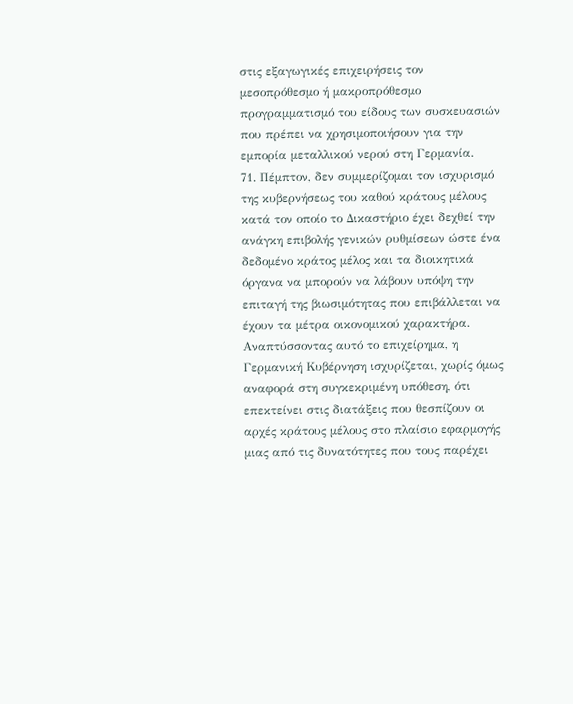στις εξαγωγικές επιχειρήσεις τον μεσοπρόθεσμο ή μακροπρόθεσμο προγραμματισμό του είδους των συσκευασιών που πρέπει να χρησιμοποιήσουν για την εμπορία μεταλλικού νερού στη Γερμανία.
71. Πέμπτον, δεν συμμερίζομαι τον ισχυρισμό της κυβερνήσεως του καθού κράτους μέλους κατά τον οποίο το Δικαστήριο έχει δεχθεί την ανάγκη επιβολής γενικών ρυθμίσεων ώστε ένα δεδομένο κράτος μέλος και τα διοικητικά όργανα να μπορούν να λάβουν υπόψη την επιταγή της βιωσιμότητας που επιβάλλεται να έχουν τα μέτρα οικονομικού χαρακτήρα. Αναπτύσσοντας αυτό το επιχείρημα, η Γερμανική Κυβέρνηση ισχυρίζεται, χωρίς όμως αναφορά στη συγκεκριμένη υπόθεση, ότι επεκτείνει στις διατάξεις που θεσπίζουν οι αρχές κράτους μέλους στο πλαίσιο εφαρμογής μιας από τις δυνατότητες που τους παρέχει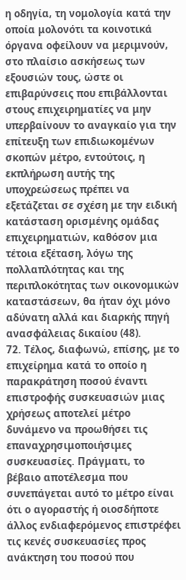η οδηγία, τη νομολογία κατά την οποία μολονότι τα κοινοτικά όργανα οφείλουν να μεριμνούν, στο πλαίσιο ασκήσεως των εξουσιών τους, ώστε οι επιβαρύνσεις που επιβάλλονται στους επιχειρηματίες να μην υπερβαίνουν το αναγκαίο για την επίτευξη των επιδιωκομένων σκοπών μέτρο, εντούτοις, η εκπλήρωση αυτής της υποχρεώσεως πρέπει να εξετάζεται σε σχέση με την ειδική κατάσταση ορισμένης ομάδας επιχειρηματιών, καθόσον μια τέτοια εξέταση, λόγω της πολλαπλότητας και της περιπλοκότητας των οικονομικών καταστάσεων, θα ήταν όχι μόνο αδύνατη αλλά και διαρκής πηγή ανασφάλειας δικαίου (48).
72. Τέλος, διαφωνώ, επίσης, με το επιχείρημα κατά το οποίο η παρακράτηση ποσού έναντι επιστροφής συσκευασιών μιας χρήσεως αποτελεί μέτρο δυνάμενο να προωθήσει τις επαναχρησιμοποιήσιμες συσκευασίες. Πράγματι, το βέβαιο αποτέλεσμα που συνεπάγεται αυτό το μέτρο είναι ότι ο αγοραστής ή οιοσδήποτε άλλος ενδιαφερόμενος επιστρέφει τις κενές συσκευασίες προς ανάκτηση του ποσού που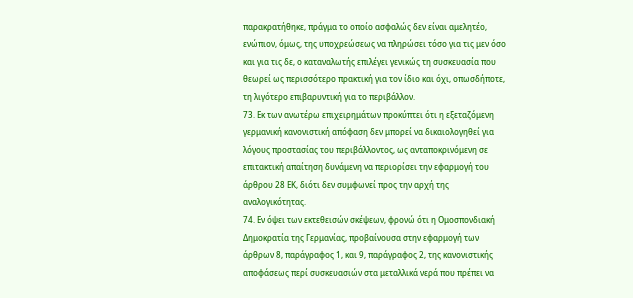παρακρατήθηκε, πράγμα το οποίο ασφαλώς δεν είναι αμελητέο, ενώπιον, όμως, της υποχρεώσεως να πληρώσει τόσο για τις μεν όσο και για τις δε, ο καταναλωτής επιλέγει γενικώς τη συσκευασία που θεωρεί ως περισσότερο πρακτική για τον ίδιο και όχι, οπωσδήποτε, τη λιγότερο επιβαρυντική για το περιβάλλον.
73. Εκ των ανωτέρω επιχειρημάτων προκύπτει ότι η εξεταζόμενη γερμανική κανονιστική απόφαση δεν μπορεί να δικαιολογηθεί για λόγους προστασίας του περιβάλλοντος, ως ανταποκρινόμενη σε επιτακτική απαίτηση δυνάμενη να περιορίσει την εφαρμογή του άρθρου 28 ΕΚ, διότι δεν συμφωνεί προς την αρχή της αναλογικότητας.
74. Εν όψει των εκτεθεισών σκέψεων, φρονώ ότι η Ομοσπονδιακή Δημοκρατία της Γερμανίας, προβαίνουσα στην εφαρμογή των άρθρων 8, παράγραφος 1, και 9, παράγραφος 2, της κανονιστικής αποφάσεως περί συσκευασιών στα μεταλλικά νερά που πρέπει να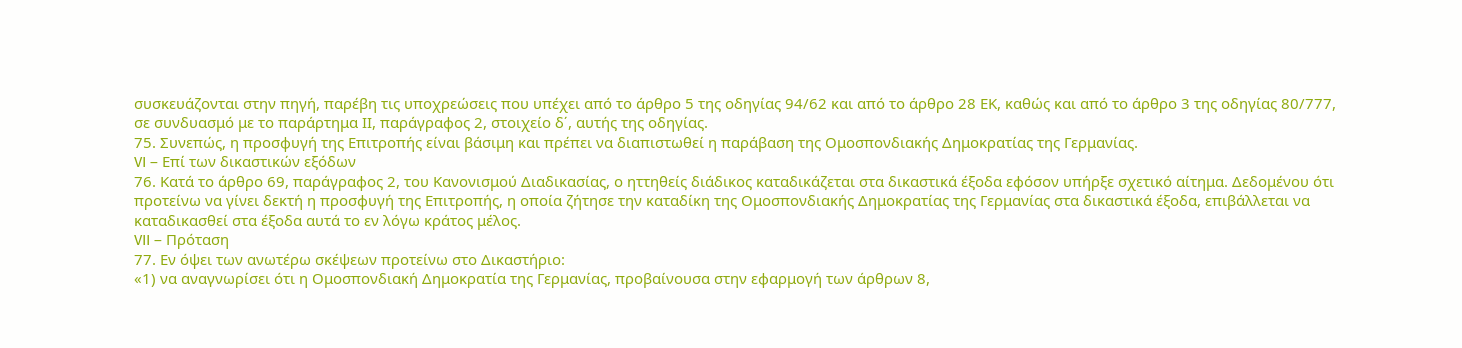συσκευάζονται στην πηγή, παρέβη τις υποχρεώσεις που υπέχει από το άρθρο 5 της οδηγίας 94/62 και από το άρθρο 28 ΕΚ, καθώς και από το άρθρο 3 της οδηγίας 80/777, σε συνδυασμό με το παράρτημα ΙΙ, παράγραφος 2, στοιχείο δ΄, αυτής της οδηγίας.
75. Συνεπώς, η προσφυγή της Επιτροπής είναι βάσιμη και πρέπει να διαπιστωθεί η παράβαση της Ομοσπονδιακής Δημοκρατίας της Γερμανίας.
VI – Επί των δικαστικών εξόδων
76. Κατά το άρθρο 69, παράγραφος 2, του Κανονισμού Διαδικασίας, ο ηττηθείς διάδικος καταδικάζεται στα δικαστικά έξοδα εφόσον υπήρξε σχετικό αίτημα. Δεδομένου ότι προτείνω να γίνει δεκτή η προσφυγή της Επιτροπής, η οποία ζήτησε την καταδίκη της Ομοσπονδιακής Δημοκρατίας της Γερμανίας στα δικαστικά έξοδα, επιβάλλεται να καταδικασθεί στα έξοδα αυτά το εν λόγω κράτος μέλος.
VII – Πρόταση
77. Εν όψει των ανωτέρω σκέψεων προτείνω στο Δικαστήριο:
«1) να αναγνωρίσει ότι η Ομοσπονδιακή Δημοκρατία της Γερμανίας, προβαίνουσα στην εφαρμογή των άρθρων 8,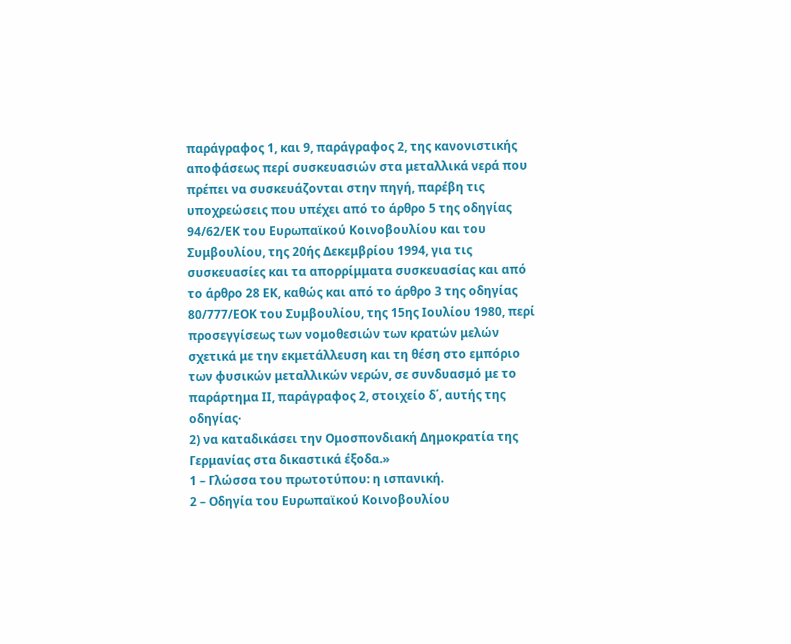παράγραφος 1, και 9, παράγραφος 2, της κανονιστικής αποφάσεως περί συσκευασιών στα μεταλλικά νερά που πρέπει να συσκευάζονται στην πηγή, παρέβη τις υποχρεώσεις που υπέχει από το άρθρο 5 της οδηγίας 94/62/ΕΚ του Ευρωπαϊκού Κοινοβουλίου και του Συμβουλίου, της 20ής Δεκεμβρίου 1994, για τις συσκευασίες και τα απορρίμματα συσκευασίας και από το άρθρο 28 ΕΚ, καθώς και από το άρθρο 3 της οδηγίας 80/777/ΕΟΚ του Συμβουλίου, της 15ης Ιουλίου 1980, περί προσεγγίσεως των νομοθεσιών των κρατών μελών σχετικά με την εκμετάλλευση και τη θέση στο εμπόριο των φυσικών μεταλλικών νερών, σε συνδυασμό με το παράρτημα ΙΙ, παράγραφος 2, στοιχείο δ΄, αυτής της οδηγίας·
2) να καταδικάσει την Ομοσπονδιακή Δημοκρατία της Γερμανίας στα δικαστικά έξοδα.»
1 – Γλώσσα του πρωτοτύπου: η ισπανική.
2 – Οδηγία του Ευρωπαϊκού Κοινοβουλίου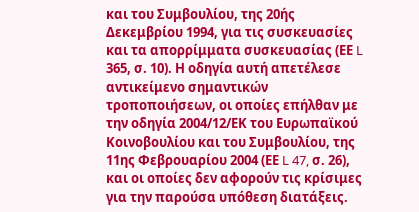και του Συμβουλίου, της 20ής Δεκεμβρίου 1994, για τις συσκευασίες και τα απορρίμματα συσκευασίας (ΕΕ L 365, σ. 10). Η οδηγία αυτή απετέλεσε αντικείμενο σημαντικών τροποποιήσεων, οι οποίες επήλθαν με την οδηγία 2004/12/ΕΚ του Ευρωπαϊκού Κοινοβουλίου και του Συμβουλίου, της 11ης Φεβρουαρίου 2004 (ΕΕ L 47, σ. 26), και οι οποίες δεν αφορούν τις κρίσιμες για την παρούσα υπόθεση διατάξεις.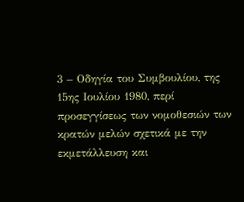3 – Οδηγία του Συμβουλίου, της 15ης Ιουλίου 1980, περί προσεγγίσεως των νομοθεσιών των κρατών μελών σχετικά με την εκμετάλλευση και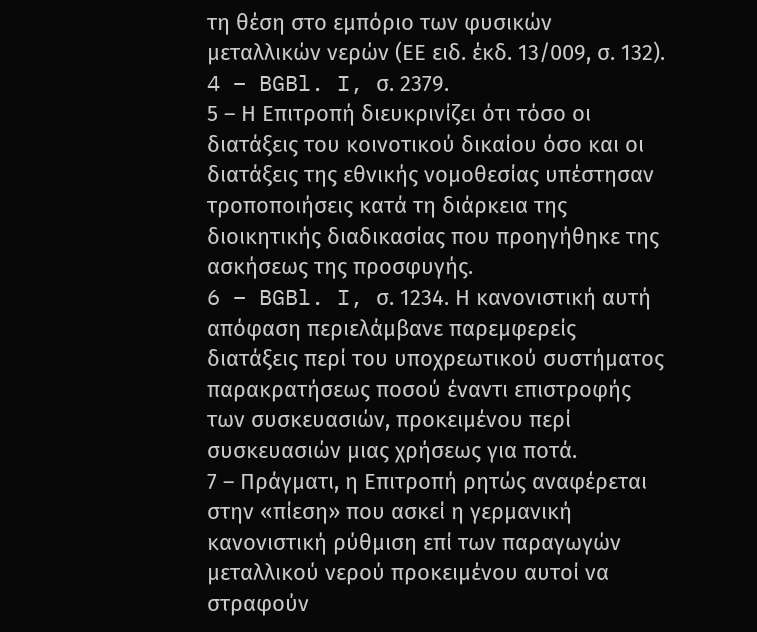τη θέση στο εμπόριο των φυσικών μεταλλικών νερών (ΕΕ ειδ. έκδ. 13/009, σ. 132).
4 – BGBl. I, σ. 2379.
5 – Η Επιτροπή διευκρινίζει ότι τόσο οι διατάξεις του κοινοτικού δικαίου όσο και οι διατάξεις της εθνικής νομοθεσίας υπέστησαν τροποποιήσεις κατά τη διάρκεια της διοικητικής διαδικασίας που προηγήθηκε της ασκήσεως της προσφυγής.
6 – BGBl. I, σ. 1234. Η κανονιστική αυτή απόφαση περιελάμβανε παρεμφερείς διατάξεις περί του υποχρεωτικού συστήματος παρακρατήσεως ποσού έναντι επιστροφής των συσκευασιών, προκειμένου περί συσκευασιών μιας χρήσεως για ποτά.
7 – Πράγματι, η Επιτροπή ρητώς αναφέρεται στην «πίεση» που ασκεί η γερμανική κανονιστική ρύθμιση επί των παραγωγών μεταλλικού νερού προκειμένου αυτοί να στραφούν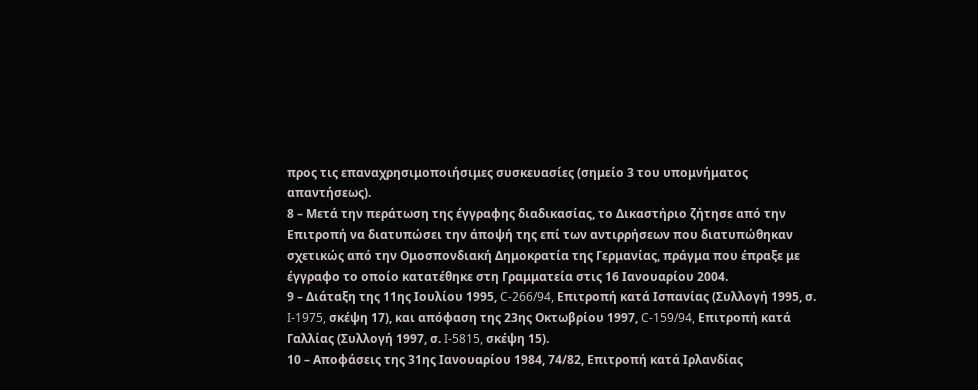προς τις επαναχρησιμοποιήσιμες συσκευασίες (σημείο 3 του υπομνήματος απαντήσεως).
8 – Μετά την περάτωση της έγγραφης διαδικασίας, το Δικαστήριο ζήτησε από την Επιτροπή να διατυπώσει την άποψή της επί των αντιρρήσεων που διατυπώθηκαν σχετικώς από την Ομοσπονδιακή Δημοκρατία της Γερμανίας, πράγμα που έπραξε με έγγραφο το οποίο κατατέθηκε στη Γραμματεία στις 16 Ιανουαρίου 2004.
9 – Διάταξη της 11ης Ιουλίου 1995, C-266/94, Επιτροπή κατά Ισπανίας (Συλλογή 1995, σ. I-1975, σκέψη 17), και απόφαση της 23ης Οκτωβρίου 1997, C-159/94, Επιτροπή κατά Γαλλίας (Συλλογή 1997, σ. I-5815, σκέψη 15).
10 – Αποφάσεις της 31ης Ιανουαρίου 1984, 74/82, Επιτροπή κατά Ιρλανδίας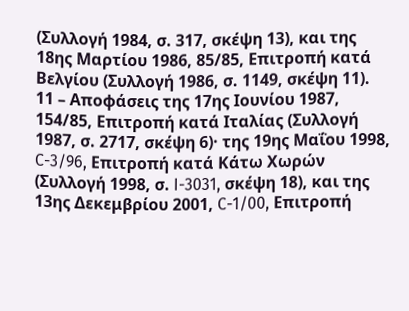(Συλλογή 1984, σ. 317, σκέψη 13), και της 18ης Μαρτίου 1986, 85/85, Επιτροπή κατά Βελγίου (Συλλογή 1986, σ. 1149, σκέψη 11).
11 – Αποφάσεις της 17ης Ιουνίου 1987, 154/85, Επιτροπή κατά Ιταλίας (Συλλογή 1987, σ. 2717, σκέψη 6)· της 19ης Μαΐου 1998, C-3/96, Επιτροπή κατά Κάτω Χωρών (Συλλογή 1998, σ. I-3031, σκέψη 18), και της 13ης Δεκεμβρίου 2001, C-1/00, Επιτροπή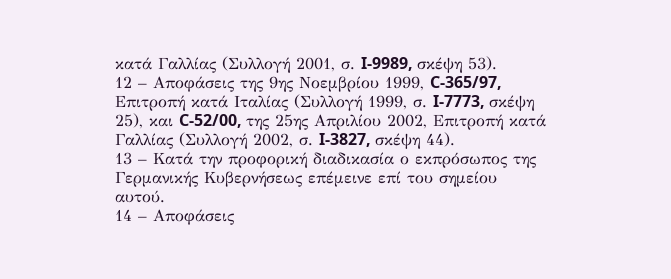κατά Γαλλίας (Συλλογή 2001, σ. I-9989, σκέψη 53).
12 – Αποφάσεις της 9ης Νοεμβρίου 1999, C-365/97, Επιτροπή κατά Ιταλίας (Συλλογή 1999, σ. I-7773, σκέψη 25), και C-52/00, της 25ης Απριλίου 2002, Επιτροπή κατά Γαλλίας (Συλλογή 2002, σ. I-3827, σκέψη 44).
13 – Κατά την προφορική διαδικασία ο εκπρόσωπος της Γερμανικής Κυβερνήσεως επέμεινε επί του σημείου αυτού.
14 – Αποφάσεις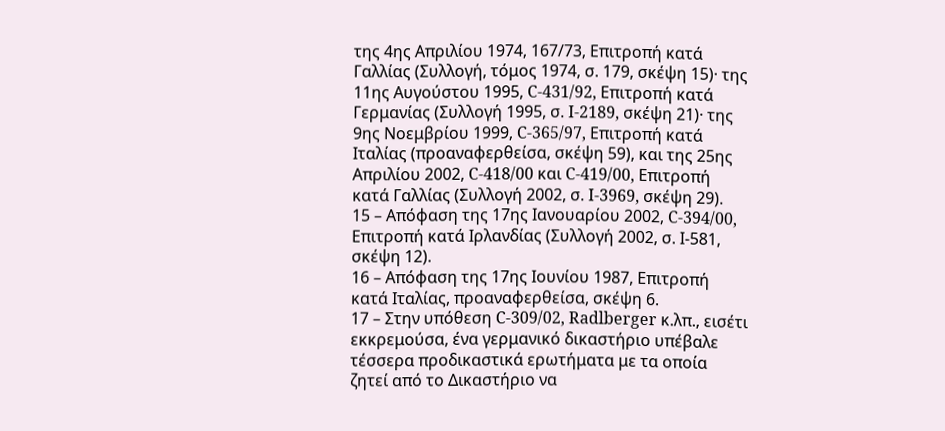της 4ης Απριλίου 1974, 167/73, Επιτροπή κατά Γαλλίας (Συλλογή, τόμος 1974, σ. 179, σκέψη 15)· της 11ης Αυγούστου 1995, C-431/92, Επιτροπή κατά Γερμανίας (Συλλογή 1995, σ. I-2189, σκέψη 21)· της 9ης Νοεμβρίου 1999, C-365/97, Επιτροπή κατά Ιταλίας (προαναφερθείσα, σκέψη 59), και της 25ης Απριλίου 2002, C-418/00 και C-419/00, Επιτροπή κατά Γαλλίας (Συλλογή 2002, σ. I-3969, σκέψη 29).
15 – Απόφαση της 17ης Ιανουαρίου 2002, C-394/00, Επιτροπή κατά Ιρλανδίας (Συλλογή 2002, σ. Ι-581, σκέψη 12).
16 – Απόφαση της 17ης Ιουνίου 1987, Επιτροπή κατά Ιταλίας, προαναφερθείσα, σκέψη 6.
17 – Στην υπόθεση C-309/02, Radlberger κ.λπ., εισέτι εκκρεμούσα, ένα γερμανικό δικαστήριο υπέβαλε τέσσερα προδικαστικά ερωτήματα με τα οποία ζητεί από το Δικαστήριο να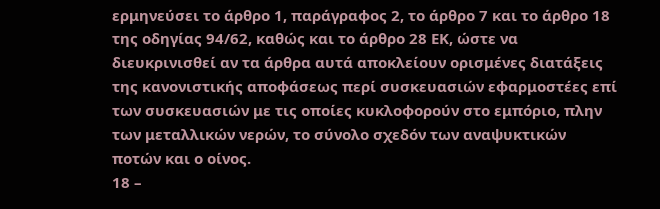ερμηνεύσει το άρθρο 1, παράγραφος 2, το άρθρο 7 και το άρθρο 18 της οδηγίας 94/62, καθώς και το άρθρο 28 ΕΚ, ώστε να διευκρινισθεί αν τα άρθρα αυτά αποκλείουν ορισμένες διατάξεις της κανονιστικής αποφάσεως περί συσκευασιών εφαρμοστέες επί των συσκευασιών με τις οποίες κυκλοφορούν στο εμπόριο, πλην των μεταλλικών νερών, το σύνολο σχεδόν των αναψυκτικών ποτών και ο οίνος.
18 –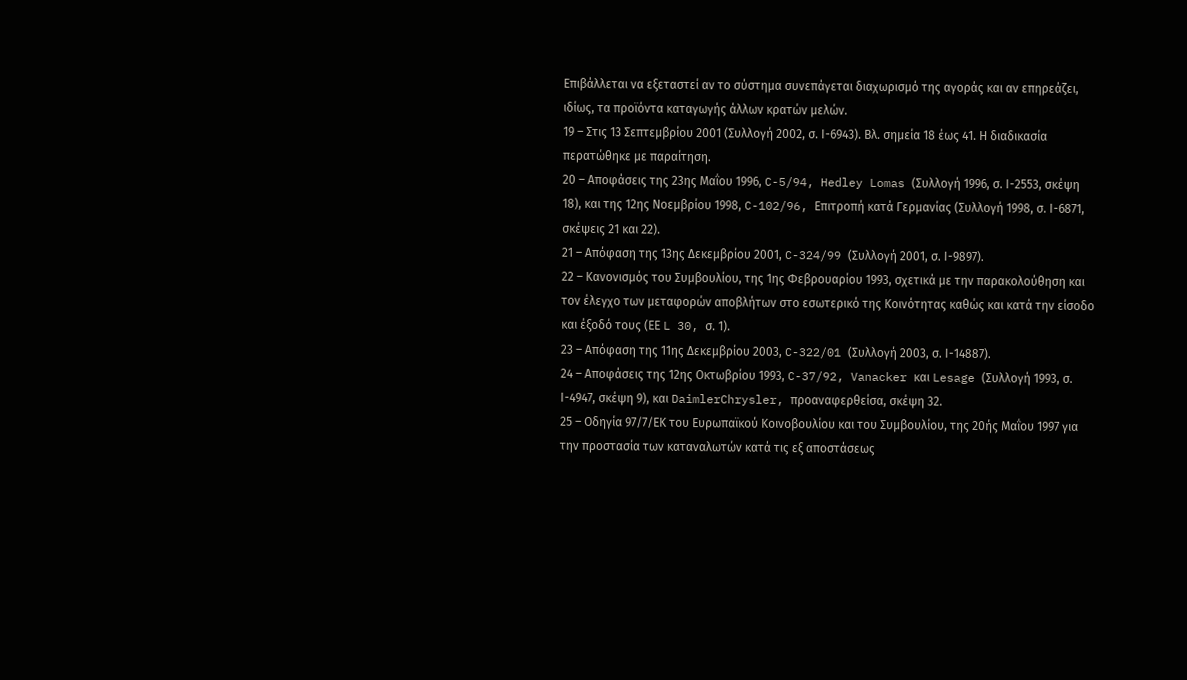Επιβάλλεται να εξεταστεί αν το σύστημα συνεπάγεται διαχωρισμό της αγοράς και αν επηρεάζει, ιδίως, τα προϊόντα καταγωγής άλλων κρατών μελών.
19 – Στις 13 Σεπτεμβρίου 2001 (Συλλογή 2002, σ. Ι-6943). Βλ. σημεία 18 έως 41. Η διαδικασία περατώθηκε με παραίτηση.
20 – Αποφάσεις της 23ης Μαΐου 1996, C-5/94, Hedley Lomas (Συλλογή 1996, σ. Ι-2553, σκέψη 18), και της 12ης Νοεμβρίου 1998, C-102/96, Επιτροπή κατά Γερμανίας (Συλλογή 1998, σ. Ι-6871, σκέψεις 21 και 22).
21 – Απόφαση της 13ης Δεκεμβρίου 2001, C-324/99 (Συλλογή 2001, σ. Ι-9897).
22 – Κανονισμός του Συμβουλίου, της 1ης Φεβρουαρίου 1993, σχετικά με την παρακολούθηση και τον έλεγχο των μεταφορών αποβλήτων στο εσωτερικό της Κοινότητας καθώς και κατά την είσοδο και έξοδό τους (ΕΕ L 30, σ. 1).
23 – Απόφαση της 11ης Δεκεμβρίου 2003, C-322/01 (Συλλογή 2003, σ. Ι-14887).
24 – Αποφάσεις της 12ης Οκτωβρίου 1993, C-37/92, Vanacker και Lesage (Συλλογή 1993, σ. Ι-4947, σκέψη 9), και DaimlerChrysler, προαναφερθείσα, σκέψη 32.
25 – Οδηγία 97/7/ΕΚ του Ευρωπαϊκού Κοινοβουλίου και του Συμβουλίου, της 20ής Μαΐου 1997 για την προστασία των καταναλωτών κατά τις εξ αποστάσεως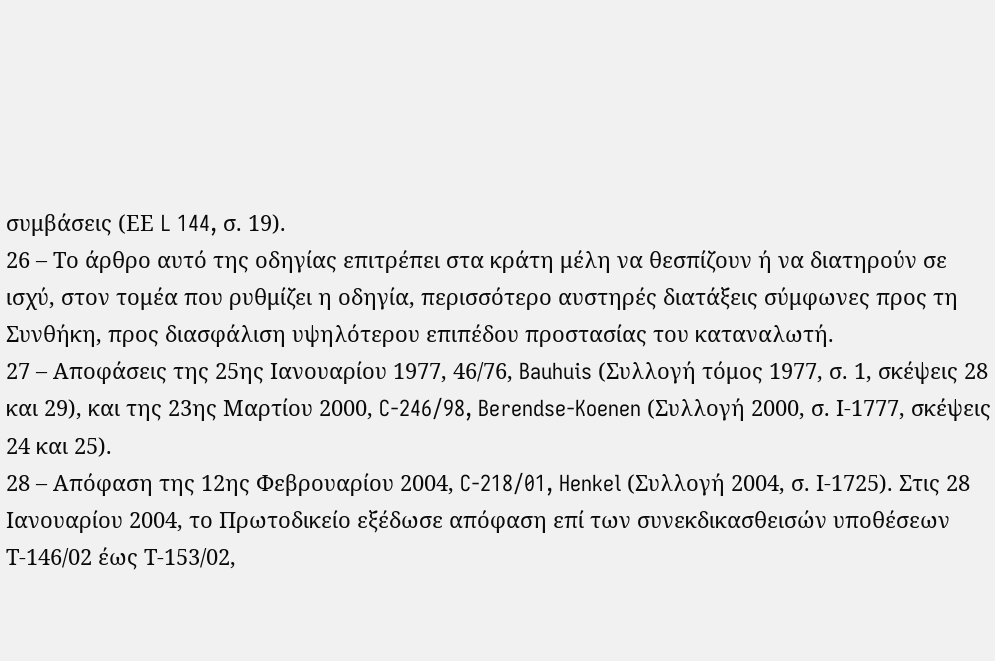συμβάσεις (ΕΕ L 144, σ. 19).
26 – Το άρθρο αυτό της οδηγίας επιτρέπει στα κράτη μέλη να θεσπίζουν ή να διατηρούν σε ισχύ, στον τομέα που ρυθμίζει η οδηγία, περισσότερο αυστηρές διατάξεις σύμφωνες προς τη Συνθήκη, προς διασφάλιση υψηλότερου επιπέδου προστασίας του καταναλωτή.
27 – Αποφάσεις της 25ης Ιανουαρίου 1977, 46/76, Bauhuis (Συλλογή τόμος 1977, σ. 1, σκέψεις 28 και 29), και της 23ης Μαρτίου 2000, C-246/98, Berendse-Koenen (Συλλογή 2000, σ. Ι-1777, σκέψεις 24 και 25).
28 – Απόφαση της 12ης Φεβρουαρίου 2004, C-218/01, Henkel (Συλλογή 2004, σ. Ι-1725). Στις 28 Ιανουαρίου 2004, το Πρωτοδικείο εξέδωσε απόφαση επί των συνεκδικασθεισών υποθέσεων Τ-146/02 έως Τ-153/02,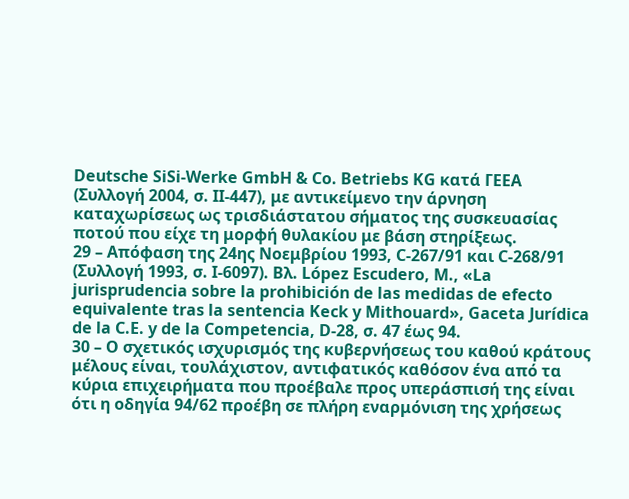Deutsche SiSi-Werke GmbH & Co. Betriebs KG κατά ΓΕΕΑ (Συλλογή 2004, σ. ΙΙ-447), με αντικείμενο την άρνηση καταχωρίσεως ως τρισδιάστατου σήματος της συσκευασίας ποτού που είχε τη μορφή θυλακίου με βάση στηρίξεως.
29 – Απόφαση της 24ης Νοεμβρίου 1993, C-267/91 και C-268/91 (Συλλογή 1993, σ. Ι-6097). Βλ. López Escudero, M., «La jurisprudencia sobre la prohibición de las medidas de efecto equivalente tras la sentencia Keck y Mithouard», Gaceta Jurídica de la C.E. y de la Competencia, D-28, σ. 47 έως 94.
30 – Ο σχετικός ισχυρισμός της κυβερνήσεως του καθού κράτους μέλους είναι, τουλάχιστον, αντιφατικός καθόσον ένα από τα κύρια επιχειρήματα που προέβαλε προς υπεράσπισή της είναι ότι η οδηγία 94/62 προέβη σε πλήρη εναρμόνιση της χρήσεως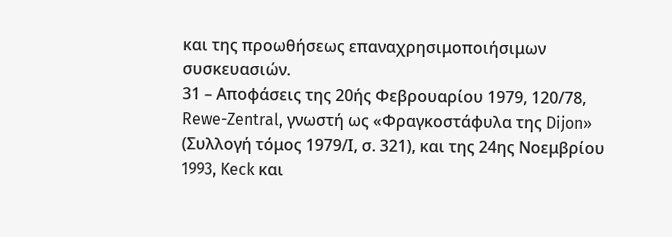και της προωθήσεως επαναχρησιμοποιήσιμων συσκευασιών.
31 – Αποφάσεις της 20ής Φεβρουαρίου 1979, 120/78, Rewe-Zentral, γνωστή ως «Φραγκοστάφυλα της Dijon» (Συλλογή τόμος 1979/Ι, σ. 321), και της 24ης Νοεμβρίου 1993, Keck και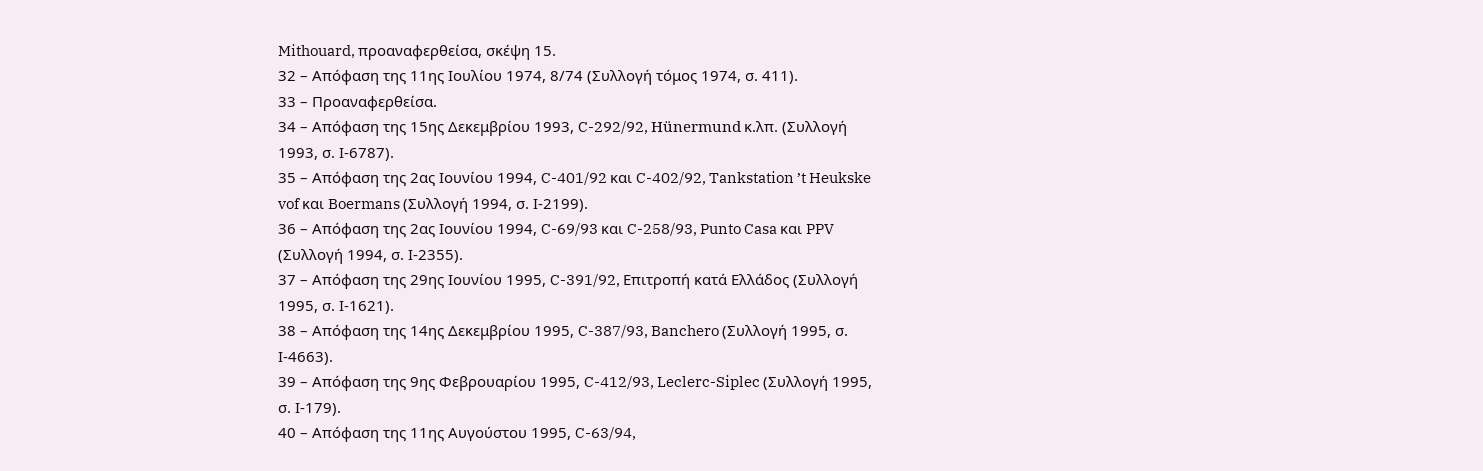Mithouard, προαναφερθείσα, σκέψη 15.
32 – Απόφαση της 11ης Ιουλίου 1974, 8/74 (Συλλογή τόμος 1974, σ. 411).
33 – Προαναφερθείσα.
34 – Απόφαση της 15ης Δεκεμβρίου 1993, C-292/92, Hünermund κ.λπ. (Συλλογή 1993, σ. Ι-6787).
35 – Απόφαση της 2ας Ιουνίου 1994, C-401/92 και C-402/92, Tankstation ’t Heukske vof και Boermans (Συλλογή 1994, σ. Ι-2199).
36 – Απόφαση της 2ας Ιουνίου 1994, C-69/93 και C-258/93, Punto Casa και PPV (Συλλογή 1994, σ. Ι-2355).
37 – Απόφαση της 29ης Ιουνίου 1995, C-391/92, Επιτροπή κατά Ελλάδος (Συλλογή 1995, σ. Ι-1621).
38 – Απόφαση της 14ης Δεκεμβρίου 1995, C-387/93, Banchero (Συλλογή 1995, σ. Ι-4663).
39 – Απόφαση της 9ης Φεβρουαρίου 1995, C-412/93, Leclerc-Siplec (Συλλογή 1995, σ. Ι-179).
40 – Απόφαση της 11ης Αυγούστου 1995, C-63/94,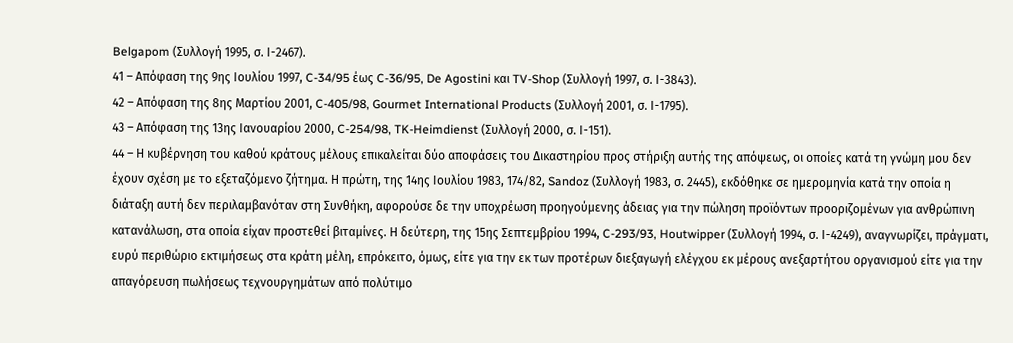Belgapom (Συλλογή 1995, σ. Ι-2467).
41 – Απόφαση της 9ης Ιουλίου 1997, C-34/95 έως C-36/95, De Agostini και TV-Shop (Συλλογή 1997, σ. Ι-3843).
42 – Απόφαση της 8ης Μαρτίου 2001, C-405/98, Gourmet International Products (Συλλογή 2001, σ. Ι-1795).
43 – Απόφαση της 13ης Ιανουαρίου 2000, C-254/98, TK-Heimdienst (Συλλογή 2000, σ. Ι-151).
44 – Η κυβέρνηση του καθού κράτους μέλους επικαλείται δύο αποφάσεις του Δικαστηρίου προς στήριξη αυτής της απόψεως, οι οποίες κατά τη γνώμη μου δεν έχουν σχέση με το εξεταζόμενο ζήτημα. Η πρώτη, της 14ης Ιουλίου 1983, 174/82, Sandoz (Συλλογή 1983, σ. 2445), εκδόθηκε σε ημερομηνία κατά την οποία η διάταξη αυτή δεν περιλαμβανόταν στη Συνθήκη, αφορούσε δε την υποχρέωση προηγούμενης άδειας για την πώληση προϊόντων προοριζομένων για ανθρώπινη κατανάλωση, στα οποία είχαν προστεθεί βιταμίνες. Η δεύτερη, της 15ης Σεπτεμβρίου 1994, C-293/93, Houtwipper (Συλλογή 1994, σ. Ι-4249), αναγνωρίζει, πράγματι, ευρύ περιθώριο εκτιμήσεως στα κράτη μέλη, επρόκειτο, όμως, είτε για την εκ των προτέρων διεξαγωγή ελέγχου εκ μέρους ανεξαρτήτου οργανισμού είτε για την απαγόρευση πωλήσεως τεχνουργημάτων από πολύτιμο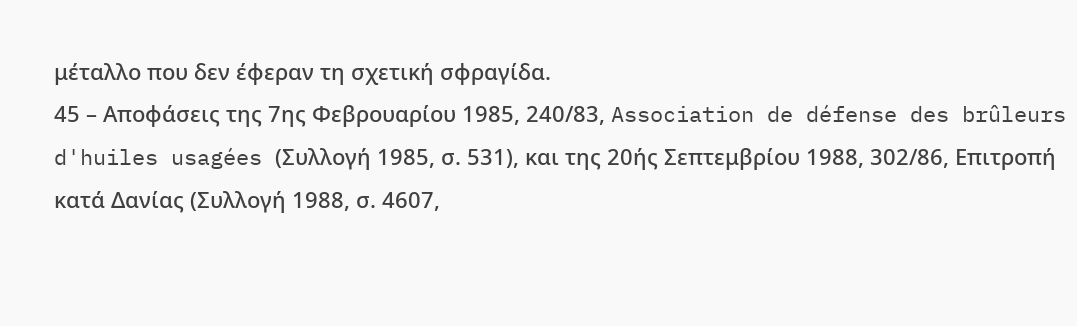μέταλλο που δεν έφεραν τη σχετική σφραγίδα.
45 – Αποφάσεις της 7ης Φεβρουαρίου 1985, 240/83, Association de défense des brûleurs d'huiles usagées (Συλλογή 1985, σ. 531), και της 20ής Σεπτεμβρίου 1988, 302/86, Επιτροπή κατά Δανίας (Συλλογή 1988, σ. 4607,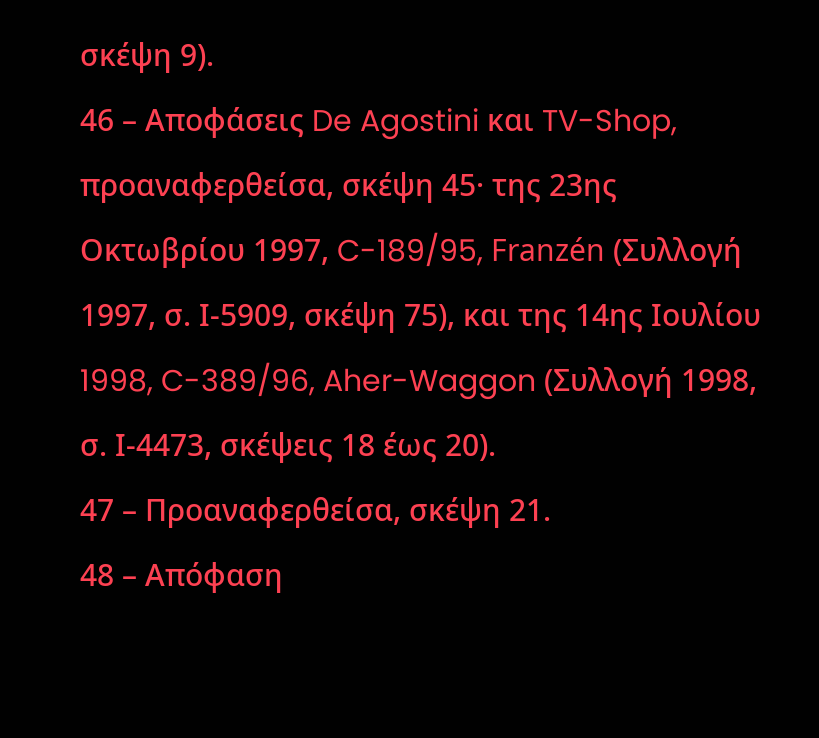σκέψη 9).
46 – Αποφάσεις De Agostini και TV-Shop, προαναφερθείσα, σκέψη 45· της 23ης Οκτωβρίου 1997, C-189/95, Franzén (Συλλογή 1997, σ. Ι-5909, σκέψη 75), και της 14ης Ιουλίου 1998, C-389/96, Aher-Waggon (Συλλογή 1998, σ. Ι-4473, σκέψεις 18 έως 20).
47 – Προαναφερθείσα, σκέψη 21.
48 – Απόφαση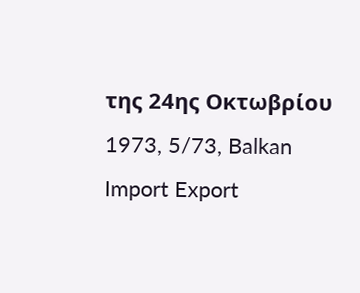της 24ης Οκτωβρίου 1973, 5/73, Balkan Import Export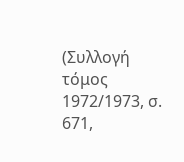(Συλλογή τόμος 1972/1973, σ. 671,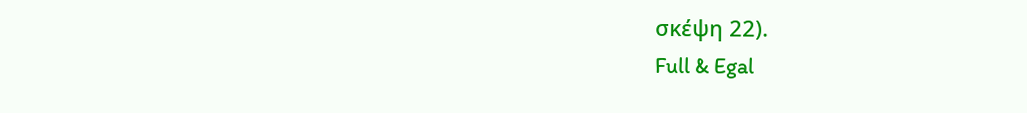σκέψη 22).
Full & Egal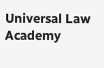Universal Law Academy